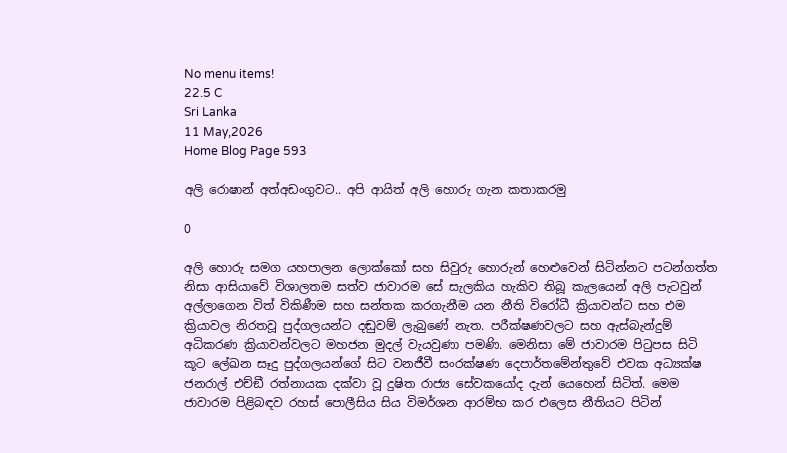No menu items!
22.5 C
Sri Lanka
11 May,2026
Home Blog Page 593

අලි රොෂාන් අත්අඩංගුවට.. අපි ආයිත් අලි හොරු ගැන කතාකරමු

0

අලි හොරු සමග යහපාලන ලොක්කෝ සහ සිවුරු හොරුන් හෙළුවෙන් සිටින්නට පටන්ගත්ත නිසා ආසියාවේ විශාලතම සත්ව ජාවාරම සේ සැලකිය හැකිව තිබූ කැලයෙන් අලි පැටවුන් අල්ලාගෙන විත් විකිණීම සහ සන්තක කරගැනීම යන නීති විරෝධී ක්‍රියාවන්ට සහ එම ක්‍රියාවල නිරතවූ පුද්ගලයන්ට දඬුවම් ලැබුණේ නැත. පරීක්ෂණවලට සහ ඇස්බැන්දුම් අධිකරණ ක්‍රියාවන්වලට මහජන මුදල් වැයවුණා පමණි. මෙනිසා මේ ජාවාරම පිටුපස සිටි කූට ලේඛන සෑදු පුද්ගලයන්ගේ සිට වනජීවී සංරක්ෂණ දෙපාර්තමේන්තුවේ එවක අධ්‍යක්ෂ ජනරාල් එච්ඞී රත්නායක දක්වා වූ දුෂිත රාජ්‍ය සේවකයෝද දැන් යෙහෙන් සිටිත්. මෙම ජාවාරම පිළිබඳව රහස් පොලීසිය සිය විමර්ශන ආරම්භ කර එලෙස නීතියට පිටින්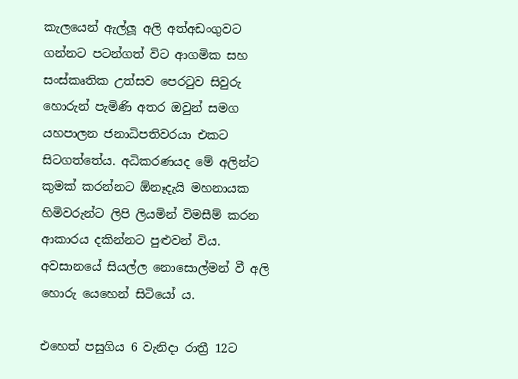කැලයෙන් ඇල්ලූ අලි අත්අඩංගුවට ගන්නට පටන්ගත් විට ආගමික සහ සංස්කෘතික උත්සව පෙරටුව සිවුරු හොරුන් පැමිණි අතර ඔවුන් සමග යහපාලන ජනාධිපතිවරයා එකට සිටගත්තේය. අධිකරණයද මේ අලින්ට කුමක් කරන්නට ඕනෑදැයි මහනායක හිමිවරුන්ට ලිපි ලියමින් විමසීම් කරන ආකාරය දකින්නට පුළුවන් විය. අවසානයේ සියල්ල නොසොල්මන් වී අලි හොරු යෙහෙන් සිටියෝ ය.

එහෙත් පසුගිය 6 වැනිදා රාත්‍රී 12ට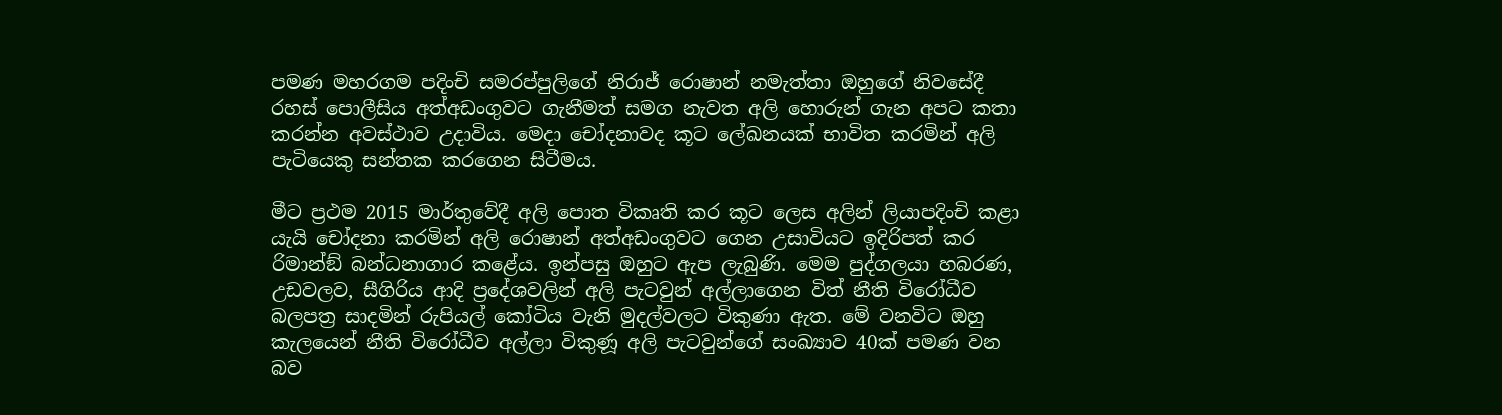පමණ මහරගම පදිංචි සමරප්පුලිගේ නිරාජ් රොෂාන් නමැත්තා ඔහුගේ නිවසේදී රහස් පොලීසිය අත්අඩංගුවට ගැනීමත් සමග නැවත අලි හොරුන් ගැන අපට කතා කරන්න අවස්ථාව උදාවිය. මෙදා චෝදනාවද කූට ලේඛනයක් භාවිත කරමින් අලි පැටියෙකු සන්තක කරගෙන සිටීමය.

මීට ප්‍රථම 2015 මාර්තුවේදී අලි පොත විකෘති කර කූට ලෙස අලින් ලියාපදිංචි කළා යැයි චෝදනා කරමින් අලි රොෂාන් අත්අඩංගුවට ගෙන උසාවියට ඉදිරිපත් කර රිමාන්ඞ් බන්ධනාගාර කළේය. ඉන්පසු ඔහුට ඇප ලැබුණි. මෙම පුද්ගලයා හබරණ, උඩවලව, සීගිරිය ආදි ප්‍රදේශවලින් අලි පැටවුන් අල්ලාගෙන විත් නීති විරෝධීව බලපත්‍ර සාදමින් රුපියල් කෝටිය වැනි මුදල්වලට විකුණා ඇත. මේ වනවිට ඔහු කැලයෙන් නීති විරෝධීව අල්ලා විකුණූ අලි පැටවුන්ගේ සංඛ්‍යාව 40ක් පමණ වන බව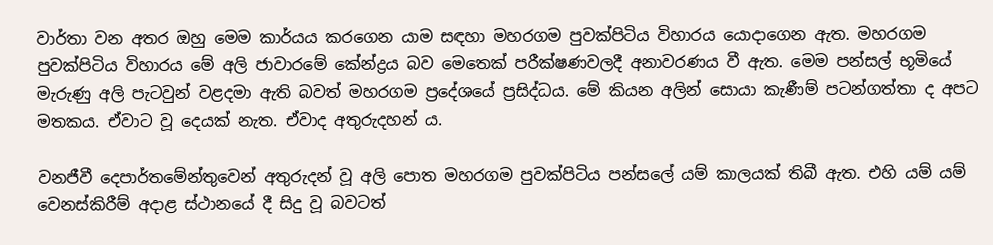වාර්තා වන අතර ඔහු මෙම කාර්යය කරගෙන යාම සඳහා මහරගම පුවක්පිටිය විහාරය යොදාගෙන ඇත. මහරගම පුවක්පිටිය විහාරය මේ අලි ජාවාරමේ කේන්ද්‍රය බව මෙතෙක් පරීක්ෂණවලදී අනාවරණය වී ඇත. මෙම පන්සල් භූමියේ මැරුණු අලි පැටවුන් වළදමා ඇති බවත් මහරගම ප්‍රදේශයේ ප්‍රසිද්ධය. මේ කියන අලින් සොයා කැණීම් පටන්ගත්තා ද අපට මතකය. ඒවාට වූ දෙයක් නැත. ඒවාද අතුරුදහන් ය.

වනජීවී දෙපාර්තමේන්තුවෙන් අතුරුදන් වූ අලි පොත මහරගම පුවක්පිටිය පන්සලේ යම් කාලයක් තිබී ඇත. එහි යම් යම් වෙනස්කිරීම් අදාළ ස්ථානයේ දී සිදු වූ බවටත්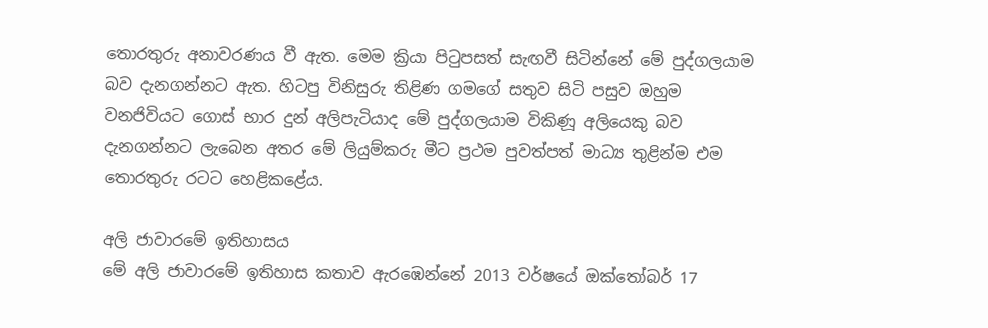තොරතුරු අනාවරණය වී ඇත. මෙම ක්‍රියා පිටුපසත් සැඟවී සිටින්නේ මේ පුද්ගලයාම බව දැනගන්නට ඇත. හිටපු විනිසුරු තිළිණ ගමගේ සතුව සිටි පසුව ඔහුම වනජිවියට ගොස් භාර දුන් අලිපැටියාද මේ පුද්ගලයාම විකිණූ අලියෙකු බව දැනගන්නට ලැබෙන අතර මේ ලියුම්කරු මීට ප්‍රථම පුවත්පත් මාධ්‍ය තුළින්ම එම තොරතුරු රටට හෙළිකළේය.

අලි ජාවාරමේ ඉතිහාසය
මේ අලි ජාවාරමේ ඉතිහාස කතාව ඇරඹෙන්නේ 2013 වර්ෂයේ ඔක්තෝබර් 17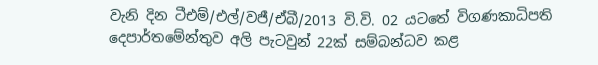වැනි දින ටීඑම්/එල්/වජී/ඒබී/2013 වි.වි. 02 යටතේ විගණකාධිපති දෙපාර්තමේන්තුව අලි පැටවුන් 22ක් සම්බන්ධව කළ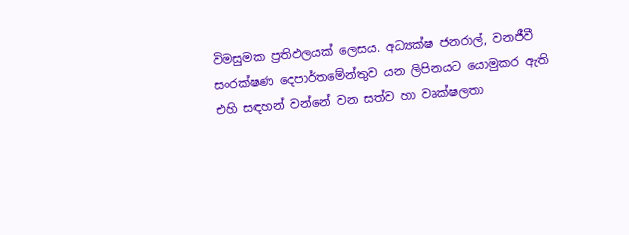විමසුමක ප්‍රතිඵලයක් ලෙසය. අධ්‍යක්ෂ ජනරාල්, වනජීවී සංරක්ෂණ දෙපාර්තමේන්තුව යන ලිපිනයට යොමුකර ඇති එහි සඳහන් වන්නේ වන සත්ව හා වෘක්ෂලතා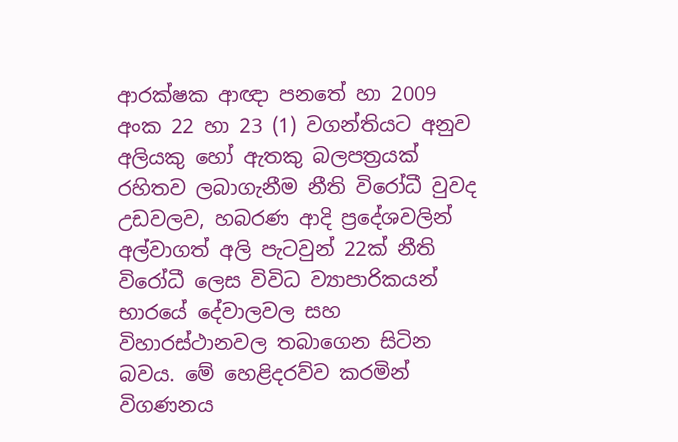ආරක්ෂක ආඥා පනතේ හා 2009 අංක 22 හා 23 (1) වගන්තියට අනුව අලියකු හෝ ඇතකු බලපත්‍රයක් රහිතව ලබාගැනීම නීති විරෝධී වුවද උඩවලව, හබරණ ආදි ප්‍රදේශවලින් අල්වාගත් අලි පැටවුන් 22ක් නීති විරෝධී ලෙස විවිධ ව්‍යාපාරිකයන් භාරයේ දේවාලවල සහ විහාරස්ථානවල තබාගෙන සිටින බවය. මේ හෙළිදරව්ව කරමින් විගණනය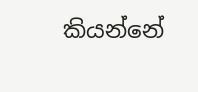කියන්නේ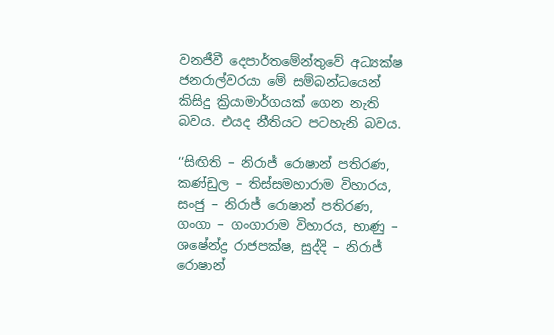වනජීවී දෙපාර්තමේන්තුවේ අධ්‍යක්ෂ ජනරාල්වරයා මේ සම්බන්ධයෙන් කිසිදු ක්‍රියාමාර්ගයක් ගෙන නැති බවය. එයද නීතියට පටහැනි බවය.

‘‘සිඟිති – නිරාජ් රොෂාන් පතිරණ, කණ්ඩුල – තිස්සමහාරාම විහාරය, සංජු – නිරාජ් රොෂාන් පතිරණ, ගංගා – ගංගාරාම විහාරය, භාණු – ශෂේන්ද්‍ර රාජපක්ෂ, සුද්දි – නිරාජ් රොෂාන්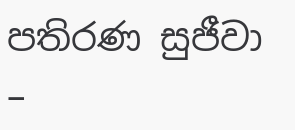පතිරණ සුජීවා –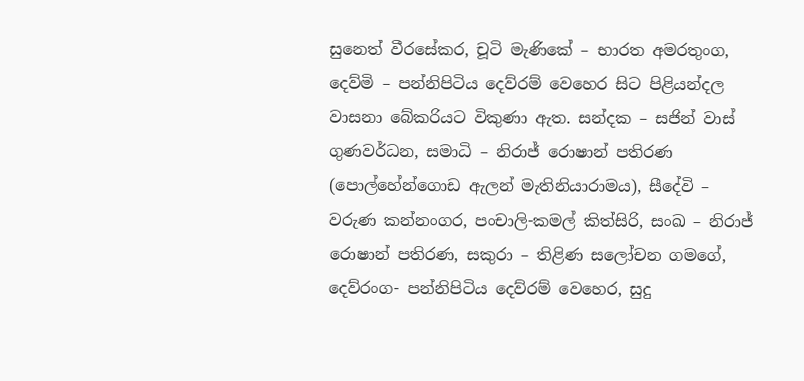සුනෙත් වීරසේකර, චූටි මැණිකේ – භාරත අමරතුංග, දෙව්මි – පන්නිපිටිය දෙව්රම් වෙහෙර සිට පිළියන්දල වාසනා බේකරියට විකුණා ඇත. සන්දක – සජින් වාස් ගුණවර්ධන, සමාධි – නිරාජ් රොෂාන් පතිරණ (පොල්හේන්ගොඩ ඇලන් මැතිනියාරාමය), සීදේවි – වරුණ කන්නංගර, පංචාලි-කමල් කිත්සිරි, සංඛ – නිරාජ් රොෂාන් පතිරණ, සකුරා – තිළිණ සලෝචන ගමගේ, දෙව්රංග- පන්නිපිටිය දෙව්රම් වෙහෙර, සුදු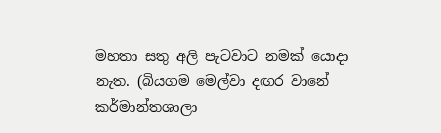මහතා සතු අලි පැටවාට නමක් යොදා නැත. (බියගම මෙල්වා දඟර වානේ කර්මාන්තශාලා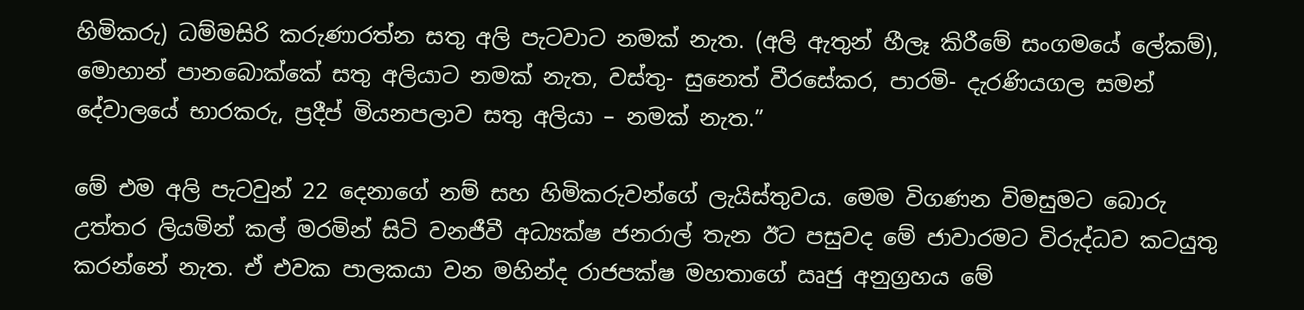හිමිකරු) ධම්මසිරි කරුණාරත්න සතු අලි පැටවාට නමක් නැත. (අලි ඇතුන් හීලෑ කිරීමේ සංගමයේ ලේකම්), මොහාන් පානබොක්කේ සතු අලියාට නමක් නැත, වස්තු- සුනෙත් වීරසේකර, පාරමි- දැරණියගල සමන් දේවාලයේ භාරකරු, ප්‍රදීප් මියනපලාව සතු අලියා – නමක් නැත.”

මේ එම අලි පැටවුන් 22 දෙනාගේ නම් සහ හිමිකරුවන්ගේ ලැයිස්තුවය. මෙම විගණන විමසුමට බොරු උත්තර ලියමින් කල් මරමින් සිටි වනජීවී අධ්‍යක්ෂ ජනරාල් තැන ඊට පසුවද මේ ජාවාරමට විරුද්ධව කටයුතු කරන්නේ නැත. ඒ එවක පාලකයා වන මහින්ද රාජපක්ෂ මහතාගේ ඍජු අනුග්‍රහය මේ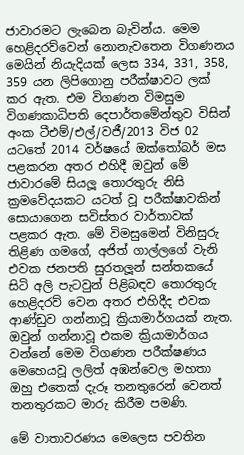ජාවාරමට ලැබෙන බැවින්ය. මෙම හෙළිදරව්වෙන් නොනැවතෙන විගණනය මෙයින් නියැදියක් ලෙස 334, 331, 358, 359 යන ලිපිගොනු පරීක්ෂාවට ලක් කර ඇත. එම විගණන විමසුම විගණකාධිපති දෙපාර්තමේන්තුව විසින් අංක ටීඑම්/එල්/වජී/2013 විජ 02 යටතේ 2014 වර්ෂයේ ඔක්තෝබර් මස පළකරන අතර එහිදී ඔවුන් මේ ජාවාරමේ සියලූ‍ තොරතුරු නිසි ක්‍රමවේදයකට යටත් වූ පරීක්ෂාවකින් සොයාගෙන සවිස්තර වාර්තාවක් පළකර ඇත. මේ විමසුමෙන් විනිසුරු තිළිණ ගමගේ, අජිත් ගාල්ලගේ වැනි එවක ජනපති සුරතලූ‍න් සන්තකයේ සිටි අලි පැටවුන් පිළිබඳව තොරතුරු හෙළිදරව් වෙන අතර එහිදීද එවක ආණ්ඩුව ගන්නාවූ ක්‍රියාමාර්ගයක් නැත. ඔවුන් ගන්නාවූ එකම ක්‍රියාමාර්ගය වන්නේ මෙම විගණන පරීක්ෂණය මෙහෙයවූ ලලිත් අඹන්වෙල මහතා ඔහු එතෙක් දැරූ තනතුරෙන් වෙනත් තනතුරකට මාරු කිරීම පමණි.

මේ වාතාවරණය මෙලෙස පවතින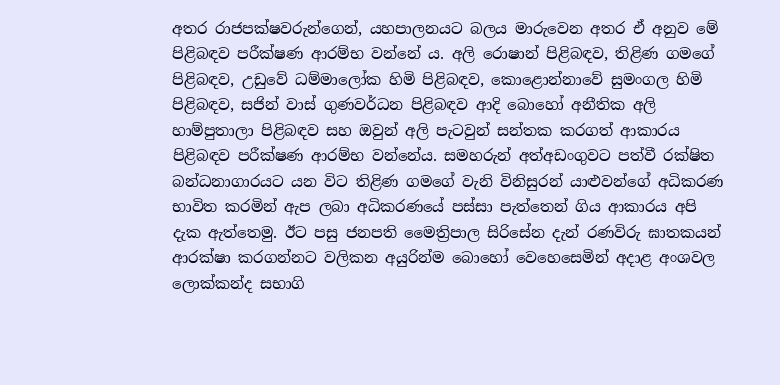අතර රාජපක්ෂවරුන්ගෙන්, යහපාලනයට බලය මාරුවෙන අතර ඒ අනුව මේ පිළිබඳව පරීක්ෂණ ආරම්භ වන්නේ ය. අලි රොෂාන් පිළිබඳව, තිළිණ ගමගේ පිළිබඳව, උඩුවේ ධම්මාලෝක හිමි පිළිබඳව, කොළොන්නාවේ සුමංගල හිමි පිළිබඳව, සජින් වාස් ගුණවර්ධන පිළිබඳව ආදි බොහෝ අනීතික අලි හාම්පුතාලා පිළිබඳව සහ ඔවුන් අලි පැටවුන් සන්තක කරගත් ආකාරය පිළිබඳව පරීක්ෂණ ආරම්භ වන්නේය. සමහරුන් අත්අඩංගුවට පත්වී රක්ෂිත බන්ධනාගාරයට යන විට තිළිණ ගමගේ වැනි විනිසුරන් යාළුවන්ගේ අධිකරණ භාවිත කරමින් ඇප ලබා අධිකරණයේ පස්සා පැත්තෙන් ගිය ආකාරය අපි දැක ඇත්තෙමු. ඊට පසු ජනපති මෛත්‍රිපාල සිරිසේන දැන් රණවිරු ඝාතකයන් ආරක්ෂා කරගන්නට වලිකන අයුරින්ම බොහෝ වෙහෙසෙමින් අදාළ අංශවල ලොක්කන්ද සභාගි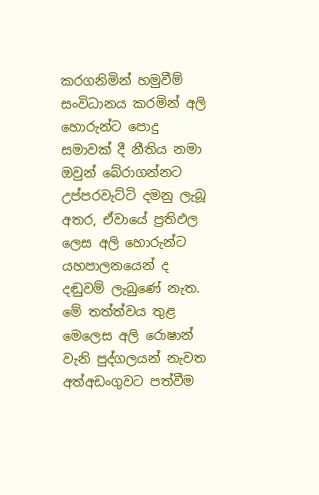කරගනිමින් හමුවීම් සංවිධානය කරමින් අලි හොරුන්ට පොදු සමාවක් දී නීතිය නමා ඔවුන් බේරාගන්නට උප්පරවැට්ටි දමනු ලැබූ අතර, ඒවායේ ප්‍රතිඵල ලෙස අලි හොරුන්ට යහපාලනයෙන් ද දඬුවම් ලැබුණේ නැත. මේ තත්ත්වය තුළ මෙලෙස අලි රොෂාන් වැනි පුද්ගලයන් නැවත අත්අඩංගුවට පත්වීම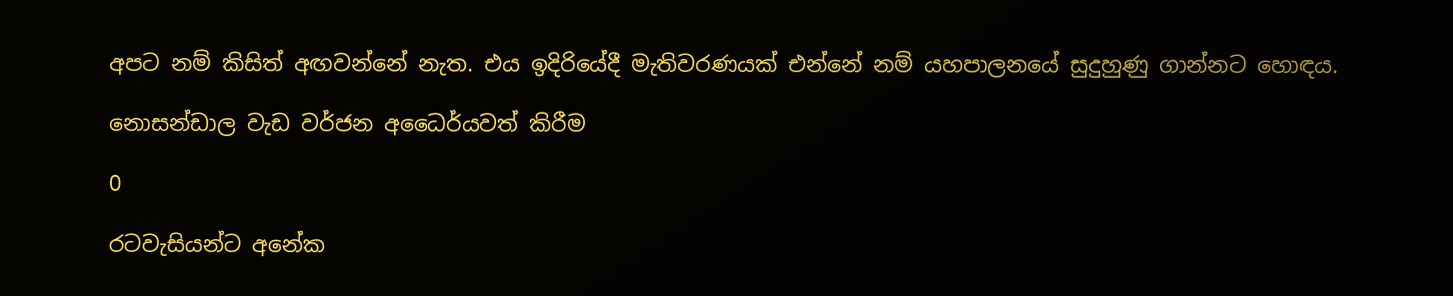අපට නම් කිසිත් අඟවන්නේ නැත. එය ඉදිරියේදී මැතිවරණයක් එන්නේ නම් යහපාලනයේ සුදුහුණු ගාන්නට හොඳය.

නොසන්ඩාල වැඩ වර්ජන අධෛර්යවත් කිරීම

0

රටවැසියන්ට අනේක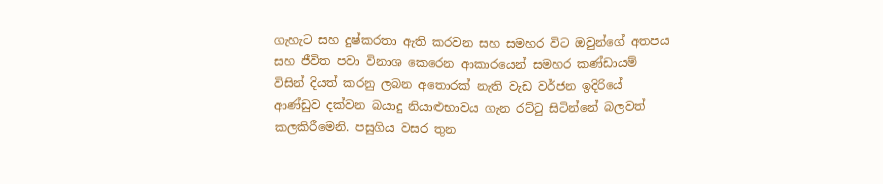ගැහැට සහ දුෂ්කරතා ඇති කරවන සහ සමහර විට ඔවුන්ගේ අතපය සහ ජීවිත පවා විනාශ කෙරෙන ආකාරයෙන් සමහර කණ්ඩායම් විසින් දියත් කරනු ලබන අතොරක් නැති වැඩ වර්ජන ඉදිරියේ ආණ්ඩුව දක්වන බයාදු නියාළුභාවය ගැන රට්ටු සිටින්නේ බලවත් කලකිරීමෙනි. පසුගිය වසර තුන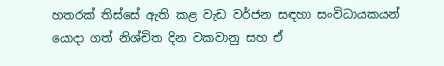හතරක් තිස්සේ ඇති කළ වැඩ වර්ජන සඳහා සංවිධායකයන් යොදා ගත් නිශ්චිත දින වකවානු සහ ඒ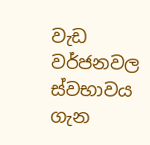වැඩ වර්ජනවල ස්වභාවය ගැන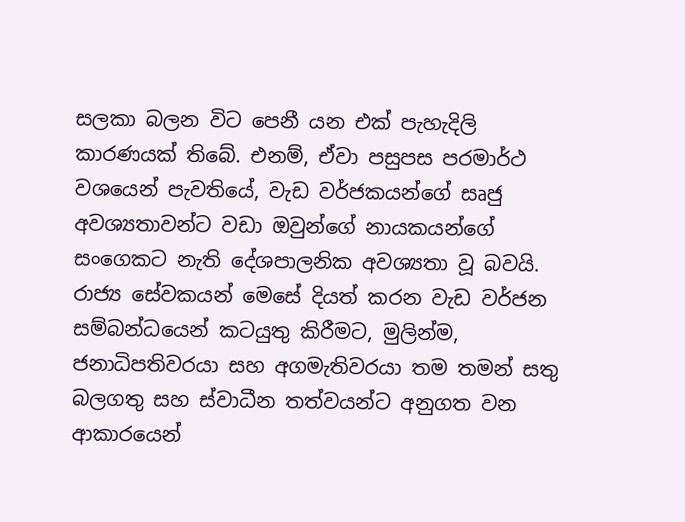සලකා බලන විට පෙනී යන එක් පැහැදිලි කාරණයක් තිබේ. එනම්, ඒවා පසුපස පරමාර්ථ වශයෙන් පැවතියේ, වැඩ වර්ජකයන්ගේ සෘජු අවශ්‍යතාවන්ට වඩා ඔවුන්ගේ නායකයන්ගේ සංගෙකට නැති දේශපාලනික අවශ්‍යතා වූ බවයි.
රාජ්‍ය සේවකයන් මෙසේ දියත් කරන වැඩ වර්ජන සම්බන්ධයෙන් කටයුතු කිරීමට, මුලින්ම, ජනාධිපතිවරයා සහ අගමැතිවරයා තම තමන් සතු බලගතු සහ ස්වාධීන තත්වයන්ට අනුගත වන ආකාරයෙන්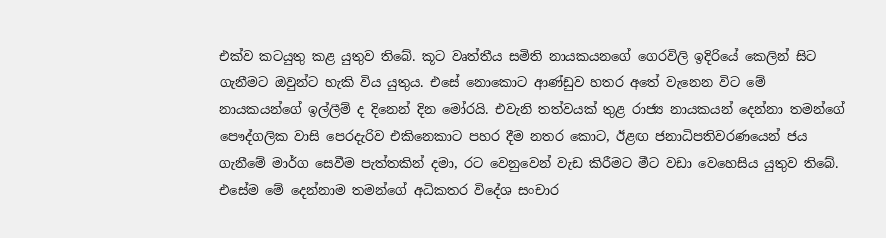එක්ව කටයුතු කළ යුතුව තිබේ. කූට වෘත්තීය සමිති නායකයනගේ ගෙරවිලි ඉදිරියේ කෙලින් සිට ගැනීමට ඔවුන්ට හැකි විය යුතුය. එසේ නොකොට ආණ්ඩුව හතර අතේ වැනෙන විට මේ නායකයන්ගේ ඉල්ලීම් ද දිනෙන් දින මෝරයි. එවැනි තත්වයක් තුළ රාජ්‍ය නායකයන් දෙන්නා තමන්ගේ පෞද්ගලික වාසි පෙරදැරිව එකිනෙකාට පහර දීම නතර කොට, ඊළඟ ජනාධිපතිවරණයෙන් ජය ගැනීමේ මාර්ග සෙවීම පැත්තකින් දමා, රට වෙනුවෙන් වැඩ කිරීමට මීට වඩා වෙහෙසිය යුතුව තිබේ. එසේම මේ දෙන්නාම තමන්ගේ අධිකතර විදේශ සංචාර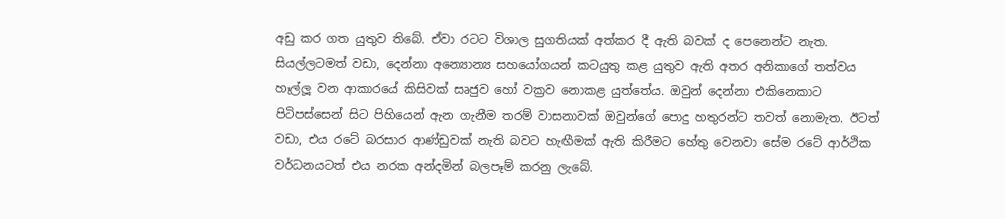අඩු කර ගත යුතුව තිබේ. ඒවා රටට විශාල සුගතියක් අත්කර දී ඇති බවක් ද පෙනෙන්ට නැත. සියල්ලටමත් වඩා, දෙන්නා අන්‍යොන්‍ය සහයෝගයන් කටයුතු කළ යුතුව ඇති අතර අනිකාගේ තත්වය හෑල්ලූ වන ආකාරයේ කිසිවක් සෘජුව හෝ වක්‍රව නොකළ යුත්තේය. ඔවුන් දෙන්නා එකිනෙකාට පිටිපස්සෙන් සිට පිහියෙන් ඇන ගැනීම තරම් වාසනාවක් ඔවුන්ගේ පොදු හතුරන්ට තවත් නොමැත. ඊටත් වඩා, එය රටේ බරසාර ආණ්ඩුවක් නැති බවට හැඟීමක් ඇති කිරීමට හේතු වෙනවා සේම රටේ ආර්ථික වර්ධනයටත් එය නරක අන්දමින් බලපෑම් කරනු ලැබේ.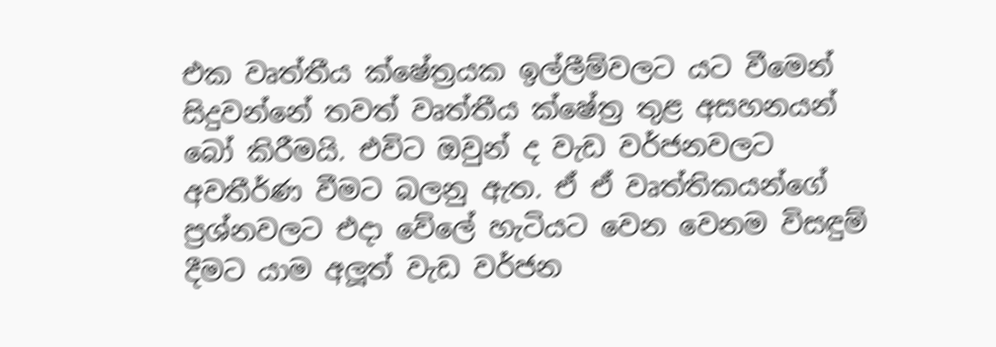එක වෘත්තීය ක්ෂේත්‍රයක ඉල්ලීම්වලට යට වීමෙන් සිදුවන්නේ තවත් වෘත්තීය ක්ෂේත්‍ර තුළ අසහනයන් බෝ කිරීමයි. එවිට ඔවුන් ද වැඩ වර්ජනවලට අවතීර්ණ වීමට බලනු ඇත. ඒ ඒ වෘත්තිකයන්ගේ ප්‍රශ්නවලට එදා වේලේ හැටියට වෙන වෙනම විසඳුම් දීමට යාම අලූත් වැඩ වර්ජන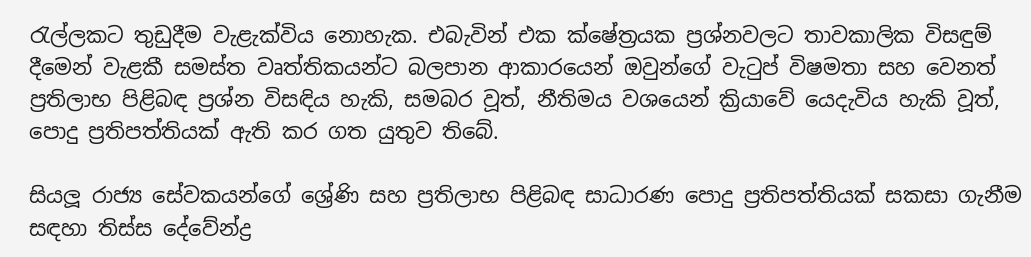රැල්ලකට තුඩුදීම වැළැක්විය නොහැක. එබැවින් එක ක්ෂේත්‍රයක ප්‍රශ්නවලට තාවකාලික විසඳුම් දීමෙන් වැළකී සමස්ත වෘත්තිකයන්ට බලපාන ආකාරයෙන් ඔවුන්ගේ වැටුප් විෂමතා සහ වෙනත් ප්‍රතිලාභ පිළිබඳ ප්‍රශ්න විසඳිය හැකි, සමබර වූත්, නීතිමය වශයෙන් ක්‍රියාවේ යෙදැවිය හැකි වූත්, පොදු ප්‍රතිපත්තියක් ඇති කර ගත යුතුව තිබේ.

සියලූ රාජ්‍ය සේවකයන්ගේ ශ්‍රේණි සහ ප්‍රතිලාභ පිළිබඳ සාධාරණ පොදු ප්‍රතිපත්තියක් සකසා ගැනීම සඳහා තිස්ස දේවේන්ද්‍ර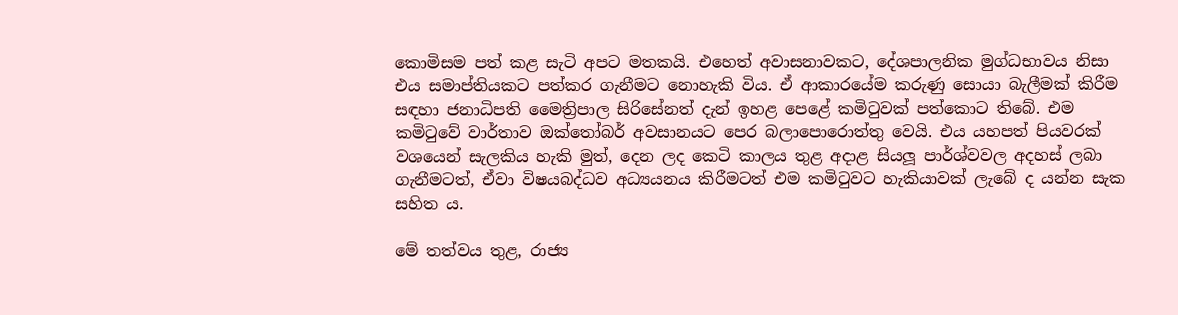කොමිසම පත් කළ සැටි අපට මතකයි. එහෙත් අවාසනාවකට, දේශපාලනික මුග්ධභාවය නිසා එය සමාප්තියකට පත්කර ගැනීමට නොහැකි විය. ඒ ආකාරයේම කරුණු සොයා බැලීමක් කිරීම සඳහා ජනාධිපති මෛත්‍රිපාල සිරිසේනත් දැන් ඉහළ පෙළේ කමිටුවක් පත්කොට තිබේ. එම කමිටුවේ වාර්තාව ඔක්තෝබර් අවසානයට පෙර බලාපොරොත්තු වෙයි. එය යහපත් පියවරක් වශයෙන් සැලකිය හැකි මුත්, දෙන ලද කෙටි කාලය තුළ අදාළ සියලූ පාර්ශ්වවල අදහස් ලබා ගැනීමටත්, ඒවා විෂයබද්ධව අධ්‍යයනය කිරීමටත් එම කමිටුවට හැකියාවක් ලැබේ ද යන්න සැක සහිත ය.

මේ තත්වය තුළ, රාජ්‍ය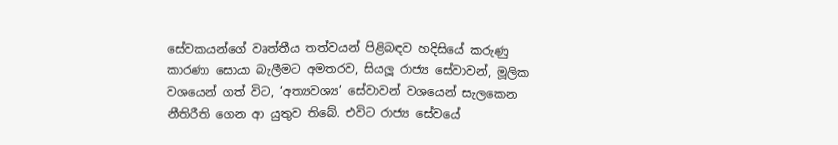සේවකයන්ගේ වෘත්තීය තත්වයන් පිළිබඳව හදිසියේ කරුණු කාරණා සොයා බැලීමට අමතරව, සියලූ රාජ්‍ය සේවාවන්, මූලික වශයෙන් ගත් විට, ‘අත්‍යවශ්‍ය’ සේවාවන් වශයෙන් සැලකෙන නීතිරීති ගෙන ආ යුතුව තිබේ. එවිට රාජ්‍ය සේවයේ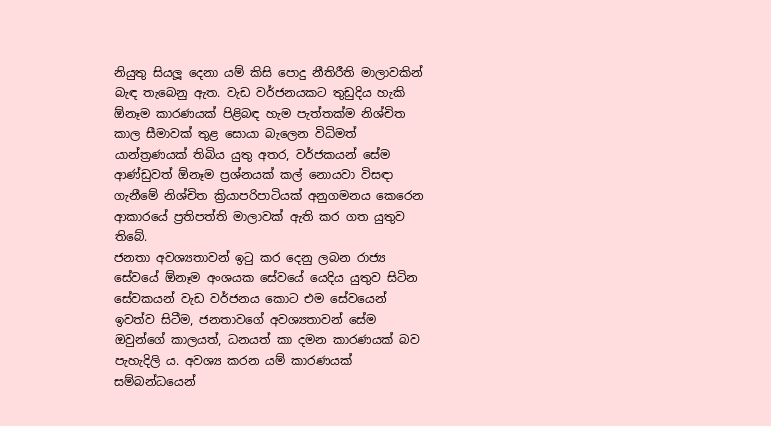නියුතු සියලූ දෙනා යම් කිසි පොදු නීතිරීති මාලාවකින් බැඳ තැබෙනු ඇත. වැඩ වර්ජනයකට තුඩුදිය හැකි ඕනෑම කාරණයක් පිළිබඳ හැම පැත්තක්ම නිශ්චිත කාල සීමාවක් තුළ සොයා බැලෙන විධිමත් යාන්ත්‍රණයක් තිබිය යුතු අතර, වර්ජකයන් සේම ආණ්ඩුවත් ඕනෑම ප්‍රශ්නයක් කල් නොයවා විසඳා ගැනීමේ නිශ්චිත ක්‍රියාපරිපාටියක් අනුගමනය කෙරෙන ආකාරයේ ප්‍රතිපත්ති මාලාවක් ඇති කර ගත යුතුව තිබේ.
ජනතා අවශ්‍යතාවන් ඉටු කර දෙනු ලබන රාජ්‍ය සේවයේ ඕනෑම අංශයක සේවයේ යෙදිය යුතුව සිටින සේවකයන් වැඩ වර්ජනය කොට එම සේවයෙන් ඉවත්ව සිටීම, ජනතාවගේ අවශ්‍යතාවන් සේම ඔවුන්ගේ කාලයත්, ධනයත් කා දමන කාරණයක් බව පැහැදිලි ය. අවශ්‍ය කරන යම් කාරණයක් සම්බන්ධයෙන්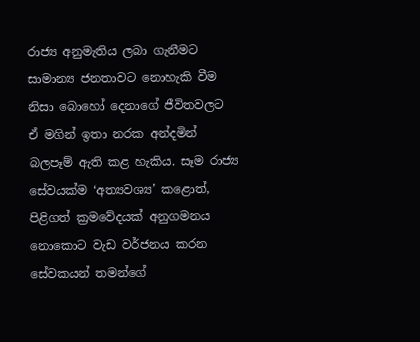රාජ්‍ය අනුමැතිය ලබා ගැනීමට සාමාන්‍ය ජනතාවට නොහැකි වීම නිසා බොහෝ දෙනාගේ ජීවිතවලට ඒ මගින් ඉතා නරක අන්දමින් බලපෑම් ඇති කළ හැකිය. සෑම රාජ්‍ය සේවයක්ම ‘අත්‍යවශ්‍ය’ කළොත්, පිළිගත් ක්‍රමවේදයක් අනුගමනය නොකොට වැඩ වර්ජනය කරන සේවකයන් තමන්ගේ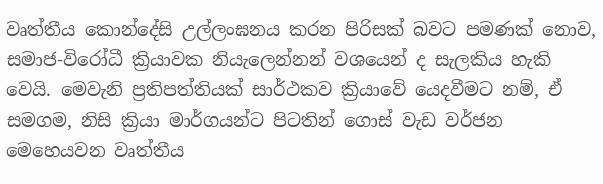වෘත්තීය කොන්දේසි උල්ලංඝනය කරන පිරිසක් බවට පමණක් නොව, සමාජ-විරෝධී ක්‍රියාවක නියැලෙන්නන් වශයෙන් ද සැලකිය හැකි වෙයි. මෙවැනි ප්‍රතිපත්තියක් සාර්ථකව ක්‍රියාවේ යෙදවීමට නම්, ඒ සමගම, නිසි ක්‍රියා මාර්ගයන්ට පිටතින් ගොස් වැඩ වර්ජන මෙහෙයවන වෘත්තීය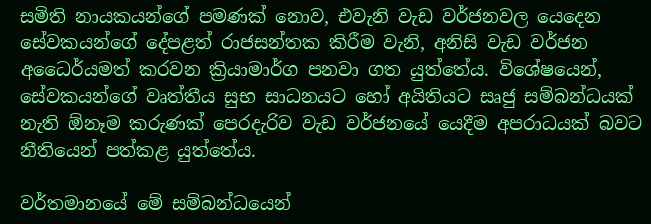සමිති නායකයන්ගේ පමණක් නොව, එවැනි වැඩ වර්ජනවල යෙදෙන සේවකයන්ගේ දේපළත් රාජසන්තක කිරීම වැනි, අනිසි වැඩ වර්ජන අධෛර්යමත් කරවන ක්‍රියාමාර්ග පනවා ගත යුත්තේය. විශේෂයෙන්, සේවකයන්ගේ වෘත්තීය සුභ සාධනයට හෝ අයිතියට සෘජු සම්බන්ධයක් නැති ඕනෑම කරුණක් පෙරදැරිව වැඩ වර්ජනයේ යෙදීම අපරාධයක් බවට නීතියෙන් පත්කළ යුත්තේය.

වර්තමානයේ මේ සම්බන්ධයෙන්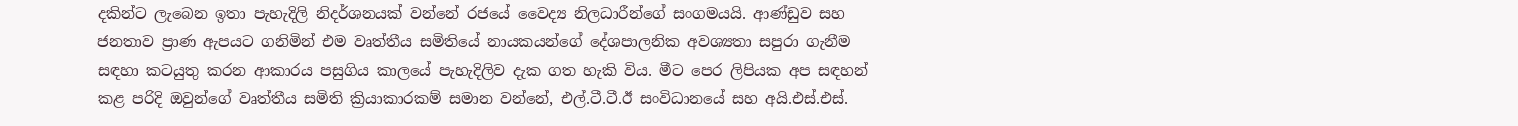දකින්ට ලැබෙන ඉතා පැහැදිලි නිදර්ශනයක් වන්නේ රජයේ වෛද්‍ය නිලධාරීන්ගේ සංගමයයි. ආණ්ඩුව සහ ජනතාව ප්‍රාණ ඇපයට ගනිමින් එම වෘත්තීය සමිතියේ නායකයන්ගේ දේශපාලනික අවශ්‍යතා සපුරා ගැනීම සඳහා කටයුතු කරන ආකාරය පසුගිය කාලයේ පැහැදිලිව දැක ගත හැකි විය. මීට පෙර ලිපියක අප සඳහන් කළ පරිදි ඔවුන්ගේ වෘත්තීය සමිති ක්‍රියාකාරකම් සමාන වන්නේ, එල්.ටී.ටී.ඊ සංවිධානයේ සහ අයි.එස්.එස්.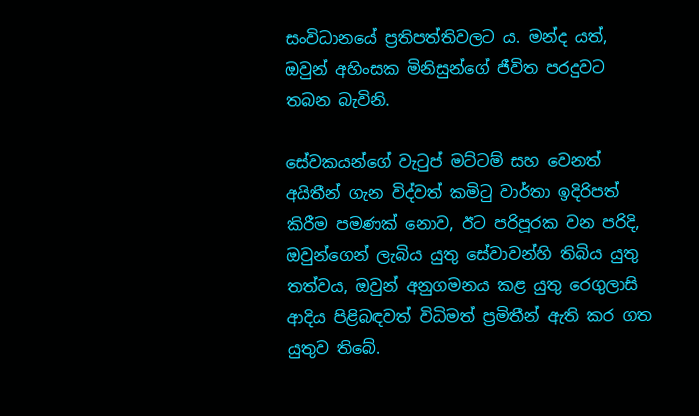සංවිධානයේ ප්‍රතිපත්තිවලට ය. මන්ද යත්, ඔවුන් අහිංසක මිනිසුන්ගේ ජීවිත පරදුවට තබන බැවිනි.

සේවකයන්ගේ වැටුප් මට්ටම් සහ වෙනත් අයිතීන් ගැන විද්වත් කමිටු වාර්තා ඉදිරිපත් කිරීම පමණක් නොව, ඊට පරිපූරක වන පරිදි, ඔවුන්ගෙන් ලැබිය යුතු සේවාවන්හි තිබිය යුතු තත්වය, ඔවුන් අනුගමනය කළ යුතු රෙගුලාසි ආදිය පිළිබඳවත් විධිමත් ප්‍රමිතීන් ඇති කර ගත යුතුව තිබේ.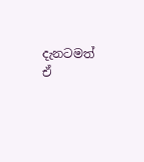දැනටමත් ඒ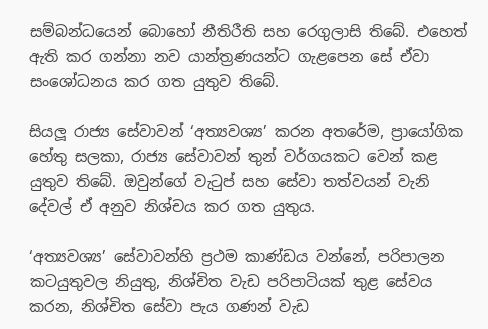සම්බන්ධයෙන් බොහෝ නීතිරීති සහ රෙගුලාසි තිබේ. එහෙත් ඇති කර ගන්නා නව යාන්ත්‍රණයන්ට ගැළපෙන සේ ඒවා සංශෝධනය කර ගත යුතුව තිබේ.

සියලූ රාජ්‍ය සේවාවන් ‘අත්‍යවශ්‍ය’ කරන අතරේම, ප්‍රායෝගික හේතු සලකා, රාජ්‍ය සේවාවන් තුන් වර්ගයකට වෙන් කළ යුතුව තිබේ. ඔවුන්ගේ වැටුප් සහ සේවා තත්වයන් වැනි දේවල් ඒ අනුව නිශ්චය කර ගත යුතුය.

‘අත්‍යවශ්‍ය’ සේවාවන්හි ප්‍රථම කාණ්ඩය වන්නේ, පරිපාලන කටයුතුවල නියුතු, නිශ්චිත වැඩ පරිපාටියක් තුළ සේවය කරන, නිශ්චිත සේවා පැය ගණන් වැඩ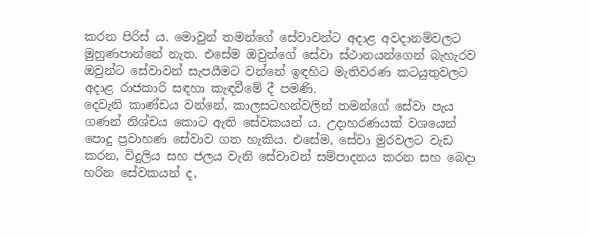කරන පිරිස් ය. මොවුන් තමන්ගේ සේවාවන්ට අදාළ අවදානම්වලට මුහුණපාන්නේ නැත. එසේම ඔවුන්ගේ සේවා ස්ථානයන්ගෙන් බැහැරව ඔවුන්ට සේවාවන් සැපයීමට වන්නේ ඉඳහිට මැතිවරණ කටයුතුවලට අදාළ රාජකාරි සඳහා කැඳවීමේ දී පමණි.
දෙවැනි කාණ්ඩය වන්නේ, කාලසටහන්වලින් තමන්ගේ සේවා පැය ගණන් නිශ්චය කොට ඇති සේවකයන් ය. උදාහරණයක් වශයෙන් පොදු ප්‍රවාහණ සේවාව ගත හැකිය. එසේම, සේවා මුරවලට වැඩ කරන, විදුලිය සහ ජලය වැනි සේවාවන් සම්පාදනය කරන සහ බෙදා හරින සේවකයන් ද,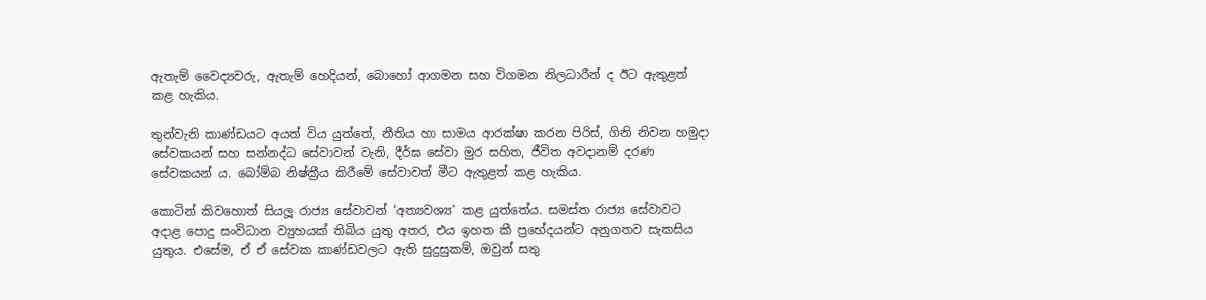ඇතැම් වෛද්‍යවරු, ඇතැම් හෙදියන්, බොහෝ ආගමන සහ විගමන නිලධාරීන් ද ඊට ඇතුළත් කළ හැකිය.

තුන්වැනි කාණ්ඩයට අයත් විය යුත්තේ, නීතිය හා සාමය ආරක්ෂා කරන පිරිස්, ගිනි නිවන හමුදා සේවකයන් සහ සන්නද්ධ සේවාවන් වැනි, දීර්ඝ සේවා මුර සහිත, ජීවිත අවදානම් දරණ සේවකයන් ය. බෝම්බ නිෂ්ක්‍රීය කිරීමේ සේවාවත් මීට ඇතුළත් කළ හැකිය.

කොටින් කිවහොත් සියලූ රාජ්‍ය සේවාවන් ‘අත්‍යවශ්‍ය’ කළ යුත්තේය. සමස්ත රාජ්‍ය සේවාවට අදාළ පොදු සංවිධාන ව්‍යුහයක් තිබිය යුතු අතර, එය ඉහත කී ප්‍රභේදයන්ට අනුගතව සැකසිය යුතුය. එසේම, ඒ ඒ සේවක කාණ්ඩවලට ඇති සුදුසුකම්, ඔවුන් සතු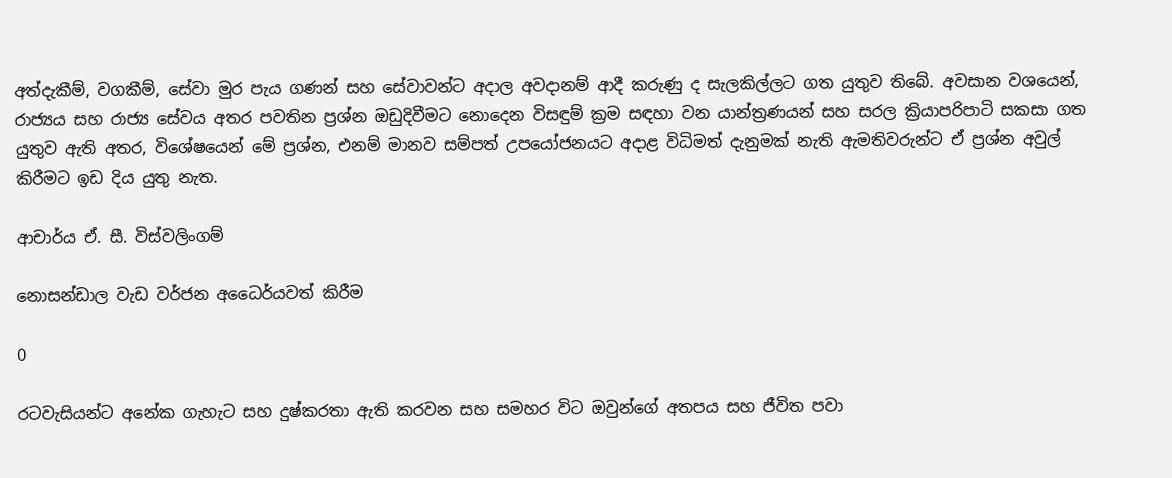අත්දැකීම්, වගකීම්, සේවා මුර පැය ගණන් සහ සේවාවන්ට අදාල අවදානම් ආදී කරුණු ද සැලකිල්ලට ගත යුතුව තිබේ. අවසාන වශයෙන්, රාජ්‍යය සහ රාජ්‍ය සේවය අතර පවතින ප්‍රශ්න ඔඩුදිවීමට නොදෙන විසඳුම් ක්‍රම සඳහා වන යාන්ත්‍රණයන් සහ සරල ක්‍රියාපරිපාටි සකසා ගත යුතුව ඇති අතර, විශේෂයෙන් මේ ප්‍රශ්න, එනම් මානව සම්පත් උපයෝජනයට අදාළ විධිමත් දැනුමක් නැති ඇමතිවරුන්ට ඒ ප්‍රශ්න අවුල් කිරීමට ඉඩ දිය යුතු නැත.

ආචාර්ය ඒ. සී. විස්වලිංගම්

නොසන්ඩාල වැඩ වර්ජන අධෛර්යවත් කිරීම

0

රටවැසියන්ට අනේක ගැහැට සහ දුෂ්කරතා ඇති කරවන සහ සමහර විට ඔවුන්ගේ අතපය සහ ජීවිත පවා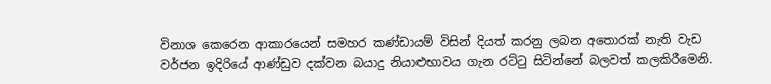විනාශ කෙරෙන ආකාරයෙන් සමහර කණ්ඩායම් විසින් දියත් කරනු ලබන අතොරක් නැති වැඩ වර්ජන ඉදිරියේ ආණ්ඩුව දක්වන බයාදු නියාළුභාවය ගැන රට්ටු සිටින්නේ බලවත් කලකිරීමෙනි.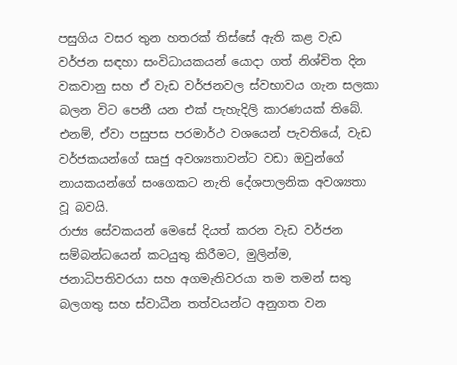පසුගිය වසර තුන හතරක් තිස්සේ ඇති කළ වැඩ වර්ජන සඳහා සංවිධායකයන් යොදා ගත් නිශ්චිත දින වකවානු සහ ඒ වැඩ වර්ජනවල ස්වභාවය ගැන සලකා බලන විට පෙනී යන එක් පැහැදිලි කාරණයක් තිබේ. එනම්, ඒවා පසුපස පරමාර්ථ වශයෙන් පැවතියේ, වැඩ වර්ජකයන්ගේ සෘජු අවශ්‍යතාවන්ට වඩා ඔවුන්ගේ නායකයන්ගේ සංගෙකට නැති දේශපාලනික අවශ්‍යතා වූ බවයි.
රාජ්‍ය සේවකයන් මෙසේ දියත් කරන වැඩ වර්ජන සම්බන්ධයෙන් කටයුතු කිරීමට, මුලින්ම, ජනාධිපතිවරයා සහ අගමැතිවරයා තම තමන් සතු බලගතු සහ ස්වාධීන තත්වයන්ට අනුගත වන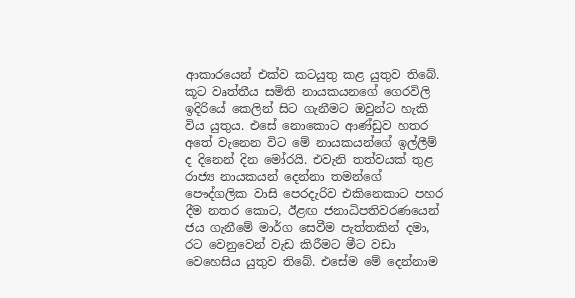ආකාරයෙන් එක්ව කටයුතු කළ යුතුව තිබේ. කූට වෘත්තීය සමිති නායකයනගේ ගෙරවිලි ඉදිරියේ කෙලින් සිට ගැනීමට ඔවුන්ට හැකි විය යුතුය. එසේ නොකොට ආණ්ඩුව හතර අතේ වැනෙන විට මේ නායකයන්ගේ ඉල්ලීම් ද දිනෙන් දින මෝරයි. එවැනි තත්වයක් තුළ රාජ්‍ය නායකයන් දෙන්නා තමන්ගේ පෞද්ගලික වාසි පෙරදැරිව එකිනෙකාට පහර දීම නතර කොට, ඊළඟ ජනාධිපතිවරණයෙන් ජය ගැනීමේ මාර්ග සෙවීම පැත්තකින් දමා, රට වෙනුවෙන් වැඩ කිරීමට මීට වඩා වෙහෙසිය යුතුව තිබේ. එසේම මේ දෙන්නාම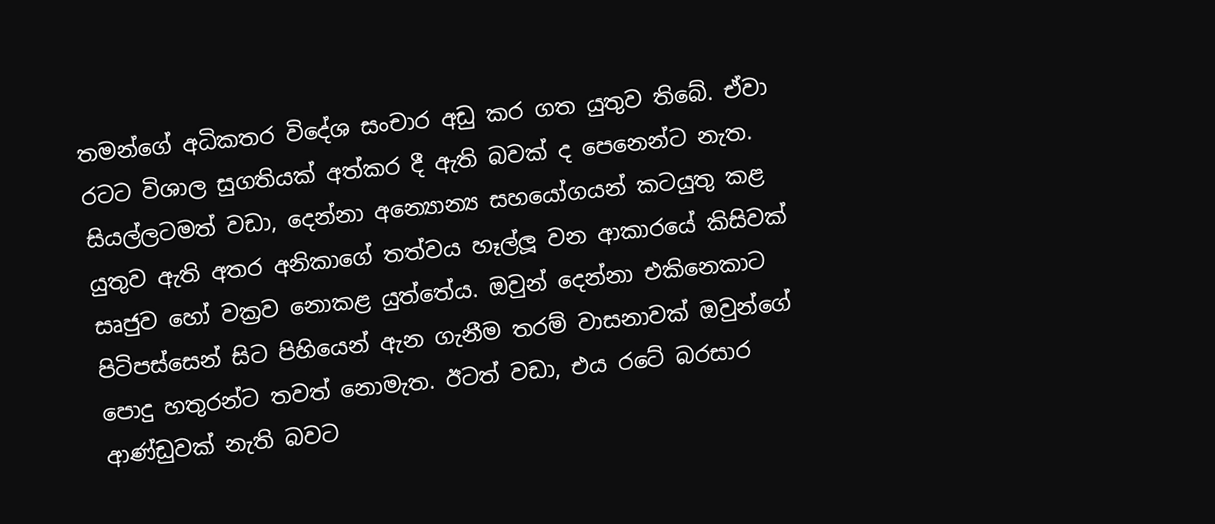තමන්ගේ අධිකතර විදේශ සංචාර අඩු කර ගත යුතුව තිබේ. ඒවා රටට විශාල සුගතියක් අත්කර දී ඇති බවක් ද පෙනෙන්ට නැත. සියල්ලටමත් වඩා, දෙන්නා අන්‍යොන්‍ය සහයෝගයන් කටයුතු කළ යුතුව ඇති අතර අනිකාගේ තත්වය හෑල්ලූ වන ආකාරයේ කිසිවක් සෘජුව හෝ වක්‍රව නොකළ යුත්තේය. ඔවුන් දෙන්නා එකිනෙකාට පිටිපස්සෙන් සිට පිහියෙන් ඇන ගැනීම තරම් වාසනාවක් ඔවුන්ගේ පොදු හතුරන්ට තවත් නොමැත. ඊටත් වඩා, එය රටේ බරසාර ආණ්ඩුවක් නැති බවට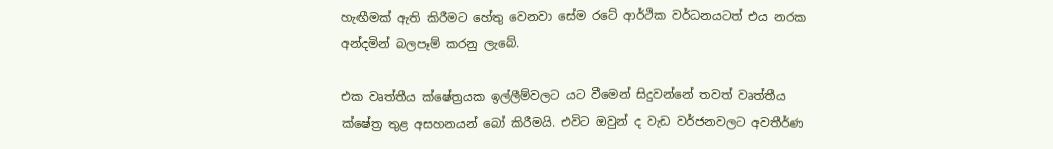හැඟීමක් ඇති කිරීමට හේතු වෙනවා සේම රටේ ආර්ථික වර්ධනයටත් එය නරක අන්දමින් බලපෑම් කරනු ලැබේ.

එක වෘත්තීය ක්ෂේත්‍රයක ඉල්ලීම්වලට යට වීමෙන් සිදුවන්නේ තවත් වෘත්තීය ක්ෂේත්‍ර තුළ අසහනයන් බෝ කිරීමයි. එවිට ඔවුන් ද වැඩ වර්ජනවලට අවතීර්ණ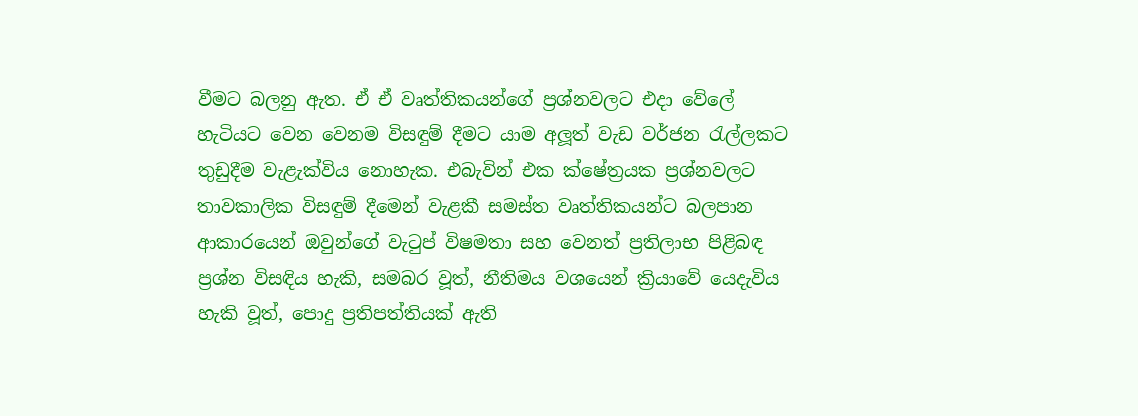වීමට බලනු ඇත. ඒ ඒ වෘත්තිකයන්ගේ ප්‍රශ්නවලට එදා වේලේ හැටියට වෙන වෙනම විසඳුම් දීමට යාම අලූත් වැඩ වර්ජන රැල්ලකට තුඩුදීම වැළැක්විය නොහැක. එබැවින් එක ක්ෂේත්‍රයක ප්‍රශ්නවලට තාවකාලික විසඳුම් දීමෙන් වැළකී සමස්ත වෘත්තිකයන්ට බලපාන ආකාරයෙන් ඔවුන්ගේ වැටුප් විෂමතා සහ වෙනත් ප්‍රතිලාභ පිළිබඳ ප්‍රශ්න විසඳිය හැකි, සමබර වූත්, නීතිමය වශයෙන් ක්‍රියාවේ යෙදැවිය හැකි වූත්, පොදු ප්‍රතිපත්තියක් ඇති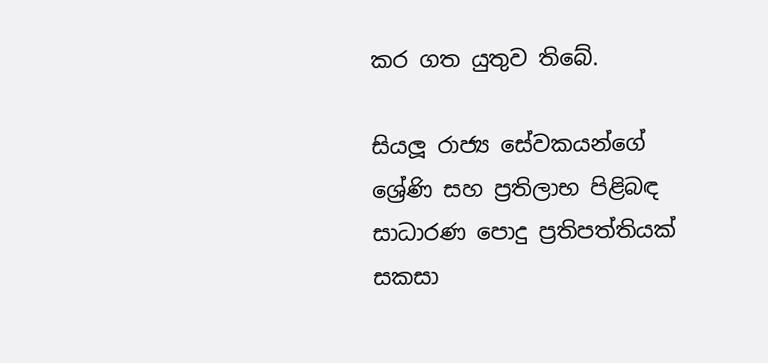කර ගත යුතුව තිබේ.

සියලූ රාජ්‍ය සේවකයන්ගේ ශ්‍රේණි සහ ප්‍රතිලාභ පිළිබඳ සාධාරණ පොදු ප්‍රතිපත්තියක් සකසා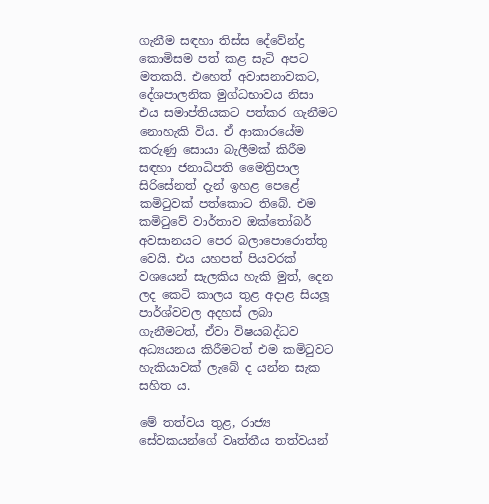ගැනීම සඳහා තිස්ස දේවේන්ද්‍ර කොමිසම පත් කළ සැටි අපට මතකයි. එහෙත් අවාසනාවකට, දේශපාලනික මුග්ධභාවය නිසා එය සමාප්තියකට පත්කර ගැනීමට නොහැකි විය. ඒ ආකාරයේම කරුණු සොයා බැලීමක් කිරීම සඳහා ජනාධිපති මෛත්‍රිපාල සිරිසේනත් දැන් ඉහළ පෙළේ කමිටුවක් පත්කොට තිබේ. එම කමිටුවේ වාර්තාව ඔක්තෝබර් අවසානයට පෙර බලාපොරොත්තු වෙයි. එය යහපත් පියවරක් වශයෙන් සැලකිය හැකි මුත්, දෙන ලද කෙටි කාලය තුළ අදාළ සියලූ පාර්ශ්වවල අදහස් ලබා ගැනීමටත්, ඒවා විෂයබද්ධව අධ්‍යයනය කිරීමටත් එම කමිටුවට හැකියාවක් ලැබේ ද යන්න සැක සහිත ය.

මේ තත්වය තුළ, රාජ්‍ය සේවකයන්ගේ වෘත්තීය තත්වයන්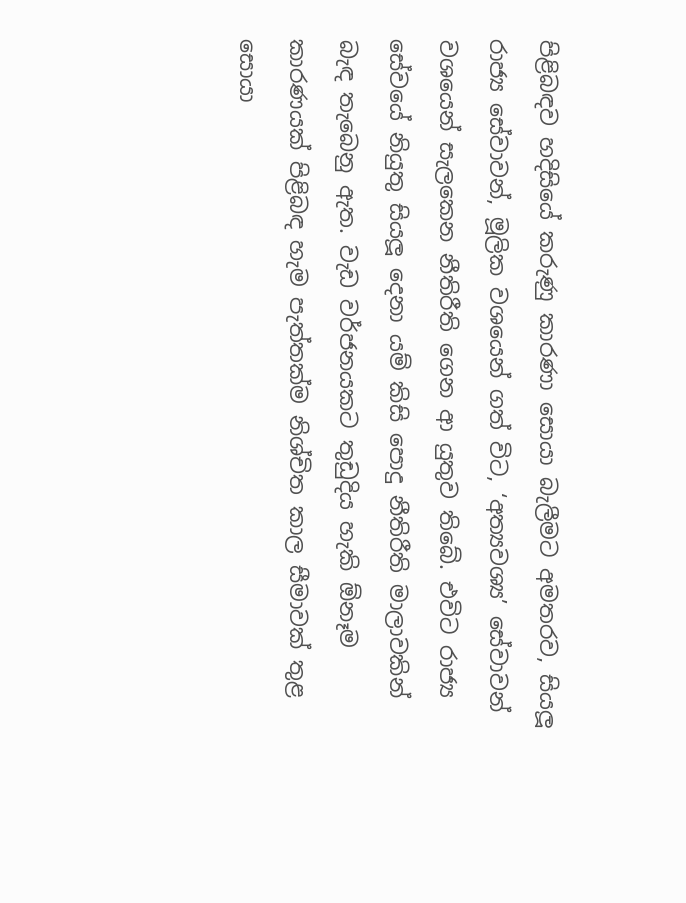පිළිබඳව හදිසියේ කරුණු කාරණා සොයා බැලීමට අමතරව, සියලූ රාජ්‍ය සේවාවන්, මූලික වශයෙන් ගත් විට, ‘අත්‍යවශ්‍ය’ සේවාවන් වශයෙන් සැලකෙන නීතිරීති ගෙන ආ යුතුව තිබේ. එවිට රාජ්‍ය සේවයේ නියුතු සියලූ දෙනා යම් කිසි පොදු නීතිරීති මාලාවකින් බැඳ තැබෙනු ඇත. වැඩ වර්ජනයකට තුඩුදිය හැකි ඕනෑම කාරණයක් පිළිබඳ හැම පැත්තක්ම නිශ්චිත කාල සීමාවක් තුළ සොයා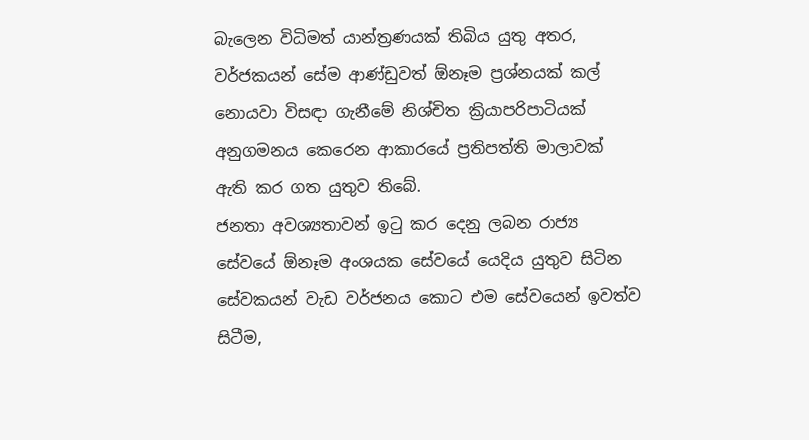බැලෙන විධිමත් යාන්ත්‍රණයක් තිබිය යුතු අතර, වර්ජකයන් සේම ආණ්ඩුවත් ඕනෑම ප්‍රශ්නයක් කල් නොයවා විසඳා ගැනීමේ නිශ්චිත ක්‍රියාපරිපාටියක් අනුගමනය කෙරෙන ආකාරයේ ප්‍රතිපත්ති මාලාවක් ඇති කර ගත යුතුව තිබේ.
ජනතා අවශ්‍යතාවන් ඉටු කර දෙනු ලබන රාජ්‍ය සේවයේ ඕනෑම අංශයක සේවයේ යෙදිය යුතුව සිටින සේවකයන් වැඩ වර්ජනය කොට එම සේවයෙන් ඉවත්ව සිටීම,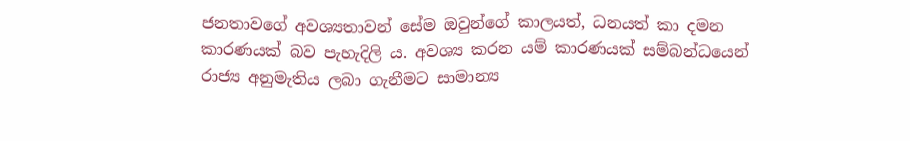ජනතාවගේ අවශ්‍යතාවන් සේම ඔවුන්ගේ කාලයත්, ධනයත් කා දමන කාරණයක් බව පැහැදිලි ය. අවශ්‍ය කරන යම් කාරණයක් සම්බන්ධයෙන් රාජ්‍ය අනුමැතිය ලබා ගැනීමට සාමාන්‍ය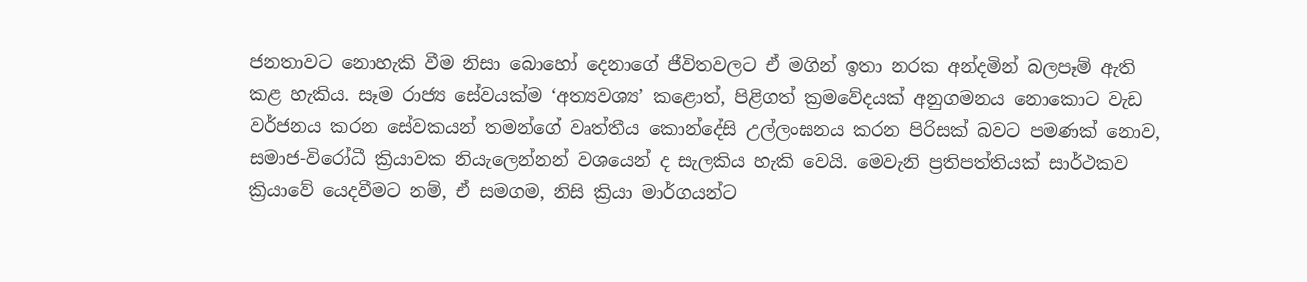ජනතාවට නොහැකි වීම නිසා බොහෝ දෙනාගේ ජීවිතවලට ඒ මගින් ඉතා නරක අන්දමින් බලපෑම් ඇති කළ හැකිය. සෑම රාජ්‍ය සේවයක්ම ‘අත්‍යවශ්‍ය’ කළොත්, පිළිගත් ක්‍රමවේදයක් අනුගමනය නොකොට වැඩ වර්ජනය කරන සේවකයන් තමන්ගේ වෘත්තීය කොන්දේසි උල්ලංඝනය කරන පිරිසක් බවට පමණක් නොව, සමාජ-විරෝධී ක්‍රියාවක නියැලෙන්නන් වශයෙන් ද සැලකිය හැකි වෙයි. මෙවැනි ප්‍රතිපත්තියක් සාර්ථකව ක්‍රියාවේ යෙදවීමට නම්, ඒ සමගම, නිසි ක්‍රියා මාර්ගයන්ට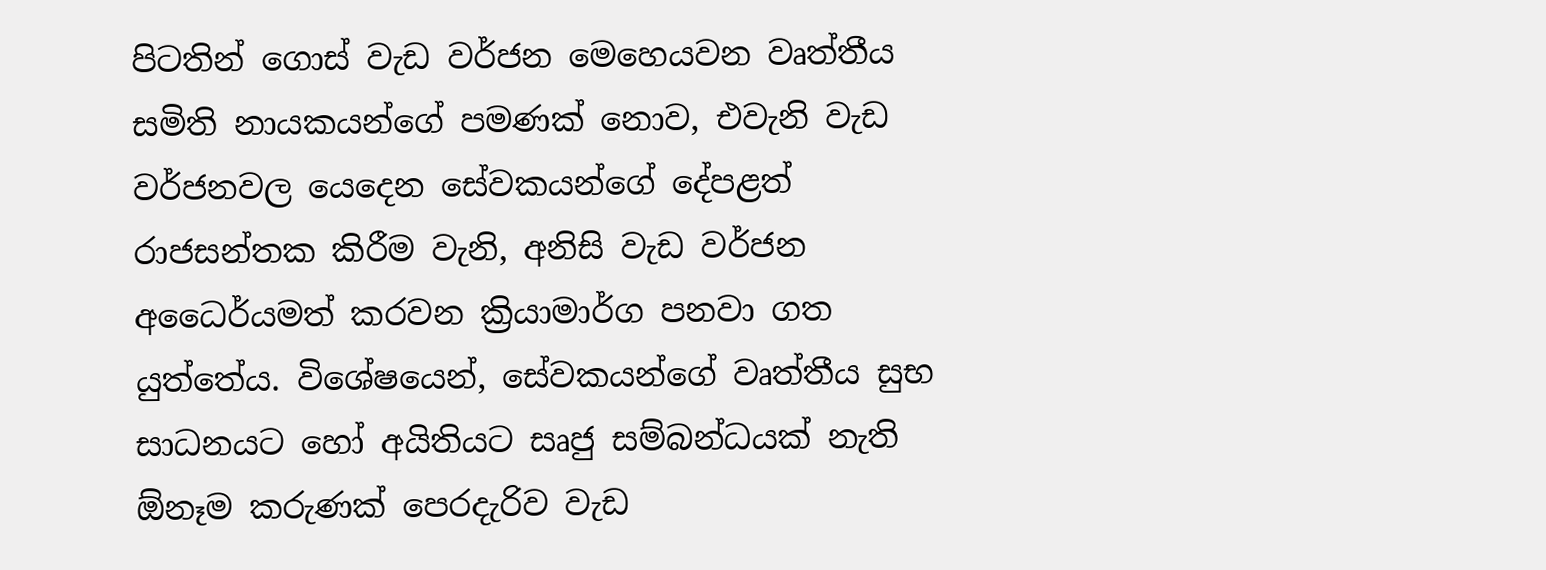පිටතින් ගොස් වැඩ වර්ජන මෙහෙයවන වෘත්තීය සමිති නායකයන්ගේ පමණක් නොව, එවැනි වැඩ වර්ජනවල යෙදෙන සේවකයන්ගේ දේපළත් රාජසන්තක කිරීම වැනි, අනිසි වැඩ වර්ජන අධෛර්යමත් කරවන ක්‍රියාමාර්ග පනවා ගත යුත්තේය. විශේෂයෙන්, සේවකයන්ගේ වෘත්තීය සුභ සාධනයට හෝ අයිතියට සෘජු සම්බන්ධයක් නැති ඕනෑම කරුණක් පෙරදැරිව වැඩ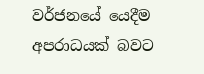වර්ජනයේ යෙදීම අපරාධයක් බවට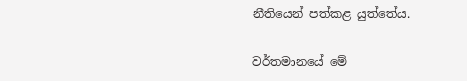නීතියෙන් පත්කළ යුත්තේය.

වර්තමානයේ මේ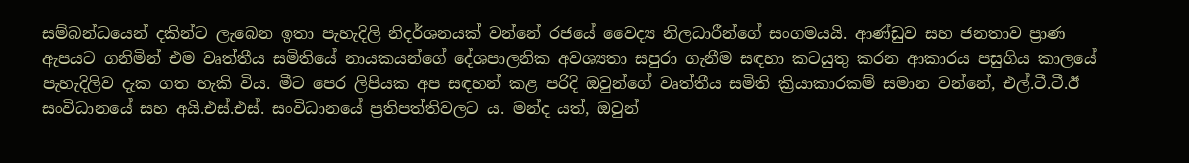සම්බන්ධයෙන් දකින්ට ලැබෙන ඉතා පැහැදිලි නිදර්ශනයක් වන්නේ රජයේ වෛද්‍ය නිලධාරීන්ගේ සංගමයයි. ආණ්ඩුව සහ ජනතාව ප්‍රාණ ඇපයට ගනිමින් එම වෘත්තීය සමිතියේ නායකයන්ගේ දේශපාලනික අවශ්‍යතා සපුරා ගැනීම සඳහා කටයුතු කරන ආකාරය පසුගිය කාලයේ පැහැදිලිව දැක ගත හැකි විය. මීට පෙර ලිපියක අප සඳහන් කළ පරිදි ඔවුන්ගේ වෘත්තීය සමිති ක්‍රියාකාරකම් සමාන වන්නේ, එල්.ටී.ටී.ඊ සංවිධානයේ සහ අයි.එස්.එස්. සංවිධානයේ ප්‍රතිපත්තිවලට ය. මන්ද යත්, ඔවුන්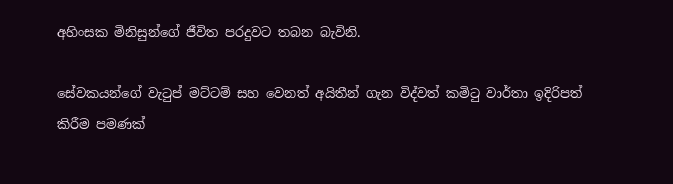අහිංසක මිනිසුන්ගේ ජීවිත පරදුවට තබන බැවිනි.

සේවකයන්ගේ වැටුප් මට්ටම් සහ වෙනත් අයිතීන් ගැන විද්වත් කමිටු වාර්තා ඉදිරිපත් කිරීම පමණක්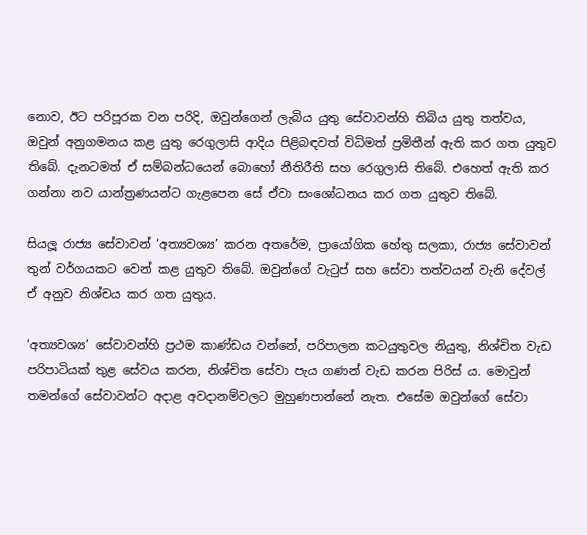නොව, ඊට පරිපූරක වන පරිදි, ඔවුන්ගෙන් ලැබිය යුතු සේවාවන්හි තිබිය යුතු තත්වය, ඔවුන් අනුගමනය කළ යුතු රෙගුලාසි ආදිය පිළිබඳවත් විධිමත් ප්‍රමිතීන් ඇති කර ගත යුතුව තිබේ. දැනටමත් ඒ සම්බන්ධයෙන් බොහෝ නීතිරීති සහ රෙගුලාසි තිබේ. එහෙත් ඇති කර ගන්නා නව යාන්ත්‍රණයන්ට ගැළපෙන සේ ඒවා සංශෝධනය කර ගත යුතුව තිබේ.

සියලූ රාජ්‍ය සේවාවන් ‘අත්‍යවශ්‍ය’ කරන අතරේම, ප්‍රායෝගික හේතු සලකා, රාජ්‍ය සේවාවන් තුන් වර්ගයකට වෙන් කළ යුතුව තිබේ. ඔවුන්ගේ වැටුප් සහ සේවා තත්වයන් වැනි දේවල් ඒ අනුව නිශ්චය කර ගත යුතුය.

‘අත්‍යවශ්‍ය’ සේවාවන්හි ප්‍රථම කාණ්ඩය වන්නේ, පරිපාලන කටයුතුවල නියුතු, නිශ්චිත වැඩ පරිපාටියක් තුළ සේවය කරන, නිශ්චිත සේවා පැය ගණන් වැඩ කරන පිරිස් ය. මොවුන් තමන්ගේ සේවාවන්ට අදාළ අවදානම්වලට මුහුණපාන්නේ නැත. එසේම ඔවුන්ගේ සේවා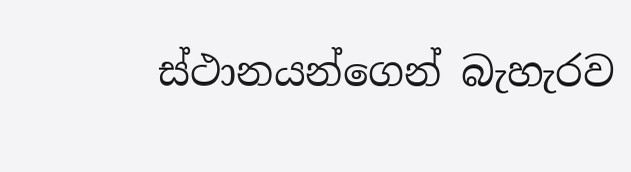ස්ථානයන්ගෙන් බැහැරව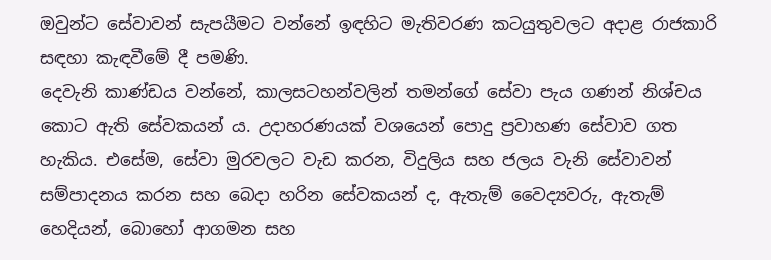ඔවුන්ට සේවාවන් සැපයීමට වන්නේ ඉඳහිට මැතිවරණ කටයුතුවලට අදාළ රාජකාරි සඳහා කැඳවීමේ දී පමණි.
දෙවැනි කාණ්ඩය වන්නේ, කාලසටහන්වලින් තමන්ගේ සේවා පැය ගණන් නිශ්චය කොට ඇති සේවකයන් ය. උදාහරණයක් වශයෙන් පොදු ප්‍රවාහණ සේවාව ගත හැකිය. එසේම, සේවා මුරවලට වැඩ කරන, විදුලිය සහ ජලය වැනි සේවාවන් සම්පාදනය කරන සහ බෙදා හරින සේවකයන් ද, ඇතැම් වෛද්‍යවරු, ඇතැම් හෙදියන්, බොහෝ ආගමන සහ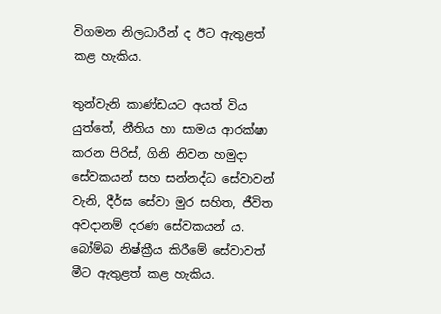විගමන නිලධාරීන් ද ඊට ඇතුළත් කළ හැකිය.

තුන්වැනි කාණ්ඩයට අයත් විය යුත්තේ, නීතිය හා සාමය ආරක්ෂා කරන පිරිස්, ගිනි නිවන හමුදා සේවකයන් සහ සන්නද්ධ සේවාවන් වැනි, දීර්ඝ සේවා මුර සහිත, ජීවිත අවදානම් දරණ සේවකයන් ය. බෝම්බ නිෂ්ක්‍රීය කිරීමේ සේවාවත් මීට ඇතුළත් කළ හැකිය.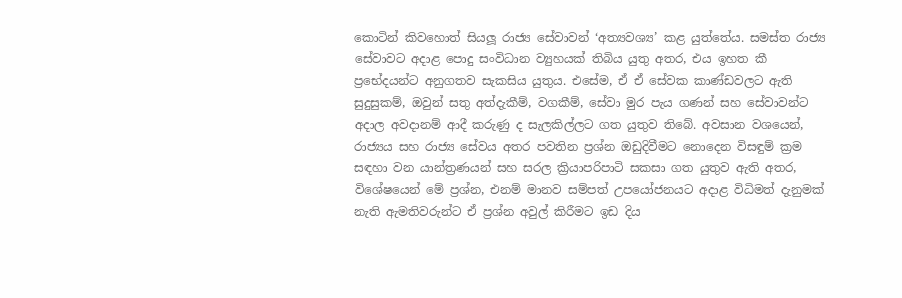කොටින් කිවහොත් සියලූ රාජ්‍ය සේවාවන් ‘අත්‍යවශ්‍ය’ කළ යුත්තේය. සමස්ත රාජ්‍ය සේවාවට අදාළ පොදු සංවිධාන ව්‍යුහයක් තිබිය යුතු අතර, එය ඉහත කී ප්‍රභේදයන්ට අනුගතව සැකසිය යුතුය. එසේම, ඒ ඒ සේවක කාණ්ඩවලට ඇති සුදුසුකම්, ඔවුන් සතු අත්දැකීම්, වගකීම්, සේවා මුර පැය ගණන් සහ සේවාවන්ට අදාල අවදානම් ආදී කරුණු ද සැලකිල්ලට ගත යුතුව තිබේ. අවසාන වශයෙන්, රාජ්‍යය සහ රාජ්‍ය සේවය අතර පවතින ප්‍රශ්න ඔඩුදිවීමට නොදෙන විසඳුම් ක්‍රම සඳහා වන යාන්ත්‍රණයන් සහ සරල ක්‍රියාපරිපාටි සකසා ගත යුතුව ඇති අතර, විශේෂයෙන් මේ ප්‍රශ්න, එනම් මානව සම්පත් උපයෝජනයට අදාළ විධිමත් දැනුමක් නැති ඇමතිවරුන්ට ඒ ප්‍රශ්න අවුල් කිරීමට ඉඩ දිය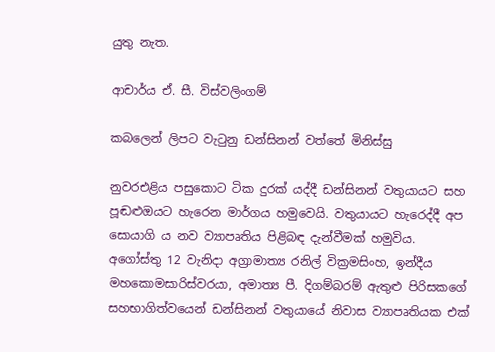යුතු නැත.

ආචාර්ය ඒ. සී. විස්වලිංගම්

කබලෙන් ලිපට වැටුනු ඩන්සිනන් වත්තේ මිනිස්සු

නුවරඑළිය පසුකොට ටික දුරක් යද්දී ඩන්සිනන් වතුයායට සහ පූඬළුඔයට හැරෙන මාර්ගය හමුවෙයි. වතුයායට හැරෙද්දී අප සොයාගි ය නව ව්‍යාපෘතිය පිළිබඳ දැන්වීමක් හමුවිය.
අගෝස්තු 12 වැනිදා අග්‍රාමාත්‍ය රනිල් වික්‍රමසිංහ, ඉන්දීය මහකොමසාරිස්වරයා, අමාත්‍ය පී. දිගම්බරම් ඇතුළු පිරිසකගේ සහභාගිත්වයෙන් ඩන්සිනන් වතුයායේ නිවාස ව්‍යාපෘතියක එක්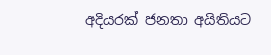අදියරක් ජනතා අයිතියට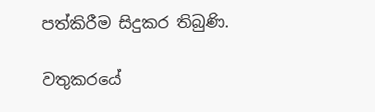පත්කිරීම සිදුකර තිබුණි.

වතුකරයේ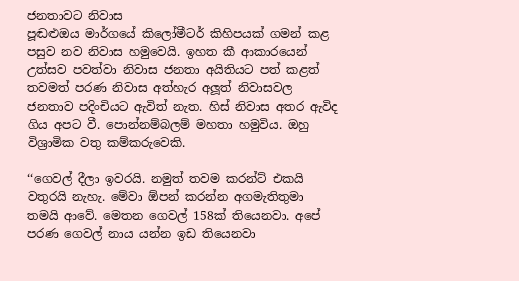ජනතාවට නිවාස
පූඬළුඔය මාර්ගයේ කිලෝමීටර් කිහිපයක් ගමන් කළ පසුව නව නිවාස හමුවෙයි. ඉහත කී ආකාරයෙන් උත්සව පවත්වා නිවාස ජනතා අයිතියට පත් කළත් තවමත් පරණ නිවාස අත්හැර අලූ‍ත් නිවාසවල ජනතාව පදිංචියට ඇවිත් නැත. හිස් නිවාස අතර ඇවිද ගිය අපට වී. පොන්නම්බලම් මහතා හමුවිය. ඔහු විශ්‍රාමික වතු කම්කරුවෙකි.

‘‘ගෙවල් දීලා ඉවරයි. නමුත් තවම කරන්ට් එකයි වතුරයි නැහැ. මේවා ඕපන් කරන්න අගමැතිතුමා තමයි ආවේ. මෙතන ගෙවල් 158ක් තියෙනවා. අපේ පරණ ගෙවල් නාය යන්න ඉඩ තියෙනවා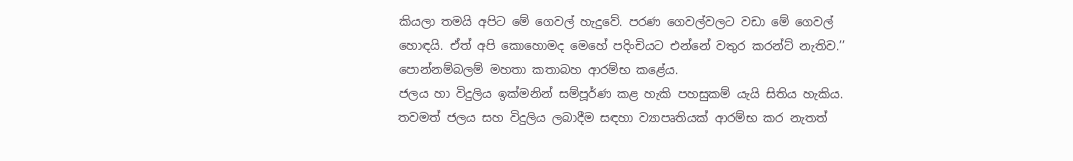කියලා තමයි අපිට මේ ගෙවල් හැදුවේ. පරණ ගෙවල්වලට වඩා මේ ගෙවල් හොඳයි. ඒත් අපි කොහොමද මෙහේ පදිංචියට එන්නේ වතුර කරන්ට් නැතිව.’’ පොන්නම්බලම් මහතා කතාබහ ආරම්භ කළේය.
ජලය හා විදුලිය ඉක්මනින් සම්පූර්ණ කළ හැකි පහසුකම් යැයි සිතිය හැකිය. තවමත් ජලය සහ විදුලිය ලබාදීම සඳහා ව්‍යාපෘතියක් ආරම්භ කර නැතත්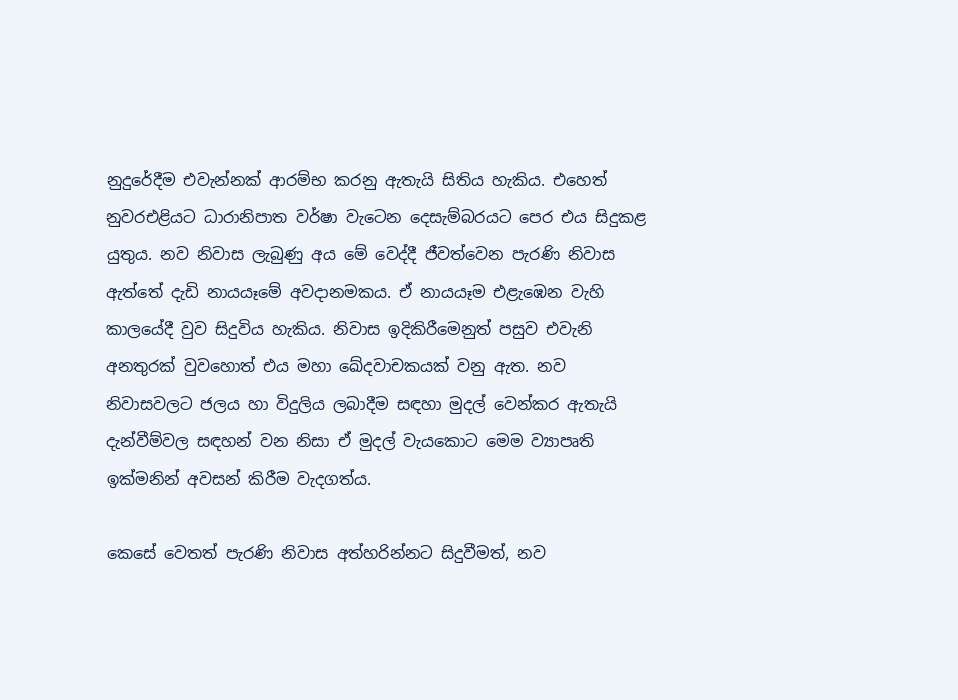නුදුරේදීම එවැන්නක් ආරම්භ කරනු ඇතැයි සිතිය හැකිය. එහෙත් නුවරඑළියට ධාරානිපාත වර්ෂා වැටෙන දෙසැම්බරයට පෙර එය සිදුකළ යුතුය. නව නිවාස ලැබුණු අය මේ වෙද්දී ජීවත්වෙන පැරණි නිවාස ඇත්තේ දැඩි නායයෑමේ අවදානමකය. ඒ නායයෑම එළැඹෙන වැහි කාලයේදී වුව සිදුවිය හැකිය. නිවාස ඉදිකිරීමෙනුත් පසුව එවැනි අනතුරක් වුවහොත් එය මහා ඛේදවාචකයක් වනු ඇත. නව නිවාසවලට ජලය හා විදුලිය ලබාදීම සඳහා මුදල් වෙන්කර ඇතැයි දැන්වීම්වල සඳහන් වන නිසා ඒ මුදල් වැයකොට මෙම ව්‍යාපෘති ඉක්මනින් අවසන් කිරීම වැදගත්ය.

කෙසේ වෙතත් පැරණි නිවාස අත්හරින්නට සිදුවීමත්, නව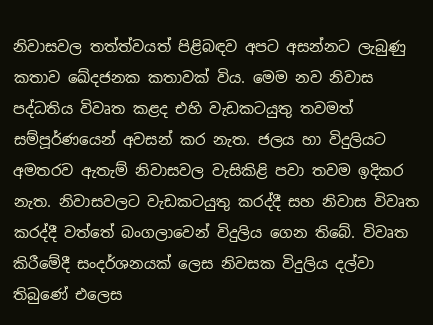නිවාසවල තත්ත්වයත් පිළිබඳව අපට අසන්නට ලැබුණු කතාව ඛේදජනක කතාවක් විය. මෙම නව නිවාස පද්ධතිය විවෘත කළද එහි වැඩකටයුතු තවමත් සම්පූර්ණයෙන් අවසන් කර නැත. ජලය හා විදුලියට අමතරව ඇතැම් නිවාසවල වැසිකිළි පවා තවම ඉදිකර නැත. නිවාසවලට වැඩකටයුතු කරද්දී සහ නිවාස විවෘත කරද්දී වත්තේ බංගලාවෙන් විදුලිය ගෙන තිබේ. විවෘත කිරීමේදී සංදර්ශනයක් ලෙස නිවසක විදුලිය දල්වා තිබුණේ එලෙස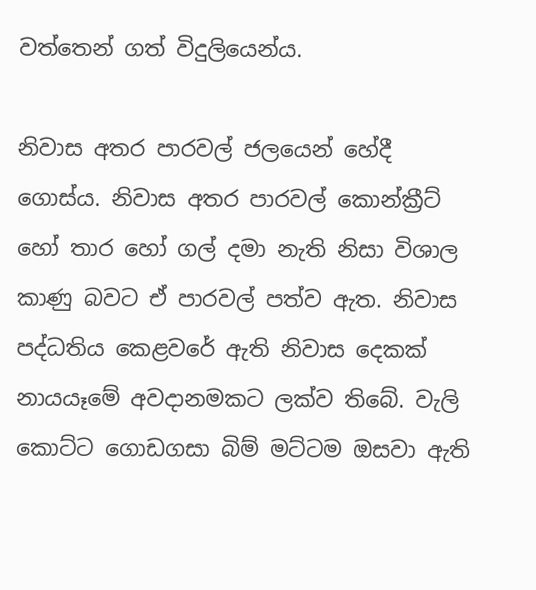වත්තෙන් ගත් විදුලියෙන්ය.

නිවාස අතර පාරවල් ජලයෙන් හේදී ගොස්ය. නිවාස අතර පාරවල් කොන්ක්‍රීට් හෝ තාර හෝ ගල් දමා නැති නිසා විශාල කාණු බවට ඒ පාරවල් පත්ව ඇත. නිවාස පද්ධතිය කෙළවරේ ඇති නිවාස දෙකක් නායයෑමේ අවදානමකට ලක්ව තිබේ. වැලි කොට්ට ගොඩගසා බිම් මට්ටම ඔසවා ඇති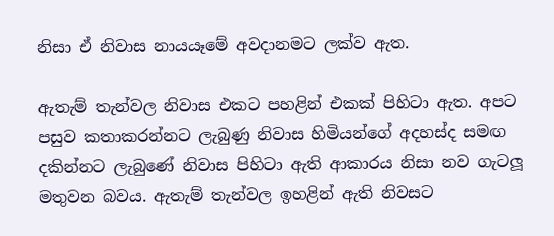නිසා ඒ නිවාස නායයෑමේ අවදානමට ලක්ව ඇත.

ඇතැම් තැන්වල නිවාස එකට පහළින් එකක් පිහිටා ඇත. අපට පසුව කතාකරන්නට ලැබුණු නිවාස හිමියන්ගේ අදහස්ද සමඟ දකින්නට ලැබුණේ නිවාස පිහිටා ඇති ආකාරය නිසා නව ගැටලූ‍ මතුවන බවය. ඇතැම් තැන්වල ඉහළින් ඇති නිවසට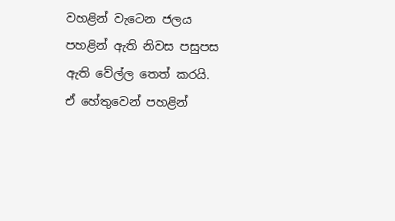වහළින් වැටෙන ජලය පහළින් ඇති නිවස පසුපස ඇති වේල්ල තෙත් කරයි. ඒ හේතුවෙන් පහළින්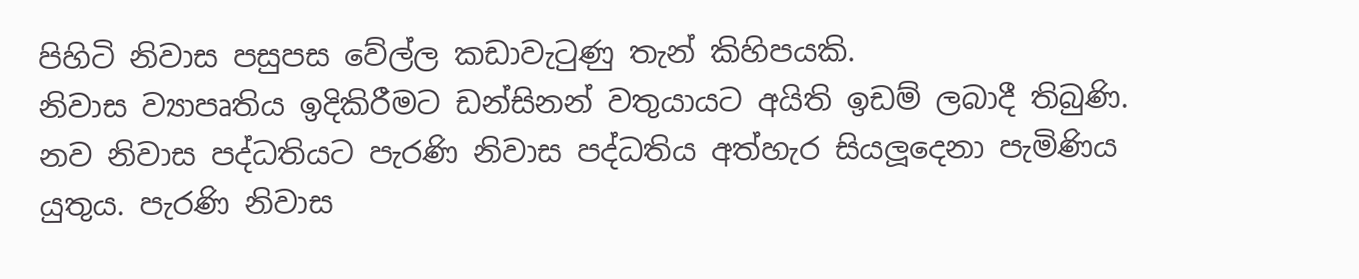පිහිටි නිවාස පසුපස වේල්ල කඩාවැටුණු තැන් කිහිපයකි.
නිවාස ව්‍යාපෘතිය ඉදිකිරීමට ඩන්සිනන් වතුයායට අයිති ඉඩම් ලබාදී තිබුණි. නව නිවාස පද්ධතියට පැරණි නිවාස පද්ධතිය අත්හැර සියලූ‍දෙනා පැමිණිය යුතුය. පැරණි නිවාස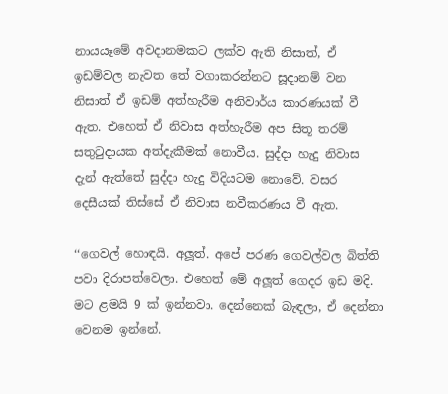නායයෑමේ අවදානමකට ලක්ව ඇති නිසාත්, ඒ ඉඩම්වල නැවත තේ වගාකරන්නට සූදානම් වන නිසාත් ඒ ඉඩම් අත්හැරීම අනිවාර්ය කාරණයක් වී ඇත. එහෙත් ඒ නිවාස අත්හැරීම අප සිතූ තරම් සතුටුදායක අත්දැකීමක් නොවීය. සුද්දා හැදු නිවාස දැන් ඇත්තේ සුද්දා හැදු විදියටම නොවේ. වසර දෙසීයක් තිස්සේ ඒ නිවාස නවීකරණය වී ඇත.

‘‘ගෙවල් හොඳයි. අලූ‍ත්. අපේ පරණ ගෙවල්වල බිත්ති පවා දිරාපත්වෙලා. එහෙත් මේ අලූ‍ත් ගෙදර ඉඩ මදි. මට ළමයි 9 ක් ඉන්නවා. දෙන්නෙක් බැඳලා, ඒ දෙන්නා වෙනම ඉන්නේ.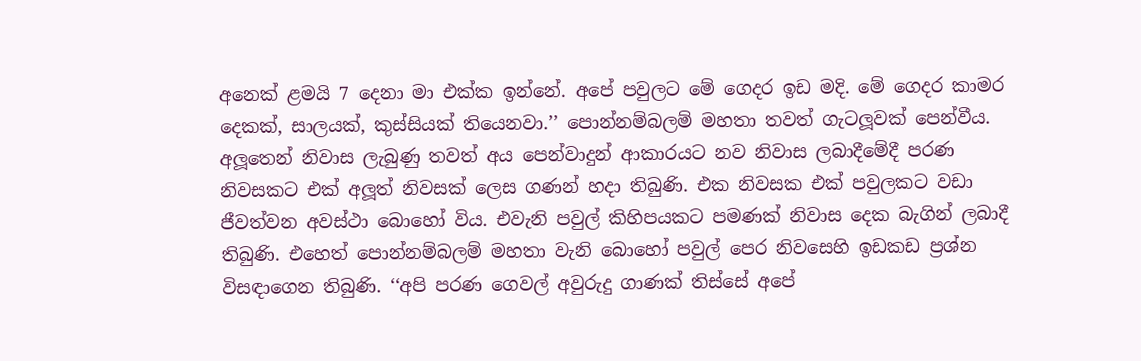අනෙක් ළමයි 7 දෙනා මා එක්ක ඉන්නේ. අපේ පවුලට මේ ගෙදර ඉඩ මදි. මේ ගෙදර කාමර දෙකක්, සාලයක්, කුස්සියක් තියෙනවා.’’ පොන්නම්බලම් මහතා තවත් ගැටලූ‍වක් පෙන්වීය. අලූ‍තෙන් නිවාස ලැබුණු තවත් අය පෙන්වාදුන් ආකාරයට නව නිවාස ලබාදීමේදී පරණ නිවසකට එක් අලූ‍ත් නිවසක් ලෙස ගණන් හදා තිබුණි. එක නිවසක එක් පවුලකට වඩා ජීවත්වන අවස්ථා බොහෝ විය. එවැනි පවුල් කිහිපයකට පමණක් නිවාස දෙක බැගින් ලබාදී තිබුණි. එහෙත් පොන්නම්බලම් මහතා වැනි බොහෝ පවුල් පෙර නිවසෙහි ඉඩකඩ ප්‍රශ්න විසඳාගෙන තිබුණි. ‘‘අපි පරණ ගෙවල් අවුරුදු ගාණක් තිස්සේ අපේ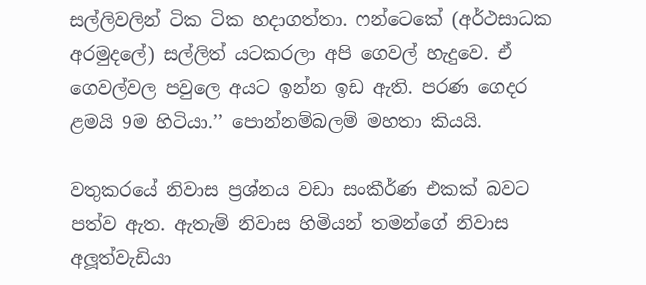සල්ලිවලින් ටික ටික හදාගත්තා. ෆන්ටෙකේ (අර්ථසාධක අරමුදලේ) සල්ලිත් යටකරලා අපි ගෙවල් හැදුවෙ. ඒ ගෙවල්වල පවුලෙ අයට ඉන්න ඉඩ ඇති. පරණ ගෙදර ළමයි 9ම හිටියා.’’ පොන්නම්බලම් මහතා කියයි.

වතුකරයේ නිවාස ප්‍රශ්නය වඩා සංකීර්ණ එකක් බවට පත්ව ඇත. ඇතැම් නිවාස හිමියන් තමන්ගේ නිවාස අලූ‍ත්වැඩියා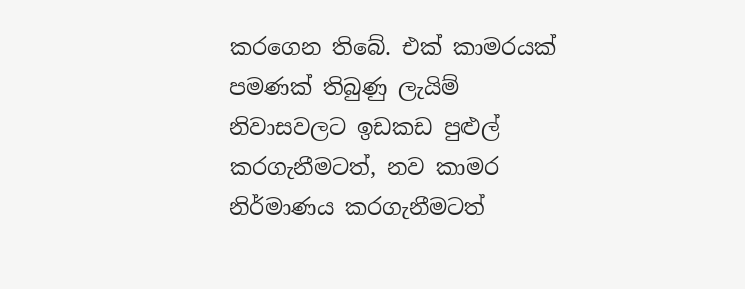කරගෙන තිබේ. එක් කාමරයක් පමණක් තිබුණු ලැයිම් නිවාසවලට ඉඩකඩ පුළුල් කරගැනීමටත්, නව කාමර නිර්මාණය කරගැනීමටත්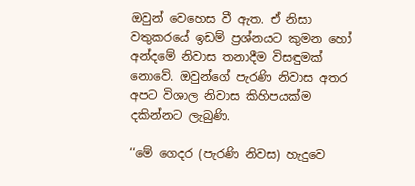ඔවුන් වෙහෙස වී ඇත. ඒ නිසා වතුකරයේ ඉඩම් ප්‍රශ්නයට කුමන හෝ අන්දමේ නිවාස තනාදීම විසඳුමක් නොවේ. ඔවුන්ගේ පැරණි නිවාස අතර අපට විශාල නිවාස කිහිපයක්ම දකින්නට ලැබුණි.

‘‘මේ ගෙදර (පැරණි නිවස) හැදුවෙ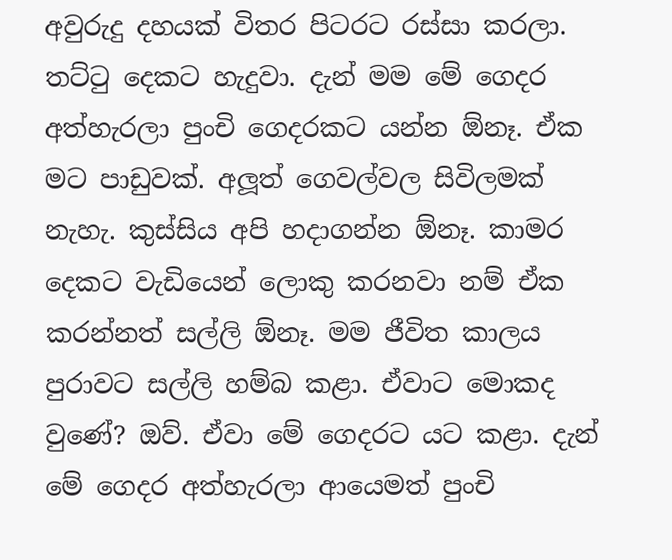අවුරුදු දහයක් විතර පිටරට රස්සා කරලා. තට්ටු දෙකට හැදුවා. දැන් මම මේ ගෙදර අත්හැරලා පුංචි ගෙදරකට යන්න ඕනෑ. ඒක මට පාඩුවක්. අලූ‍ත් ගෙවල්වල සිවිලමක් නැහැ. කුස්සිය අපි හදාගන්න ඕනෑ. කාමර දෙකට වැඩියෙන් ලොකු කරනවා නම් ඒක කරන්නත් සල්ලි ඕනෑ. මම ජීවිත කාලය පුරාවට සල්ලි හම්බ කළා. ඒවාට මොකද වුණේ? ඔව්. ඒවා මේ ගෙදරට යට කළා. දැන් මේ ගෙදර අත්හැරලා ආයෙමත් පුංචි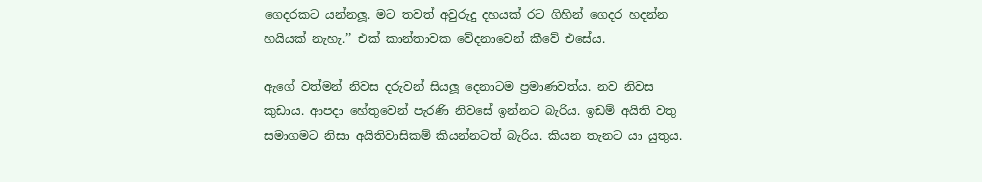ගෙදරකට යන්නලූ‍. මට තවත් අවුරුදු දහයක් රට ගිහින් ගෙදර හදන්න හයියක් නැහැ.’’ එක් කාන්තාවක වේදනාවෙන් කීවේ එසේය.

ඇගේ වත්මන් නිවස දරුවන් සියලූ දෙනාටම ප්‍රමාණවත්ය. නව නිවස කුඩාය. ආපදා හේතුවෙන් පැරණි නිවසේ ඉන්නට බැරිය. ඉඩම් අයිති වතු සමාගමට නිසා අයිතිවාසිකම් කියන්නටත් බැරිය. කියන තැනට යා යුතුය.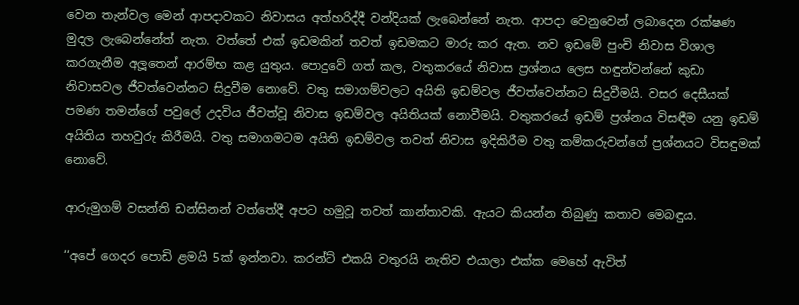වෙන තැන්වල මෙන් ආපදාවකට නිවාසය අත්හරිද්දී වන්දියක් ලැබෙන්නේ නැත. ආපදා වෙනුවෙන් ලබාදෙන රක්ෂණ මුදල ලැබෙන්නේත් නැත. වත්තේ එක් ඉඩමකින් තවත් ඉඩමකට මාරු කර ඇත. නව ඉඩමේ පුංචි නිවාස විශාල කරගැනීම අලූ‍තෙන් ආරම්භ කළ යුතුය. පොදුවේ ගත් කල, වතුකරයේ නිවාස ප්‍රශ්නය ලෙස හඳුන්වන්නේ කුඩා නිවාසවල ජීවත්වෙන්නට සිදුවීම නොවේ. වතු සමාගම්වලට අයිති ඉඩම්වල ජීවත්වෙන්නට සිදුවීමයි. වසර දෙසීයක් පමණ තමන්ගේ පවුලේ උදවිය ජීවත්වූ නිවාස ඉඩම්වල අයිතියක් නොවීමයි. වතුකරයේ ඉඩම් ප්‍රශ්නය විසඳීම යනු ඉඩම් අයිතිය තහවුරු කිරීමයි. වතු සමාගමටම අයිති ඉඩම්වල තවත් නිවාස ඉදිකිරීම වතු කම්කරුවන්ගේ ප්‍රශ්නයට විසඳුමක් නොවේ.

ආරුමුගම් වසන්ති ඩන්සිනන් වත්තේදී අපට හමුවූ තවත් කාන්තාවකි. ඇයට කියන්න තිබුණු කතාව මෙබඳුය.

‘‘අපේ ගෙදර පොඩි ළමයි 5ක් ඉන්නවා. කරන්ට් එකයි වතුරයි නැතිව එයාලා එක්ක මෙහේ ඇවිත්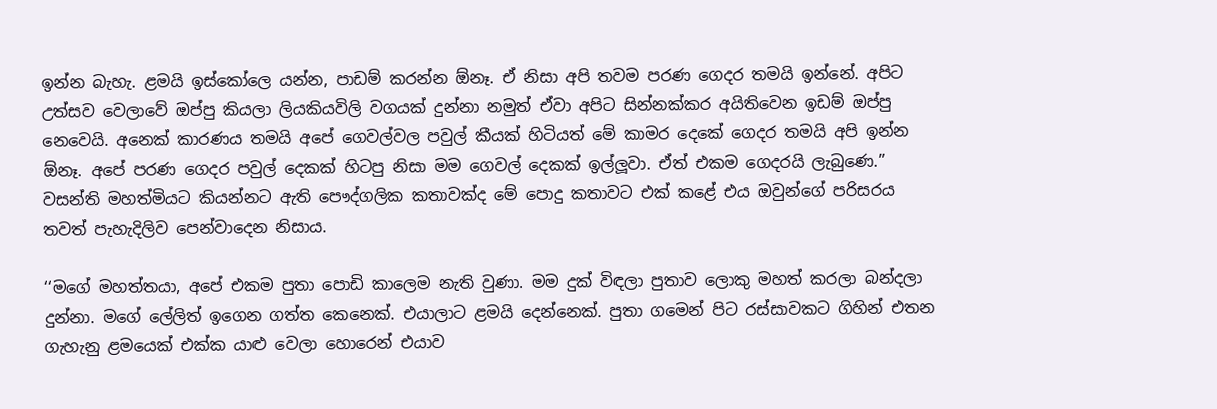ඉන්න බැහැ. ළමයි ඉස්කෝලෙ යන්න, පාඩම් කරන්න ඕනෑ. ඒ නිසා අපි තවම පරණ ගෙදර තමයි ඉන්නේ. අපිට උත්සව වෙලාවේ ඔප්පු කියලා ලියකියවිලි වගයක් දුන්නා නමුත් ඒවා අපිට සින්නක්කර අයිතිවෙන ඉඩම් ඔප්පු නෙවෙයි. අනෙක් කාරණය තමයි අපේ ගෙවල්වල පවුල් කීයක් හිටියත් මේ කාමර දෙකේ ගෙදර තමයි අපි ඉන්න ඕනෑ. අපේ පරණ ගෙදර පවුල් දෙකක් හිටපු නිසා මම ගෙවල් දෙකක් ඉල්ලූ‍වා. ඒත් එකම ගෙදරයි ලැබුණෙ.’’ වසන්ති මහත්මියට කියන්නට ඇති පෞද්ගලික කතාවක්ද මේ පොදු කතාවට එක් කළේ එය ඔවුන්ගේ පරිසරය තවත් පැහැදිලිව පෙන්වාදෙන නිසාය.

‘‘මගේ මහත්තයා, අපේ එකම පුතා පොඩි කාලෙම නැති වුණා. මම දුක් විඳලා පුතාව ලොකු මහත් කරලා බන්දලා දුන්නා. මගේ ලේලිත් ඉගෙන ගත්ත කෙනෙක්. එයාලාට ළමයි දෙන්නෙක්. පුතා ගමෙන් පිට රස්සාවකට ගිහින් එතන ගැහැනු ළමයෙක් එක්ක යාළු වෙලා හොරෙන් එයාව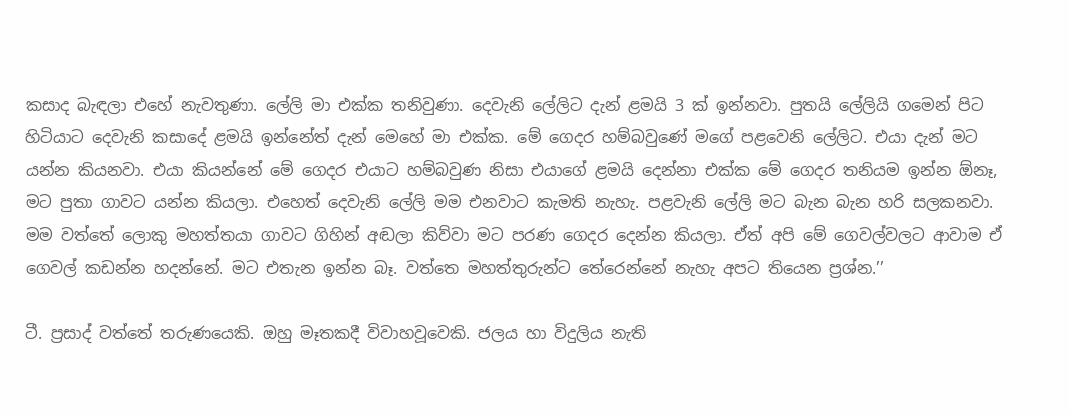කසාද බැඳලා එහේ නැවතුණා. ලේලි මා එක්ක තනිවුණා. දෙවැනි ලේලිට දැන් ළමයි 3 ක් ඉන්නවා. පුතයි ලේලියි ගමෙන් පිට හිටියාට දෙවැනි කසාදේ ළමයි ඉන්නේත් දැන් මෙහේ මා එක්ක. මේ ගෙදර හම්බවුණේ මගේ පළවෙනි ලේලිට. එයා දැන් මට යන්න කියනවා. එයා කියන්නේ මේ ගෙදර එයාට හම්බවුණ නිසා එයාගේ ළමයි දෙන්නා එක්ක මේ ගෙදර තනියම ඉන්න ඕනෑ, මට පුතා ගාවට යන්න කියලා. එහෙත් දෙවැනි ලේලි මම එනවාට කැමති නැහැ. පළවැනි ලේලි මට බැන බැන හරි සලකනවා. මම වත්තේ ලොකු මහත්තයා ගාවට ගිහින් අඬලා කිව්වා මට පරණ ගෙදර දෙන්න කියලා. ඒත් අපි මේ ගෙවල්වලට ආවාම ඒ ගෙවල් කඩන්න හදන්නේ. මට එතැන ඉන්න බෑ. වත්තෙ මහත්තුරුන්ට තේරෙන්නේ නැහැ අපට තියෙන ප්‍රශ්න.’’

ටී. ප්‍රසාද් වත්තේ තරුණයෙකි. ඔහු මෑතකදී විවාහවූවෙකි. ජලය හා විදුලිය නැති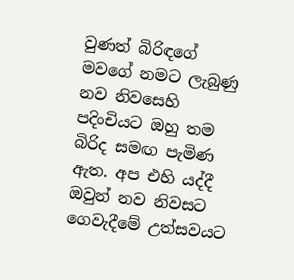වුණත් බිරිඳගේ මවගේ නමට ලැබුණු නව නිවසෙහි පදිංචියට ඔහු තම බිරිද සමඟ පැමිණ ඇත. අප එහි යද්දී ඔවුන් නව නිවසට ගෙවැදීමේ උත්සවයට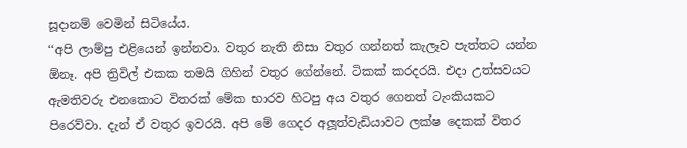සූදානම් වෙමින් සිටියේය.
‘‘අපි ලාම්පු එළියෙන් ඉන්නවා. වතුර නැති නිසා වතුර ගන්නත් කැලෑව පැත්තට යන්න ඕනෑ. අපි ත්‍රිවිල් එකක තමයි ගිහින් වතුර ගේන්නේ. ටිකක් කරදරයි. එදා උත්සවයට ඇමතිවරු එනකොට විතරක් මේක භාරව හිටපු අය වතුර ‍ගෙනත් ටැංකියකට පිරෙව්වා. දැන් ඒ වතුර ඉවරයි. අපි මේ ගෙදර අලූ‍ත්වැඩියාවට ලක්ෂ දෙකක් විතර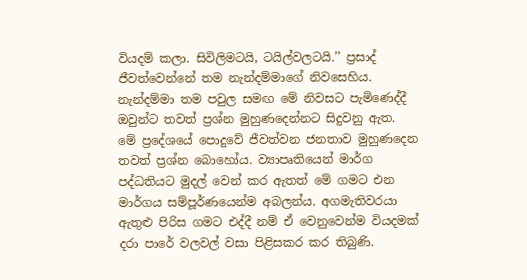වියදම් කලා. සිවිලිමටයි, ටයිල්වලටයි.’’ ප්‍රසාද් ජීවත්වෙන්නේ තම නැන්දම්මාගේ නිවසෙහිය. නැන්දම්මා තම පවුල සමඟ මේ නිවසට පැමිණෙද්දී ඔවුන්ට තවත් ප්‍රශ්න මුහුණදෙන්නට සිදුවනු ඇත.
මේ ප්‍රදේශයේ පොදුවේ ජීවත්වන ජනතාව මුහුණදෙන තවත් ප්‍රශ්න බොහෝය. ව්‍යාපෘතියෙන් මාර්ග පද්ධතියට මුදල් වෙන් කර ඇතත් මේ ගමට එන මාර්ගය සම්පූර්ණයෙන්ම අබලන්ය. අගමැතිවරයා ඇතුළු පිරිස ගමට එද්දී නම් ඒ වෙනුවෙන්ම වියදමක් දරා පාරේ වලවල් වසා පිළිසකර කර තිබුණි.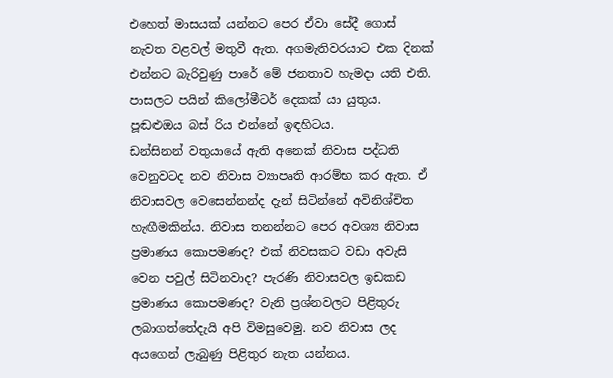එහෙත් මාසයක් යන්නට පෙර ඒවා සේදී ගොස් නැවත වළවල් මතුවී ඇත. අගමැතිවරයාට එක දිනක් එන්නට බැරිවුණු පාරේ මේ ජනතාව හැමදා යති එති. පාසලට පයින් කිලෝමීටර් දෙකක් යා යුතුය. පූඬළුඔය බස් රිය එන්නේ ඉඳහිටය.
ඩන්සිනන් වතුයායේ ඇති අනෙක් නිවාස පද්ධති වෙනුවටද නව නිවාස ව්‍යාපෘති ආරම්භ කර ඇත. ඒ නිවාසවල වෙසෙන්නන්ද දැන් සිටින්නේ අවිනිශ්චිත හැඟීමකින්ය. නිවාස තනන්නට පෙර අවශ්‍ය නිවාස ප්‍රමාණය කොපමණද? එක් නිවසකට වඩා අවැසි වෙන පවුල් සිටිනවාද? පැරණි නිවාසවල ඉඩකඩ ප්‍රමාණය කොපමණද? වැනි ප්‍රශ්නවලට පිළිතුරු ලබාගත්තේදැයි අපි විමසුවෙමු. නව නිවාස ලද අයගෙන් ලැබුණු පිළිතුර නැත යන්නය.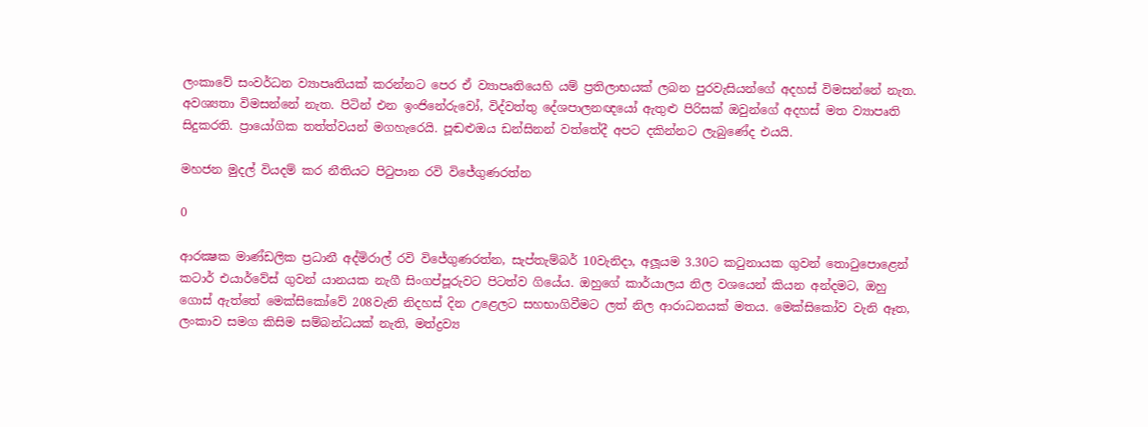ලංකාවේ සංවර්ධන ව්‍යාපෘතියක් කරන්නට පෙර ඒ ව්‍යාපෘතියෙහි යම් ප්‍රතිලාභයක් ලබන පුරවැසියන්ගේ අදහස් විමසන්නේ නැත. අවශ්‍යතා විමසන්නේ නැත. පිටින් එන ඉංජිනේරුවෝ, විද්වත්තු දේශපාලනඥයෝ ඇතුළු පිරිසක් ඔවුන්ගේ අදහස් මත ව්‍යාපෘති සිදුකරති. ප්‍රායෝගික තත්ත්වයන් මගහැරෙයි. පූඬළුඔය ඩන්සිනන් වත්තේදී අපට දකින්නට ලැබුණේද එයයි.

මහජන මුදල් වියදම් කර නීතියට පිටුපාන රවි විජේගුණරත්න

0

ආරක්‍ෂක මාණ්ඩලික ප්‍රධානී අද්මිරාල් රවි විජේගුණරත්න, සැප්තැම්බර් 10වැනිදා, අලූයම 3.30ට කටුනායක ගුවන් තොටුපොළෙන් කටාර් එයාර්වේස් ගුවන් යානයක නැගී සිංගප්පූරුවට පිටත්ව ගියේය. ඔහුගේ කාර්යාලය නිල වශයෙන් කියන අන්දමට, ඔහු ගොස් ඇත්තේ මෙක්සිකෝවේ 208වැනි නිදහස් දින උළෙලට සහභාගිවීමට ලත් නිල ආරාධනයක් මතය. මෙක්සිකෝව වැනි ඈත, ලංකාව සමග කිසිම සම්බන්ධයක් නැති, මත්ද්‍රව්‍ය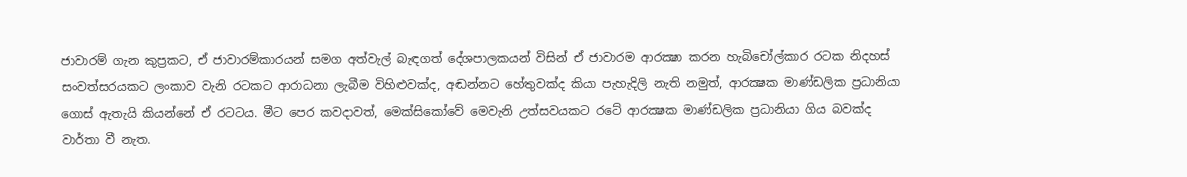ජාවාරම් ගැන කුප්‍රකට, ඒ ජාවාරම්කාරයන් සමග අත්වැල් බැඳගත් දේශපාලකයන් විසින් ඒ ජාවාරම ආරක්‍ෂා කරන හැබිචෝල්කාර රටක නිදහස් සංවත්සරයකට ලංකාව වැනි රටකට ආරාධනා ලැබීම විහිළුවක්ද, අඬන්නට හේතුවක්ද කියා පැහැදිලි නැති නමුත්, ආරක්‍ෂක මාණ්ඩලික ප්‍රධානියා ගොස් ඇතැයි කියන්නේ ඒ රටටය. මීට පෙර කවදාවත්, මෙක්සිකෝවේ මෙවැනි උත්සවයකට රටේ ආරක්‍ෂක මාණ්ඩලික ප්‍රධානියා ගිය බවක්ද වාර්තා වී නැත.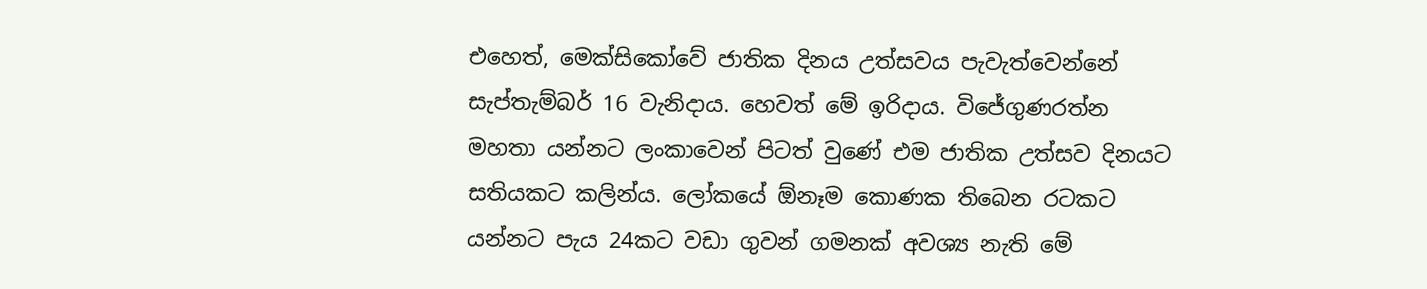එහෙත්, මෙක්සිකෝවේ ජාතික දිනය උත්සවය පැවැත්වෙන්නේ සැප්තැම්බර් 16 වැනිදාය. හෙවත් මේ ඉරිදාය. විජේගුණරත්න මහතා යන්නට ලංකාවෙන් පිටත් වුණේ එම ජාතික උත්සව දිනයට සතියකට කලින්ය. ලෝකයේ ඕනෑම කොණක තිබෙන රටකට යන්නට පැය 24කට වඩා ගුවන් ගමනක් අවශ්‍ය නැති මේ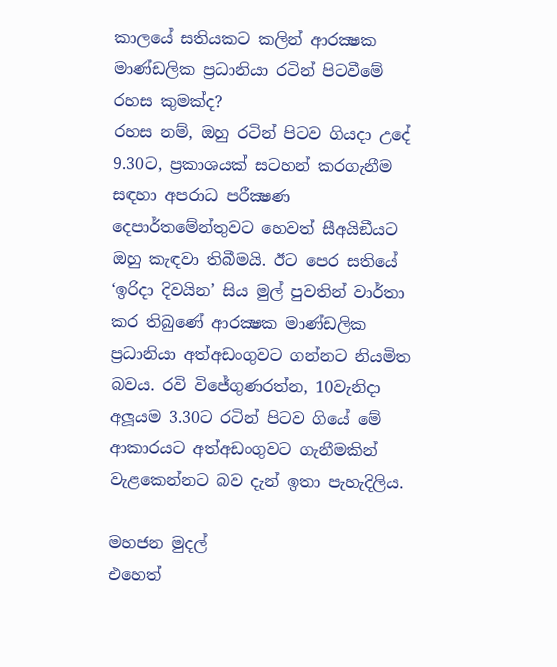කාලයේ සතියකට කලින් ආරක්‍ෂක මාණ්ඩලික ප්‍රධානියා රටින් පිටවීමේ රහස කුමක්ද?
රහස නම්, ඔහු රටින් පිටව ගියදා උදේ 9.30ට, ප්‍රකාශයක් සටහන් කරගැනීම සඳහා අපරාධ පරීක්‍ෂණ දෙපාර්තමේන්තුවට හෙවත් සීඅයිඞීයට ඔහු කැඳවා තිබීමයි. ඊට පෙර සතියේ ‘ඉරිදා දිවයින’ සිය මුල් පුවතින් වාර්තා කර තිබුණේ ආරක්‍ෂක මාණ්ඩලික ප්‍රධානියා අත්අඩංගුවට ගන්නට නියමිත බවය. රවි විජේගුණරත්න, 10වැනිදා අලූයම 3.30ට රටින් පිටව ගියේ මේ ආකාරයට අත්අඩංගුවට ගැනීමකින් වැළකෙන්නට බව දැන් ඉතා පැහැදිලිය.

මහජන මුදල්
එහෙත්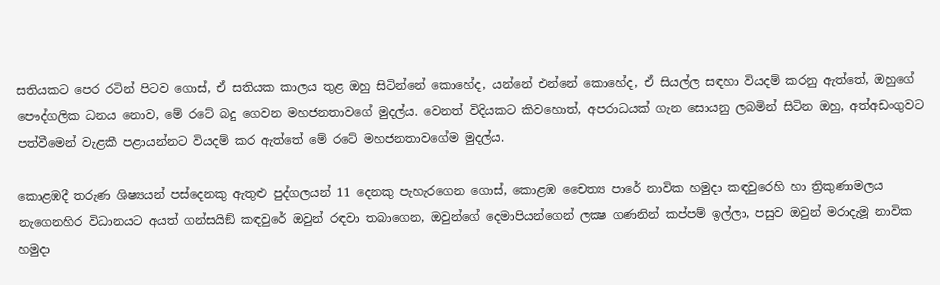සතියකට පෙර රටින් පිටව ගොස්, ඒ සතියක කාලය තුළ ඔහු සිටින්නේ කොහේද, යන්නේ එන්නේ කොහේද, ඒ සියල්ල සඳහා වියදම් කරනු ඇත්තේ, ඔහුගේ පෞද්ගලික ධනය නොව, මේ රටේ බදු ගෙවන මහජනතාවගේ මුදල්ය. වෙනත් විදියකට කිවහොත්, අපරාධයක් ගැන සොයනු ලබමින් සිටින ඔහු, අත්අඩංගුවට පත්වීමෙන් වැළකී පළායන්නට වියදම් කර ඇත්තේ මේ රටේ මහජනතාවගේම මුදල්ය.

කොළඹදී තරුණ ශිෂ්‍යයන් පස්දෙනකු ඇතුළු පුද්ගලයන් 11 දෙනකු පැහැරගෙන ගොස්, කොළඹ චෛත්‍ය පාරේ නාවික හමුදා කඳවුරෙහි හා ත්‍රිකුණාමලය නැගෙනහිර විධානයට අයත් ගන්සයිඞ් කඳවුරේ ඔවුන් රඳවා තබාගෙන, ඔවුන්ගේ දෙමාපියන්ගෙන් ලක්‍ෂ ගණනින් කප්පම් ඉල්ලා, පසුව ඔවුන් මරාදැමූ නාවික හමුදා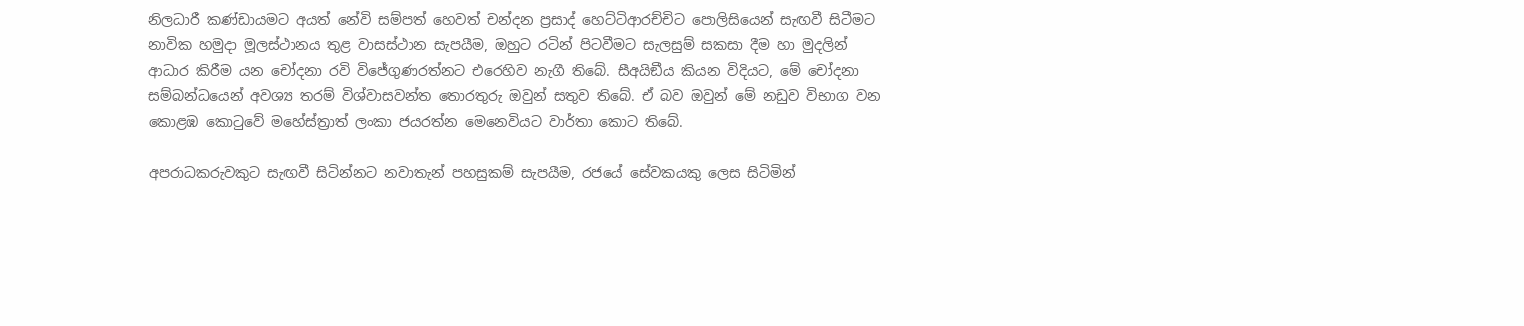නිලධාරී කණ්ඩායමට අයත් නේවි සම්පත් හෙවත් චන්දන ප්‍රසාද් හෙට්ටිආරච්චිට පොලිසියෙන් සැඟවී සිටීමට නාවික හමුදා මූලස්ථානය තුළ වාසස්ථාන සැපයීම, ඔහුට රටින් පිටවීමට සැලසුම් සකසා දීම හා මුදලින් ආධාර කිරීම යන චෝදනා රවි විජේගුණරත්නට එරෙහිව නැගී තිබේ. සීඅයිඞීය කියන විදියට, මේ චෝදනා සම්බන්ධයෙන් අවශ්‍ය තරම් විශ්වාසවන්ත තොරතුරු ඔවුන් සතුව තිබේ. ඒ බව ඔවුන් මේ නඩුව විභාග වන කොළඹ කොටුවේ මහේස්ත්‍රාත් ලංකා ජයරත්න මෙනෙවියට වාර්තා කොට තිබේ.

අපරාධකරුවකුට සැඟවී සිටින්නට නවාතැන් පහසුකම් සැපයීම, රජයේ සේවකයකු ලෙස සිටිමින්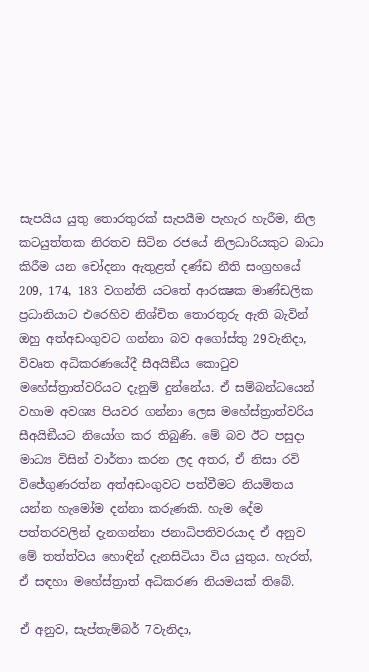සැපයිය යුතු තොරතුරක් සැපයීම පැහැර හැරීම, නිල කටයුත්තක නිරතව සිටින රජයේ නිලධාරියකුට බාධා කිරීම යන චෝදනා ඇතුළත් දණ්ඩ නීති සංග්‍රහයේ 209, 174, 183 වගන්ති යටතේ ආරක්‍ෂක මාණ්ඩලික ප්‍රධානියාට එරෙහිව නිශ්චිත තොරතුරු ඇති බැවින් ඔහු අත්අඩංගුවට ගන්නා බව අගෝස්තු 29වැනිදා, විවෘත අධිකරණයේදී සීඅයිඞීය කොටුව මහේස්ත්‍රාත්වරියට දැනුම් දුන්නේය. ඒ සම්බන්ධයෙන් වහාම අවශ්‍ය පියවර ගන්නා ලෙස මහේස්ත්‍රාත්වරිය සීඅයිඞීයට නියෝග කර තිබුණි. මේ බව ඊට පසුදා මාධ්‍ය විසින් වාර්තා කරන ලද අතර, ඒ නිසා රවි විජේගුණරත්න අත්අඩංගුවට පත්වීමට නියමිතය යන්න හැමෝම දන්නා කරුණකි. හැම දේම පත්තරවලින් දැනගන්නා ජනාධිපතිවරයාද ඒ අනුව මේ තත්ත්වය හොඳින් දැනසිටියා විය යුතුය. හැරත්, ඒ සඳහා මහේස්ත්‍රාත් අධිකරණ නියමයක් තිබේ.

ඒ අනුව, සැප්තැම්බර් 7වැනිදා,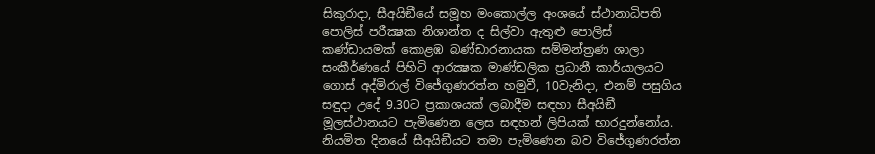සිකුරාදා, සීඅයිඞීයේ සමූහ මංකොල්ල අංශයේ ස්ථානාධිපති පොලිස් පරීක්‍ෂක නිශාන්ත ද සිල්වා ඇතුළු පොලිස් කණ්ඩායමක් කොළඹ බණ්ඩාරනායක සම්මන්ත්‍රණ ශාලා සංකීර්ණයේ පිහිටි ආරක්‍ෂක මාණ්ඩලික ප්‍රධානී කාර්යාලයට ගොස් අද්මිරාල් විජේගුණරත්න හමුවී, 10වැනිදා, එනම් පසුගිය සඳුදා උදේ 9.30ට ප්‍රකාශයක් ලබාදීම සඳහා සීඅයිඞී මූලස්ථානයට පැමිණෙන ලෙස සඳහන් ලිපියක් භාරදුන්නෝය. නියමිත දිනයේ සීඅයිඞීයට තමා පැමිණෙන බව විජේගුණරත්න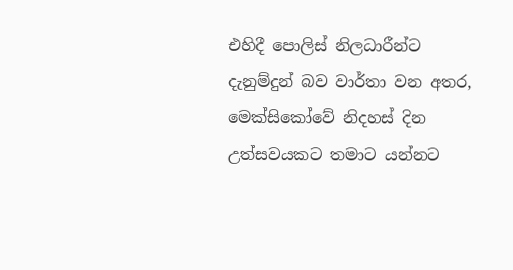එහිදී පොලිස් නිලධාරීන්ට දැනුම්දුන් බව වාර්තා වන අතර, මෙක්සිකෝවේ නිදහස් දින උත්සවයකට තමාට යන්නට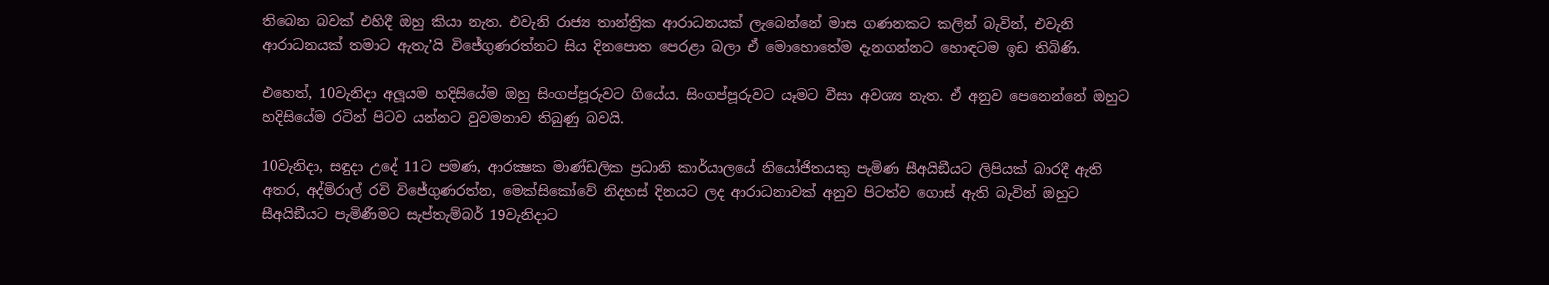තිබෙන බවක් එහිදී ඔහු කියා නැත. එවැනි රාජ්‍ය තාන්ත්‍රික ආරාධනයක් ලැබෙන්නේ මාස ගණනකට කලින් බැවින්, එවැනි ආරාධනයක් තමාට ඇතැ’යි විජේගුණරත්නට සිය දිනපොත පෙරළා බලා ඒ මොහොතේම දැනගන්නට හොඳටම ඉඩ තිබිණි.

එහෙත්, 10වැනිදා අලූයම හදිසියේම ඔහු සිංගප්පූරුවට ගියේය. සිංගප්පූරුවට යෑමට වීසා අවශ්‍ය නැත. ඒ අනුව පෙනෙන්නේ ඔහුට හදිසියේම රටින් පිටව යන්නට වුවමනාව තිබුණු බවයි.

10වැනිදා, සඳුදා උදේ 11ට පමණ, ආරක්‍ෂක මාණ්ඩලික ප්‍රධානි කාර්යාලයේ නියෝජිතයකු පැමිණ සීඅයිඞීයට ලිපියක් බාරදී ඇති අතර, අද්මිරාල් රවි විජේගුණරත්න, මෙක්සිකෝවේ නිදහස් දිනයට ලද ආරාධනාවක් අනුව පිටත්ව ගොස් ඇති බැවින් ඔහුට සීඅයිඞීයට පැමිණීමට සැප්තැම්බර් 19වැනිදාට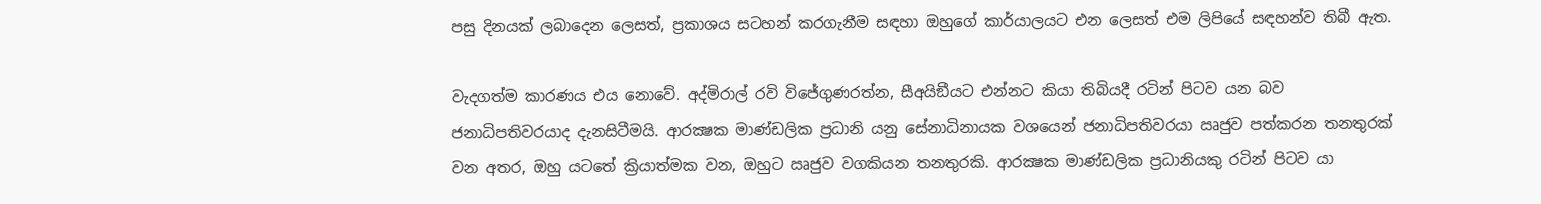පසු දිනයක් ලබාදෙන ලෙසත්, ප්‍රකාශය සටහන් කරගැනීම සඳහා ඔහුගේ කාර්යාලයට එන ලෙසත් එම ලිපියේ සඳහන්ව තිබී ඇත.

වැදගත්ම කාරණය එය නොවේ. අද්මිරාල් රවි විජේගුණරත්න, සීඅයිඞීයට එන්නට කියා තිබියදී රටින් පිටව යන බව ජනාධිපතිවරයාද දැනසිටීමයි. ආරක්‍ෂක මාණ්ඩලික ප්‍රධානි යනු සේනාධිනායක වශයෙන් ජනාධිපතිවරයා ඍජුව පත්කරන තනතුරක් වන අතර, ඔහු යටතේ ක්‍රියාත්මක වන, ඔහුට ඍජුව වගකියන තනතුරකි. ආරක්‍ෂක මාණ්ඩලික ප්‍රධානියකු රටින් පිටව යා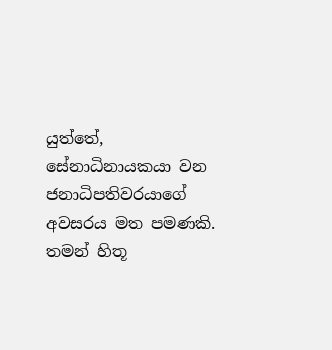යුත්තේ, සේනාධිනායකයා වන ජනාධිපතිවරයාගේ අවසරය මත පමණකි. තමන් හිතූ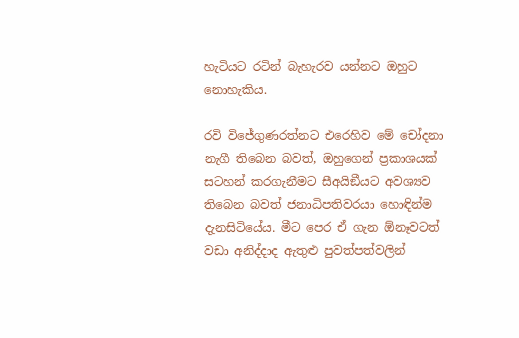හැටියට රටින් බැහැරව යන්නට ඔහුට නොහැකිය.

රවි විජේගුණරත්නට එරෙහිව මේ චෝදනා නැගී තිබෙන බවත්, ඔහුගෙන් ප්‍රකාශයක් සටහන් කරගැනීමට සීඅයිඞීයට අවශ්‍යව තිබෙන බවත් ජනාධිපතිවරයා හොඳින්ම දැනසිටියේය. මීට පෙර ඒ ගැන ඕනෑවටත් වඩා අනිද්දාද ඇතුළු පුවත්පත්වලින්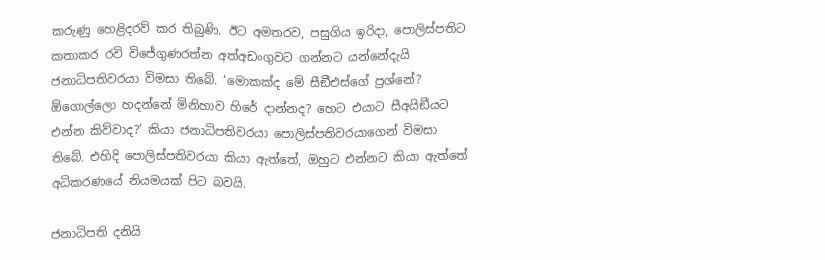කරුණු හෙළිදරව් කර තිබුණි. ඊට අමතරව, පසුගිය ඉරිදා, පොලිස්පතිට කතාකර රවි විජේගුණරත්න අත්අඩංගුවට ගන්නට යන්නේදැයි ජනාධිපතිවරයා විමසා තිබේ. ‘මොකක්ද මේ සීඞීඑස්ගේ ප්‍රශ්නේ? ඕගොල්ලො හදන්නේ මිනිහාව හිරේ දාන්නද? හෙට එයාට සීඅයිඞීයට එන්න කිව්වාද?’ කියා ජනාධිපතිවරයා පොලිස්පතිවරයාගෙන් විමසා තිබේ. එහිදි පොලිස්පතිවරයා කියා ඇත්තේ, ඔහුට එන්නට කියා ඇත්තේ අධිකරණයේ නියමයක් පිට බවයි.

ජනාධිපති දනියි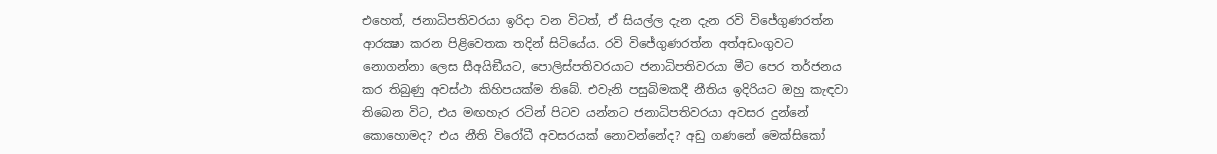එහෙත්, ජනාධිපතිවරයා ඉරිදා වන විටත්, ඒ සියල්ල දැන දැන රවි විජේගුණරත්න ආරක්‍ෂා කරන පිළිවෙතක තදින් සිටියේය. රවි විජේගුණරත්න අත්අඩංගුවට නොගන්නා ලෙස සීඅයිඞීයට, පොලිස්පතිවරයාට ජනාධිපතිවරයා මීට පෙර තර්ජනය කර තිබුණු අවස්ථා කිහිපයක්ම තිබේ. එවැනි පසුබිමකදී නීතිය ඉදිරියට ඔහු කැඳවා තිබෙන විට, එය මඟහැර රටින් පිටව යන්නට ජනාධිපතිවරයා අවසර දුන්නේ කොහොමද? එය නීති විරෝධී අවසරයක් නොවන්නේද? අඩු ගණනේ මෙක්සිකෝ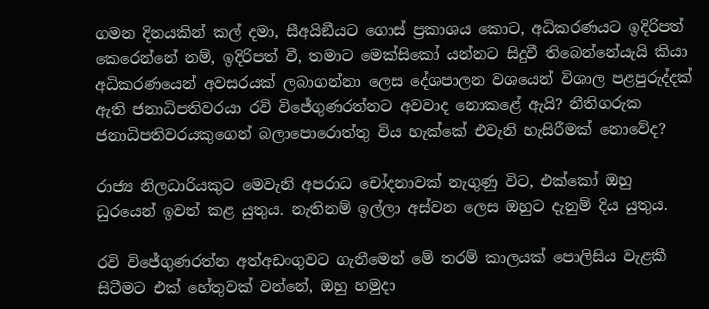ගමන දිනයකින් කල් දමා, සීඅයිඞීයට ගොස් ප්‍රකාශය කොට, අධිකරණයට ඉදිරිපත් කෙරෙන්නේ නම්, ඉදිරිපත් වී, තමාට මෙක්සිකෝ යන්නට සිදුවී තිබෙන්නේයැයි කියා අධිකරණයෙන් අවසරයක් ලබාගන්නා ලෙස දේශපාලන වශයෙන් විශාල පළපුරුද්දක් ඇති ජනාධිපතිවරයා රවි විජේගුණරත්නට අවවාද නොකළේ ඇයි? නීතිගරුක ජනාධිපතිවරයකුගෙන් බලාපොරොත්තු විය හැක්කේ එවැනි හැසිරීමක් නොවේද?

රාජ්‍ය නිලධාරියකුට මෙවැනි අපරාධ චෝදනාවක් නැගුණු විට, එක්කෝ ඔහු ධුරයෙන් ඉවත් කළ යුතුය. නැතිනම් ඉල්ලා අස්වන ලෙස ඔහුට දැනුම් දිය යුතුය.

රවි විජේගුණරත්න අත්අඩංගුවට ගැනීමෙන් මේ තරම් කාලයක් පොලිසිය වැළකී සිටීමට එක් හේතුවක් වන්නේ, ඔහු හමුදා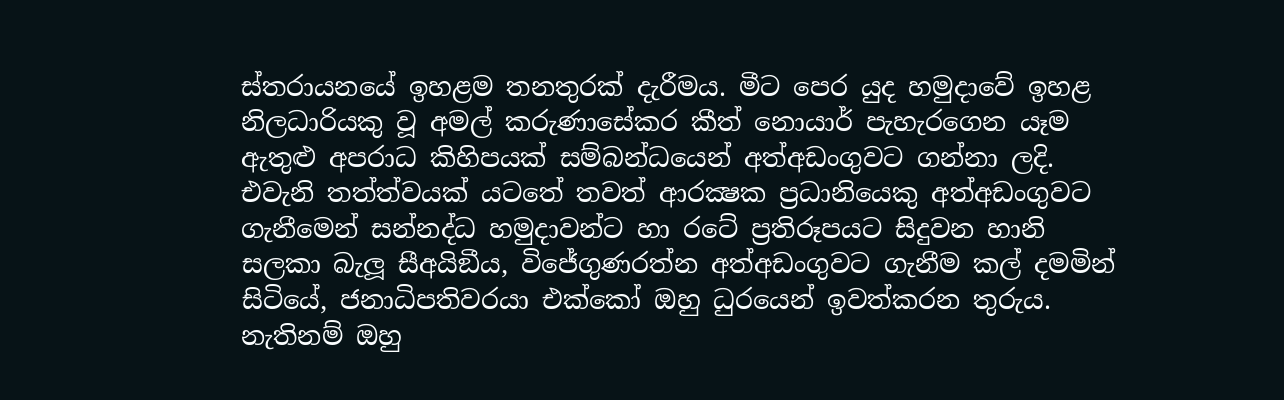ස්තරායනයේ ඉහළම තනතුරක් දැරීමය. මීට පෙර යුද හමුදාවේ ඉහළ නිලධාරියකු වූ අමල් කරුණාසේකර කීත් නොයාර් පැහැරගෙන යෑම ඇතුළු අපරාධ කිහිපයක් සම්බන්ධයෙන් අත්අඩංගුවට ගන්නා ලදි. එවැනි තත්ත්වයක් යටතේ තවත් ආරක්‍ෂක ප්‍රධානියෙකු අත්අඩංගුවට ගැනීමෙන් සන්නද්ධ හමුදාවන්ට හා රටේ ප්‍රතිරූපයට සිදුවන හානි සලකා බැලූ සීඅයිඞීය, විජේගුණරත්න අත්අඩංගුවට ගැනීම කල් දමමින් සිටියේ, ජනාධිපතිවරයා එක්කෝ ඔහු ධුරයෙන් ඉවත්කරන තුරුය. නැතිනම් ඔහු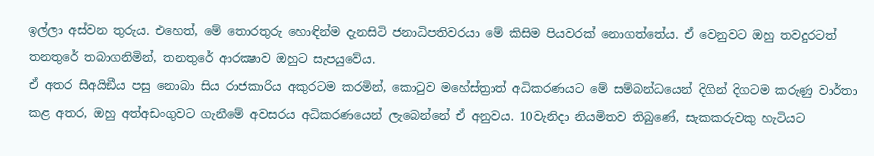ඉල්ලා අස්වන තුරුය. එහෙත්, මේ තොරතුරු හොඳින්ම දැනසිටි ජනාධිපතිවරයා මේ කිසිම පියවරක් නොගත්තේය. ඒ වෙනුවට ඔහු තවදුරටත් තනතුරේ තබාගනිමින්, තනතුරේ ආරක්‍ෂාව ඔහුට සැපයුවේය.
ඒ අතර සීඅයිඞීය පසු නොබා සිය රාජකාරිය අකුරටම කරමින්, කොටුව මහේස්ත්‍රාත් අධිකරණයට මේ සම්බන්ධයෙන් දිගින් දිගටම කරුණු වාර්තා කළ අතර, ඔහු අත්අඩංගුවට ගැනීමේ අවසරය අධිකරණයෙන් ලැබෙන්නේ ඒ අනුවය. 10වැනිදා නියමිතව තිබුණේ, සැකකරුවකු හැටියට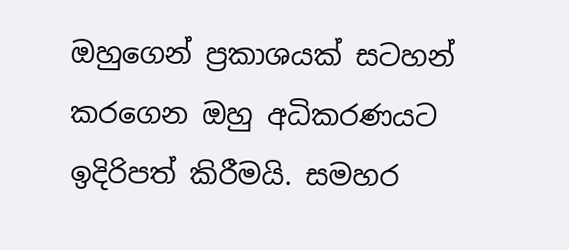ඔහුගෙන් ප්‍රකාශයක් සටහන් කරගෙන ඔහු අධිකරණයට ඉදිරිපත් කිරීමයි. සමහර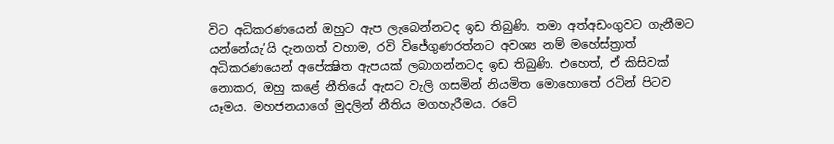විට අධිකරණයෙන් ඔහුට ඇප ලැබෙන්නටද ඉඩ තිබුණි. තමා අත්අඩංගුවට ගැනීමට යන්නේයැ’යි දැනගත් වහාම, රවි විජේගුණරත්නට අවශ්‍ය නම් මහේස්ත්‍රාත් අධිකරණයෙන් අපේක්‍ෂිත ඇපයක් ලබාගන්නටද ඉඩ තිබුණි. එහෙත්, ඒ කිසිවක් නොකර, ඔහු කළේ නීතියේ ඇසට වැලි ගසමින් නියමිත මොහොතේ රටින් පිටව යෑමය. මහජනයාගේ මුදලින් නීතිය මගහැරීමය. රටේ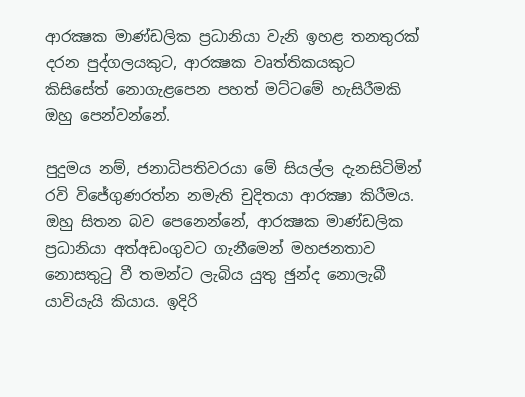ආරක්‍ෂක මාණ්ඩලික ප්‍රධානියා වැනි ඉහළ තනතුරක් දරන පුද්ගලයකුට, ආරක්‍ෂක වෘත්තිකයකුට කිසිසේත් නොගැළපෙන පහත් මට්ටමේ හැසිරීමකි ඔහු පෙන්වන්නේ.

පුදුමය නම්, ජනාධිපතිවරයා මේ සියල්ල දැනසිටිමින් රවි විජේගුණරත්න නමැති චුදිතයා ආරක්‍ෂා කිරීමය. ඔහු සිතන බව පෙනෙන්නේ, ආරක්‍ෂක මාණ්ඩලික ප්‍රධානියා අත්අඩංගුවට ගැනීමෙන් මහජනතාව නොසතුටු වී තමන්ට ලැබිය යුතු ඡුන්ද නොලැබී යාවියැයි කියාය. ඉදිරි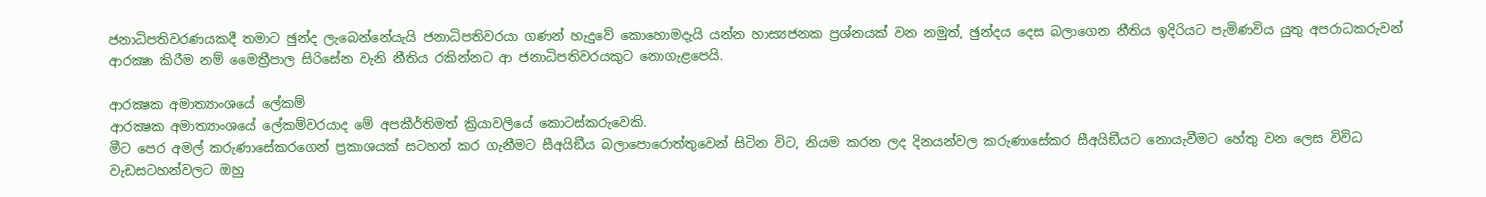ජනාධිපතිවරණයකදී තමාට ඡුන්ද ලැබෙන්නේයැයි ජනාධිපතිවරයා ගණන් හැදුවේ කොහොමදැයි යන්න හාස්‍යජනක ප්‍රශ්නයක් වන නමුත්, ඡුන්දය දෙස බලාගෙන නීතිය ඉදිරියට පැමිණවිය යුතු අපරාධකරුවන් ආරක්‍ෂා කිරීම නම් මෛත්‍රීපාල සිරිසේන වැනි නීතිය රකින්නට ආ ජනාධිපතිවරයකුට නොගැළපෙයි.

ආරක්‍ෂක අමාත්‍යාංශයේ ලේකම්
ආරක්‍ෂක අමාත්‍යාංශයේ ලේකම්වරයාද මේ අපකීර්තිමත් ක්‍රියාවලියේ කොටස්කරුවෙකි.
මීට පෙර අමල් කරුණාසේකරගෙන් ප්‍රකාශයක් සටහන් කර ගැනීමට සීඅයිඞීය බලාපොරොත්තුවෙන් සිටින විට, නියම කරන ලද දිනයන්වල කරුණාසේකර සීඅයිඞීයට නොයැවීමට හේතු වන ලෙස විවිධ වැඩසටහන්වලට ඔහු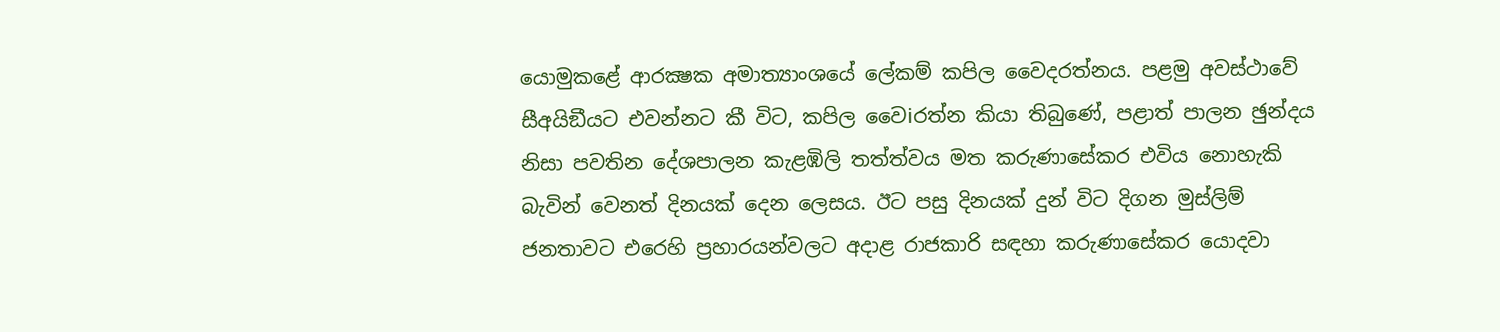යොමුකළේ ආරක්‍ෂක අමාත්‍යාංශයේ ලේකම් කපිල වෛදරත්නය. පළමු අවස්ථාවේ සීඅයිඞීයට එවන්නට කී විට, කපිල වෛiරත්න කියා තිබුණේ, පළාත් පාලන ඡුන්දය නිසා පවතින දේශපාලන කැළඹිලි තත්ත්වය මත කරුණාසේකර එවිය නොහැකි බැවින් වෙනත් දිනයක් දෙන ලෙසය. ඊට පසු දිනයක් දුන් විට දිගන මුස්ලිම් ජනතාවට එරෙහි ප්‍රහාරයන්වලට අදාළ රාජකාරි සඳහා කරුණාසේකර යොදවා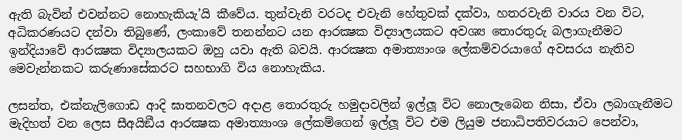ඇති බැවින් එවන්නට නොහැකියැ’යි කීවේය. තුන්වැනි වරටද එවැනි හේතුවක් දක්වා, හතරවැනි වාරය වන විට, අධිකරණයට දන්වා තිබුණේ, ලංකාවේ තනන්නට යන ආරක්‍ෂක විද්‍යාලයකට අවශ්‍ය තොරතුරු බලාගැනීමට ඉන්දියාවේ ආරක්‍ෂක විද්‍යාලයකට ඔහු යවා ඇති බවයි. ආරක්‍ෂක අමාත්‍යාංශ ලේකම්වරයාගේ අවසරය නැතිව මෙවැන්නකට කරුණාසේකරට සහභාගි විය නොහැකිය.

ලසන්ත, එක්නැලිගොඩ ආදි ඝාතනවලට අදාළ තොරතුරු හමුදාවලින් ඉල්ලූ විට නොලැබෙන නිසා, ඒවා ලබාගැනීමට මැදිහත් වන ලෙස සීඅයිඞීය ආරක්‍ෂක අමාත්‍යාංශ ලේකම්ගෙන් ඉල්ලූ විට එම ලියුම ජනාධිපතිවරයාට පෙන්වා,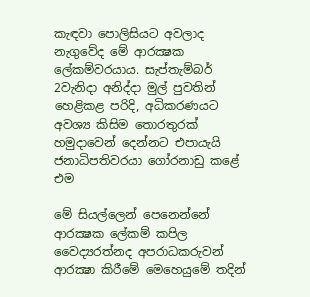කැඳවා පොලිසියට අවලාද නැගුවේද මේ ආරක්‍ෂක ලේකම්වරයාය. සැප්තැම්බර් 2වැනිදා අනිද්දා මුල් පුවතින් හෙළිකළ පරිදි, අධිකරණයට අවශ්‍ය කිසිම තොරතුරක් හමුදාවෙන් දෙන්නට එපායැයි ජනාධිපතිවරයා ගෝරනාඩු කළේ එම

මේ සියල්ලෙන් පෙනෙන්නේ ආරක්‍ෂක ලේකම් කපිල වෛද්‍යරත්නද අපරාධකරුවන් ආරක්‍ෂා කිරීමේ මෙහෙයුමේ තදින්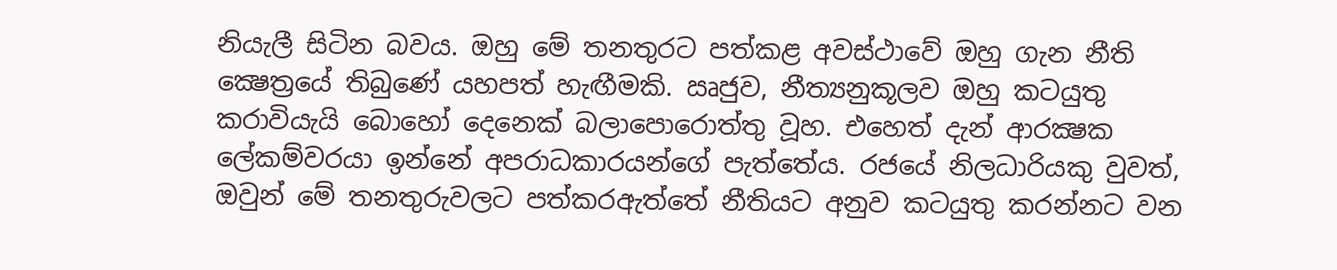නියැලී සිටින බවය. ඔහු මේ තනතුරට පත්කළ අවස්ථාවේ ඔහු ගැන නීති ක්‍ෂෙත්‍රයේ තිබුණේ යහපත් හැඟීමකි. ඍජුව, නීත්‍යනුකූලව ඔහු කටයුතු කරාවියැයි බොහෝ දෙනෙක් බලාපොරොත්තු වූහ. එහෙත් දැන් ආරක්‍ෂක ලේකම්වරයා ඉන්නේ අපරාධකාරයන්ගේ පැත්තේය. රජයේ නිලධාරියකු වුවත්, ඔවුන් මේ තනතුරුවලට පත්කරඇත්තේ නීතියට අනුව කටයුතු කරන්නට වන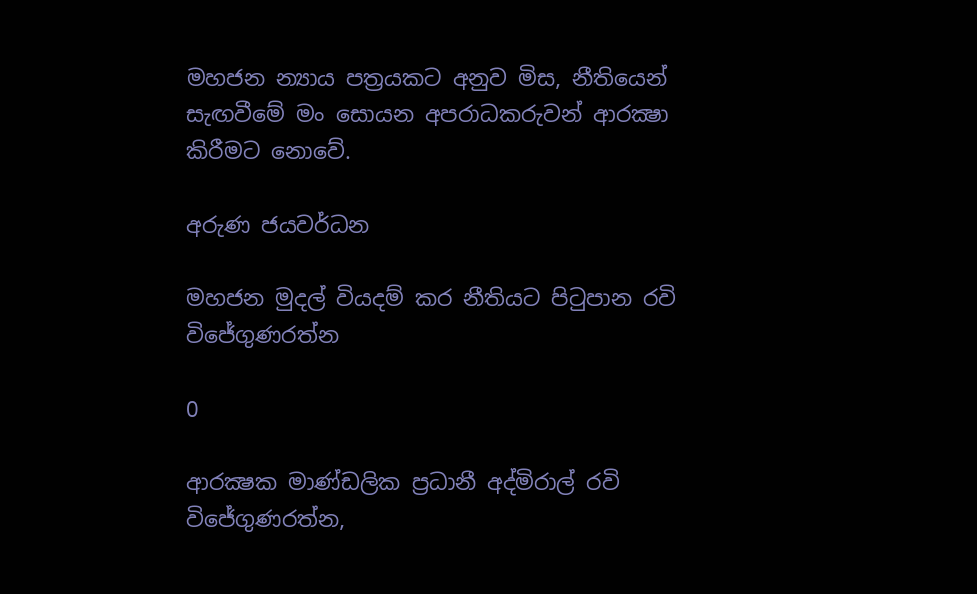මහජන න්‍යාය පත්‍රයකට අනුව මිස, නීතියෙන් සැඟවීමේ මං සොයන අපරාධකරුවන් ආරක්‍ෂා කිරීමට නොවේ.

අරුණ ජයවර්ධන

මහජන මුදල් වියදම් කර නීතියට පිටුපාන රවි විජේගුණරත්න

0

ආරක්‍ෂක මාණ්ඩලික ප්‍රධානී අද්මිරාල් රවි විජේගුණරත්න,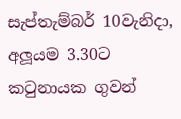සැප්තැම්බර් 10වැනිදා, අලූයම 3.30ට කටුනායක ගුවන්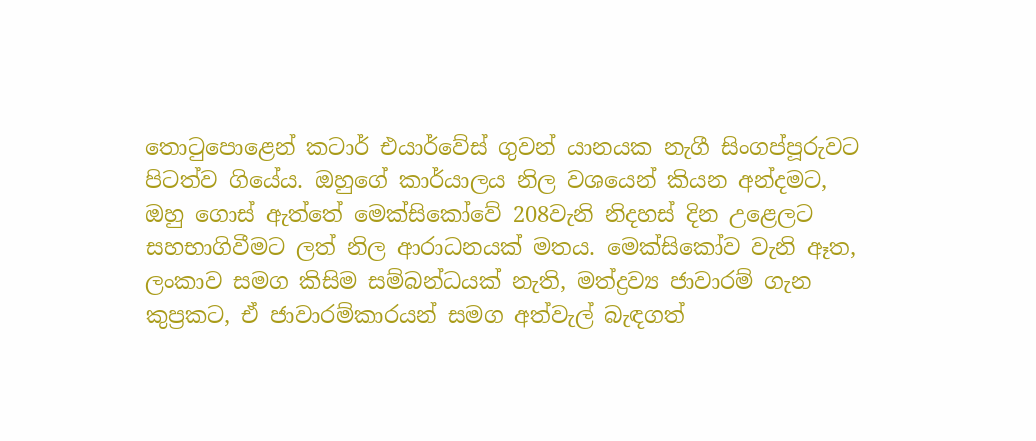තොටුපොළෙන් කටාර් එයාර්වේස් ගුවන් යානයක නැගී සිංගප්පූරුවට පිටත්ව ගියේය. ඔහුගේ කාර්යාලය නිල වශයෙන් කියන අන්දමට, ඔහු ගොස් ඇත්තේ මෙක්සිකෝවේ 208වැනි නිදහස් දින උළෙලට සහභාගිවීමට ලත් නිල ආරාධනයක් මතය. මෙක්සිකෝව වැනි ඈත, ලංකාව සමග කිසිම සම්බන්ධයක් නැති, මත්ද්‍රව්‍ය ජාවාරම් ගැන කුප්‍රකට, ඒ ජාවාරම්කාරයන් සමග අත්වැල් බැඳගත්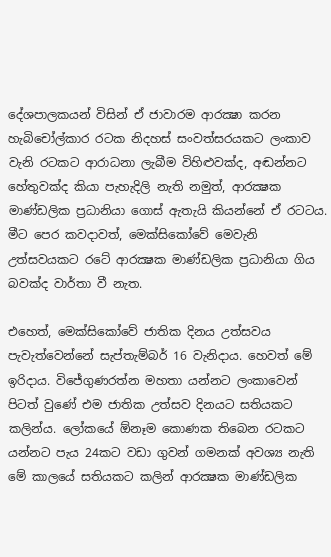දේශපාලකයන් විසින් ඒ ජාවාරම ආරක්‍ෂා කරන හැබිචෝල්කාර රටක නිදහස් සංවත්සරයකට ලංකාව වැනි රටකට ආරාධනා ලැබීම විහිළුවක්ද, අඬන්නට හේතුවක්ද කියා පැහැදිලි නැති නමුත්, ආරක්‍ෂක මාණ්ඩලික ප්‍රධානියා ගොස් ඇතැයි කියන්නේ ඒ රටටය. මීට පෙර කවදාවත්, මෙක්සිකෝවේ මෙවැනි උත්සවයකට රටේ ආරක්‍ෂක මාණ්ඩලික ප්‍රධානියා ගිය බවක්ද වාර්තා වී නැත.

එහෙත්, මෙක්සිකෝවේ ජාතික දිනය උත්සවය පැවැත්වෙන්නේ සැප්තැම්බර් 16 වැනිදාය. හෙවත් මේ ඉරිදාය. විජේගුණරත්න මහතා යන්නට ලංකාවෙන් පිටත් වුණේ එම ජාතික උත්සව දිනයට සතියකට කලින්ය. ලෝකයේ ඕනෑම කොණක තිබෙන රටකට යන්නට පැය 24කට වඩා ගුවන් ගමනක් අවශ්‍ය නැති මේ කාලයේ සතියකට කලින් ආරක්‍ෂක මාණ්ඩලික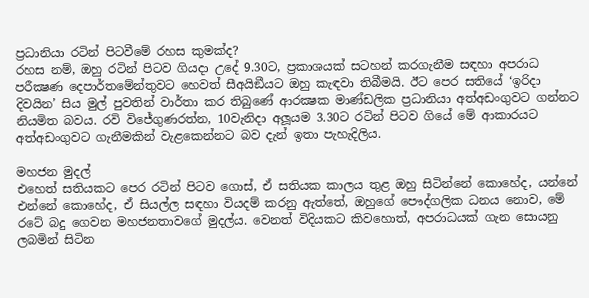ප්‍රධානියා රටින් පිටවීමේ රහස කුමක්ද?
රහස නම්, ඔහු රටින් පිටව ගියදා උදේ 9.30ට, ප්‍රකාශයක් සටහන් කරගැනීම සඳහා අපරාධ පරීක්‍ෂණ දෙපාර්තමේන්තුවට හෙවත් සීඅයිඞීයට ඔහු කැඳවා තිබීමයි. ඊට පෙර සතියේ ‘ඉරිදා දිවයින’ සිය මුල් පුවතින් වාර්තා කර තිබුණේ ආරක්‍ෂක මාණ්ඩලික ප්‍රධානියා අත්අඩංගුවට ගන්නට නියමිත බවය. රවි විජේගුණරත්න, 10වැනිදා අලූයම 3.30ට රටින් පිටව ගියේ මේ ආකාරයට අත්අඩංගුවට ගැනීමකින් වැළකෙන්නට බව දැන් ඉතා පැහැදිලිය.

මහජන මුදල්
එහෙත් සතියකට පෙර රටින් පිටව ගොස්, ඒ සතියක කාලය තුළ ඔහු සිටින්නේ කොහේද, යන්නේ එන්නේ කොහේද, ඒ සියල්ල සඳහා වියදම් කරනු ඇත්තේ, ඔහුගේ පෞද්ගලික ධනය නොව, මේ රටේ බදු ගෙවන මහජනතාවගේ මුදල්ය. වෙනත් විදියකට කිවහොත්, අපරාධයක් ගැන සොයනු ලබමින් සිටින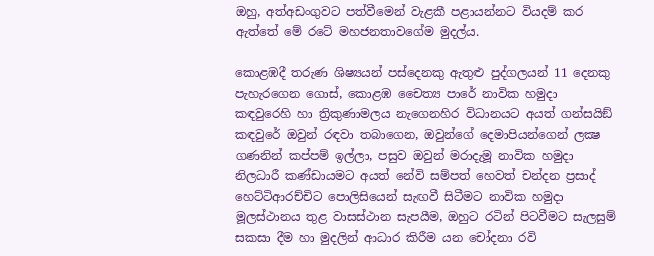ඔහු, අත්අඩංගුවට පත්වීමෙන් වැළකී පළායන්නට වියදම් කර ඇත්තේ මේ රටේ මහජනතාවගේම මුදල්ය.

කොළඹදී තරුණ ශිෂ්‍යයන් පස්දෙනකු ඇතුළු පුද්ගලයන් 11 දෙනකු පැහැරගෙන ගොස්, කොළඹ චෛත්‍ය පාරේ නාවික හමුදා කඳවුරෙහි හා ත්‍රිකුණාමලය නැගෙනහිර විධානයට අයත් ගන්සයිඞ් කඳවුරේ ඔවුන් රඳවා තබාගෙන, ඔවුන්ගේ දෙමාපියන්ගෙන් ලක්‍ෂ ගණනින් කප්පම් ඉල්ලා, පසුව ඔවුන් මරාදැමූ නාවික හමුදා නිලධාරී කණ්ඩායමට අයත් නේවි සම්පත් හෙවත් චන්දන ප්‍රසාද් හෙට්ටිආරච්චිට පොලිසියෙන් සැඟවී සිටීමට නාවික හමුදා මූලස්ථානය තුළ වාසස්ථාන සැපයීම, ඔහුට රටින් පිටවීමට සැලසුම් සකසා දීම හා මුදලින් ආධාර කිරීම යන චෝදනා රවි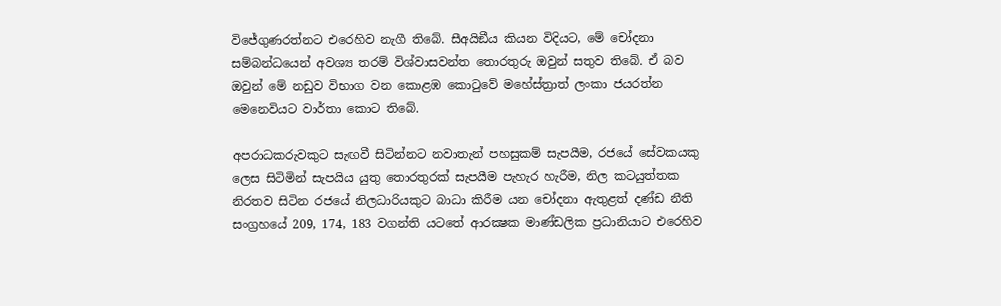විජේගුණරත්නට එරෙහිව නැගී තිබේ. සීඅයිඞීය කියන විදියට, මේ චෝදනා සම්බන්ධයෙන් අවශ්‍ය තරම් විශ්වාසවන්ත තොරතුරු ඔවුන් සතුව තිබේ. ඒ බව ඔවුන් මේ නඩුව විභාග වන කොළඹ කොටුවේ මහේස්ත්‍රාත් ලංකා ජයරත්න මෙනෙවියට වාර්තා කොට තිබේ.

අපරාධකරුවකුට සැඟවී සිටින්නට නවාතැන් පහසුකම් සැපයීම, රජයේ සේවකයකු ලෙස සිටිමින් සැපයිය යුතු තොරතුරක් සැපයීම පැහැර හැරීම, නිල කටයුත්තක නිරතව සිටින රජයේ නිලධාරියකුට බාධා කිරීම යන චෝදනා ඇතුළත් දණ්ඩ නීති සංග්‍රහයේ 209, 174, 183 වගන්ති යටතේ ආරක්‍ෂක මාණ්ඩලික ප්‍රධානියාට එරෙහිව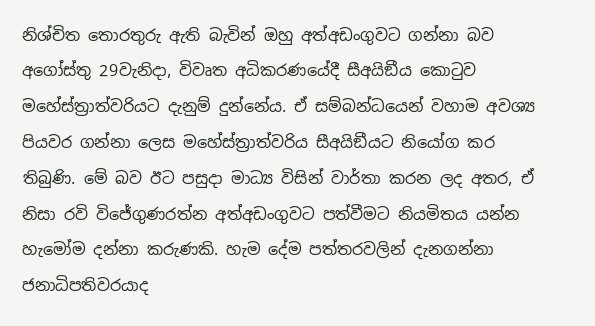නිශ්චිත තොරතුරු ඇති බැවින් ඔහු අත්අඩංගුවට ගන්නා බව අගෝස්තු 29වැනිදා, විවෘත අධිකරණයේදී සීඅයිඞීය කොටුව මහේස්ත්‍රාත්වරියට දැනුම් දුන්නේය. ඒ සම්බන්ධයෙන් වහාම අවශ්‍ය පියවර ගන්නා ලෙස මහේස්ත්‍රාත්වරිය සීඅයිඞීයට නියෝග කර තිබුණි. මේ බව ඊට පසුදා මාධ්‍ය විසින් වාර්තා කරන ලද අතර, ඒ නිසා රවි විජේගුණරත්න අත්අඩංගුවට පත්වීමට නියමිතය යන්න හැමෝම දන්නා කරුණකි. හැම දේම පත්තරවලින් දැනගන්නා ජනාධිපතිවරයාද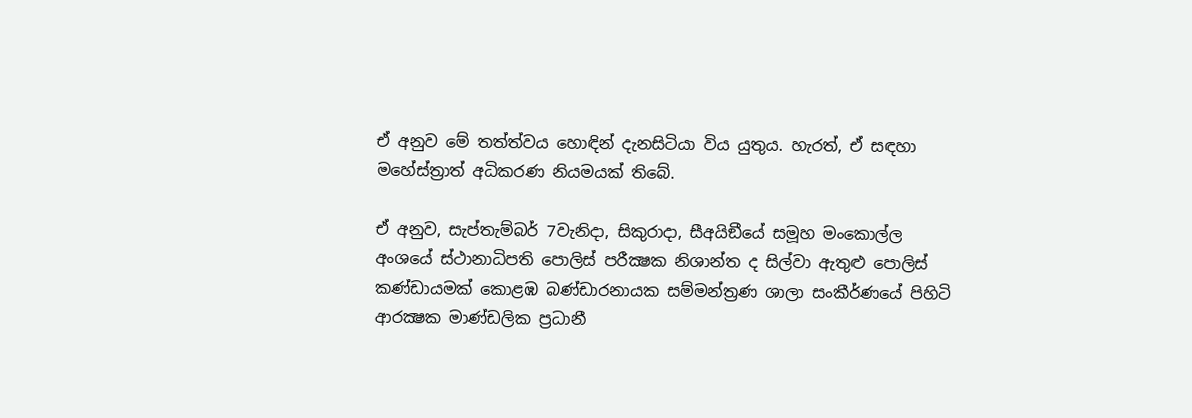ඒ අනුව මේ තත්ත්වය හොඳින් දැනසිටියා විය යුතුය. හැරත්, ඒ සඳහා මහේස්ත්‍රාත් අධිකරණ නියමයක් තිබේ.

ඒ අනුව, සැප්තැම්බර් 7වැනිදා, සිකුරාදා, සීඅයිඞීයේ සමූහ මංකොල්ල අංශයේ ස්ථානාධිපති පොලිස් පරීක්‍ෂක නිශාන්ත ද සිල්වා ඇතුළු පොලිස් කණ්ඩායමක් කොළඹ බණ්ඩාරනායක සම්මන්ත්‍රණ ශාලා සංකීර්ණයේ පිහිටි ආරක්‍ෂක මාණ්ඩලික ප්‍රධානී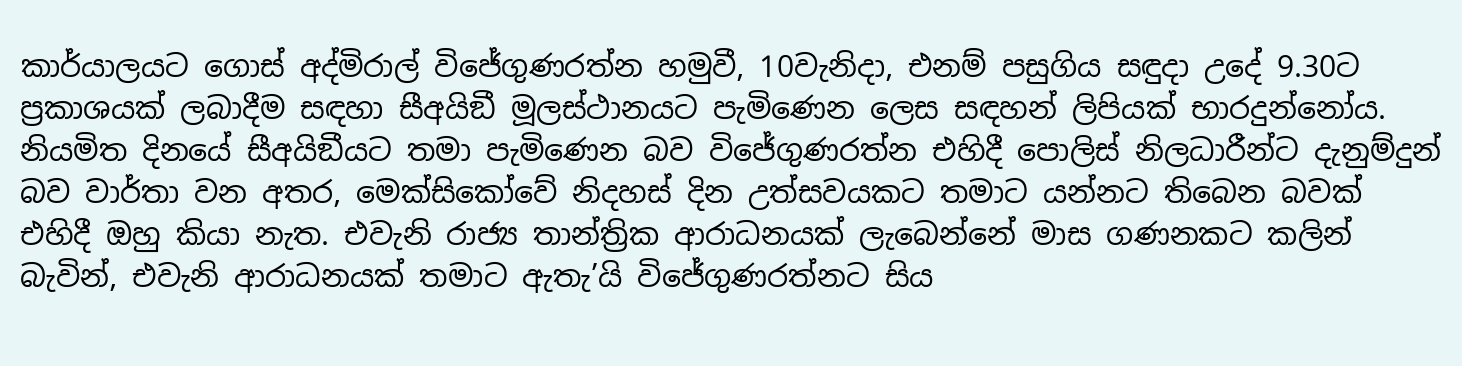කාර්යාලයට ගොස් අද්මිරාල් විජේගුණරත්න හමුවී, 10වැනිදා, එනම් පසුගිය සඳුදා උදේ 9.30ට ප්‍රකාශයක් ලබාදීම සඳහා සීඅයිඞී මූලස්ථානයට පැමිණෙන ලෙස සඳහන් ලිපියක් භාරදුන්නෝය. නියමිත දිනයේ සීඅයිඞීයට තමා පැමිණෙන බව විජේගුණරත්න එහිදී පොලිස් නිලධාරීන්ට දැනුම්දුන් බව වාර්තා වන අතර, මෙක්සිකෝවේ නිදහස් දින උත්සවයකට තමාට යන්නට තිබෙන බවක් එහිදී ඔහු කියා නැත. එවැනි රාජ්‍ය තාන්ත්‍රික ආරාධනයක් ලැබෙන්නේ මාස ගණනකට කලින් බැවින්, එවැනි ආරාධනයක් තමාට ඇතැ’යි විජේගුණරත්නට සිය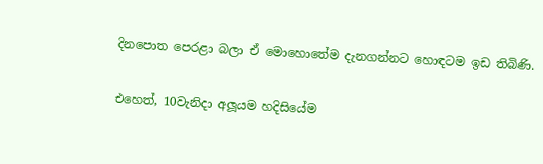දිනපොත පෙරළා බලා ඒ මොහොතේම දැනගන්නට හොඳටම ඉඩ තිබිණි.

එහෙත්, 10වැනිදා අලූයම හදිසියේම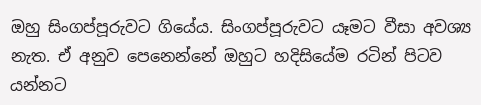ඔහු සිංගප්පූරුවට ගියේය. සිංගප්පූරුවට යෑමට වීසා අවශ්‍ය නැත. ඒ අනුව පෙනෙන්නේ ඔහුට හදිසියේම රටින් පිටව යන්නට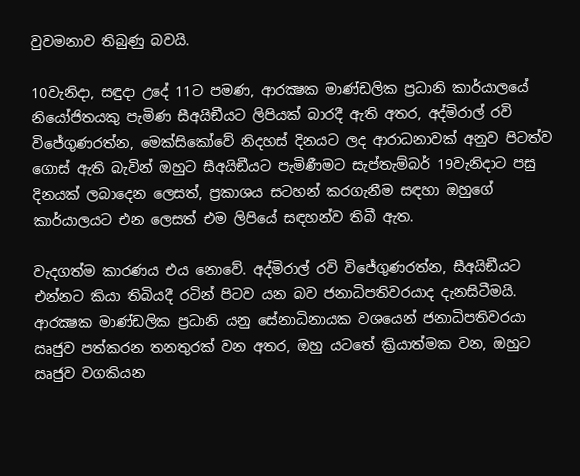වුවමනාව තිබුණු බවයි.

10වැනිදා, සඳුදා උදේ 11ට පමණ, ආරක්‍ෂක මාණ්ඩලික ප්‍රධානි කාර්යාලයේ නියෝජිතයකු පැමිණ සීඅයිඞීයට ලිපියක් බාරදී ඇති අතර, අද්මිරාල් රවි විජේගුණරත්න, මෙක්සිකෝවේ නිදහස් දිනයට ලද ආරාධනාවක් අනුව පිටත්ව ගොස් ඇති බැවින් ඔහුට සීඅයිඞීයට පැමිණීමට සැප්තැම්බර් 19වැනිදාට පසු දිනයක් ලබාදෙන ලෙසත්, ප්‍රකාශය සටහන් කරගැනීම සඳහා ඔහුගේ කාර්යාලයට එන ලෙසත් එම ලිපියේ සඳහන්ව තිබී ඇත.

වැදගත්ම කාරණය එය නොවේ. අද්මිරාල් රවි විජේගුණරත්න, සීඅයිඞීයට එන්නට කියා තිබියදී රටින් පිටව යන බව ජනාධිපතිවරයාද දැනසිටීමයි. ආරක්‍ෂක මාණ්ඩලික ප්‍රධානි යනු සේනාධිනායක වශයෙන් ජනාධිපතිවරයා ඍජුව පත්කරන තනතුරක් වන අතර, ඔහු යටතේ ක්‍රියාත්මක වන, ඔහුට ඍජුව වගකියන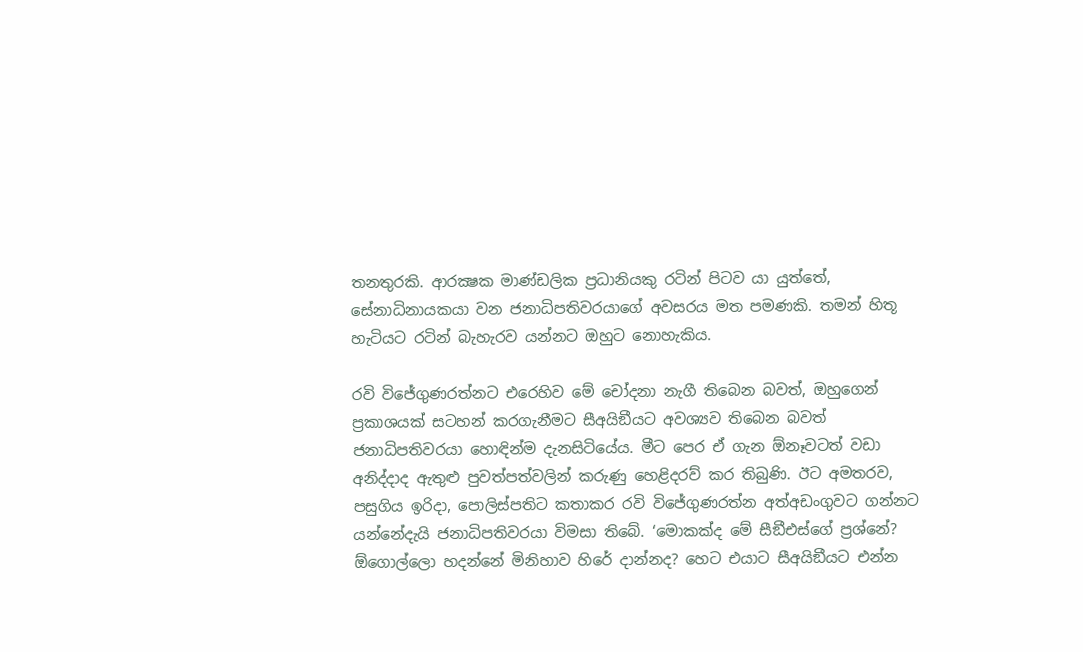තනතුරකි. ආරක්‍ෂක මාණ්ඩලික ප්‍රධානියකු රටින් පිටව යා යුත්තේ, සේනාධිනායකයා වන ජනාධිපතිවරයාගේ අවසරය මත පමණකි. තමන් හිතූ හැටියට රටින් බැහැරව යන්නට ඔහුට නොහැකිය.

රවි විජේගුණරත්නට එරෙහිව මේ චෝදනා නැගී තිබෙන බවත්, ඔහුගෙන් ප්‍රකාශයක් සටහන් කරගැනීමට සීඅයිඞීයට අවශ්‍යව තිබෙන බවත් ජනාධිපතිවරයා හොඳින්ම දැනසිටියේය. මීට පෙර ඒ ගැන ඕනෑවටත් වඩා අනිද්දාද ඇතුළු පුවත්පත්වලින් කරුණු හෙළිදරව් කර තිබුණි. ඊට අමතරව, පසුගිය ඉරිදා, පොලිස්පතිට කතාකර රවි විජේගුණරත්න අත්අඩංගුවට ගන්නට යන්නේදැයි ජනාධිපතිවරයා විමසා තිබේ. ‘මොකක්ද මේ සීඞීඑස්ගේ ප්‍රශ්නේ? ඕගොල්ලො හදන්නේ මිනිහාව හිරේ දාන්නද? හෙට එයාට සීඅයිඞීයට එන්න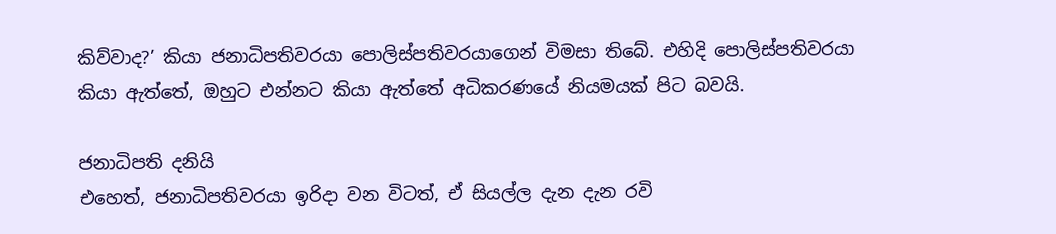කිව්වාද?’ කියා ජනාධිපතිවරයා පොලිස්පතිවරයාගෙන් විමසා තිබේ. එහිදි පොලිස්පතිවරයා කියා ඇත්තේ, ඔහුට එන්නට කියා ඇත්තේ අධිකරණයේ නියමයක් පිට බවයි.

ජනාධිපති දනියි
එහෙත්, ජනාධිපතිවරයා ඉරිදා වන විටත්, ඒ සියල්ල දැන දැන රවි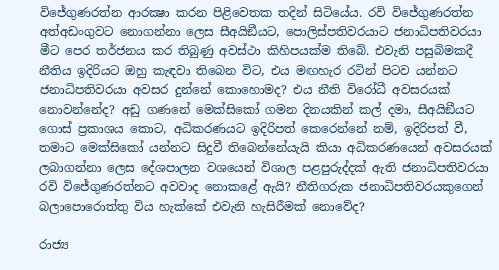විජේගුණරත්න ආරක්‍ෂා කරන පිළිවෙතක තදින් සිටියේය. රවි විජේගුණරත්න අත්අඩංගුවට නොගන්නා ලෙස සීඅයිඞීයට, පොලිස්පතිවරයාට ජනාධිපතිවරයා මීට පෙර තර්ජනය කර තිබුණු අවස්ථා කිහිපයක්ම තිබේ. එවැනි පසුබිමකදී නීතිය ඉදිරියට ඔහු කැඳවා තිබෙන විට, එය මඟහැර රටින් පිටව යන්නට ජනාධිපතිවරයා අවසර දුන්නේ කොහොමද? එය නීති විරෝධී අවසරයක් නොවන්නේද? අඩු ගණනේ මෙක්සිකෝ ගමන දිනයකින් කල් දමා, සීඅයිඞීයට ගොස් ප්‍රකාශය කොට, අධිකරණයට ඉදිරිපත් කෙරෙන්නේ නම්, ඉදිරිපත් වී, තමාට මෙක්සිකෝ යන්නට සිදුවී තිබෙන්නේයැයි කියා අධිකරණයෙන් අවසරයක් ලබාගන්නා ලෙස දේශපාලන වශයෙන් විශාල පළපුරුද්දක් ඇති ජනාධිපතිවරයා රවි විජේගුණරත්නට අවවාද නොකළේ ඇයි? නීතිගරුක ජනාධිපතිවරයකුගෙන් බලාපොරොත්තු විය හැක්කේ එවැනි හැසිරීමක් නොවේද?

රාජ්‍ය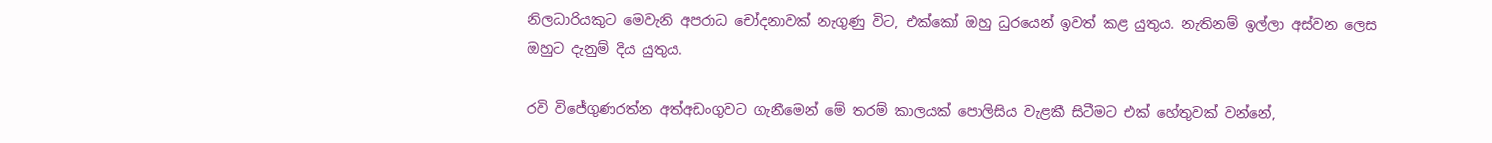නිලධාරියකුට මෙවැනි අපරාධ චෝදනාවක් නැගුණු විට, එක්කෝ ඔහු ධුරයෙන් ඉවත් කළ යුතුය. නැතිනම් ඉල්ලා අස්වන ලෙස ඔහුට දැනුම් දිය යුතුය.

රවි විජේගුණරත්න අත්අඩංගුවට ගැනීමෙන් මේ තරම් කාලයක් පොලිසිය වැළකී සිටීමට එක් හේතුවක් වන්නේ,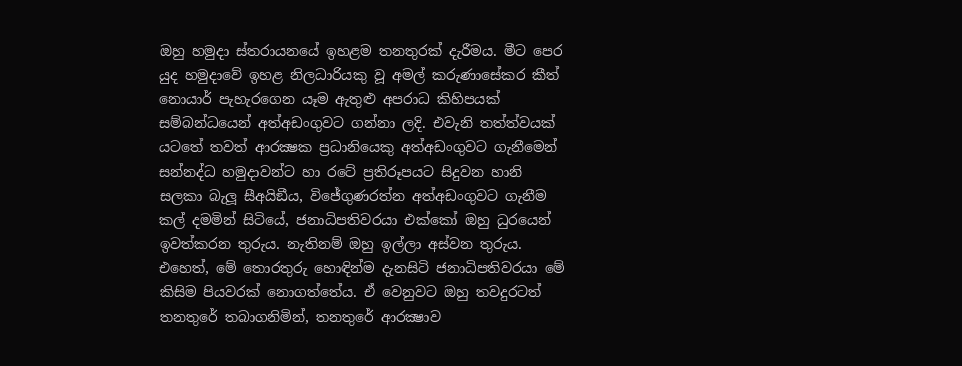ඔහු හමුදා ස්තරායනයේ ඉහළම තනතුරක් දැරීමය. මීට පෙර යුද හමුදාවේ ඉහළ නිලධාරියකු වූ අමල් කරුණාසේකර කීත් නොයාර් පැහැරගෙන යෑම ඇතුළු අපරාධ කිහිපයක් සම්බන්ධයෙන් අත්අඩංගුවට ගන්නා ලදි. එවැනි තත්ත්වයක් යටතේ තවත් ආරක්‍ෂක ප්‍රධානියෙකු අත්අඩංගුවට ගැනීමෙන් සන්නද්ධ හමුදාවන්ට හා රටේ ප්‍රතිරූපයට සිදුවන හානි සලකා බැලූ සීඅයිඞීය, විජේගුණරත්න අත්අඩංගුවට ගැනීම කල් දමමින් සිටියේ, ජනාධිපතිවරයා එක්කෝ ඔහු ධුරයෙන් ඉවත්කරන තුරුය. නැතිනම් ඔහු ඉල්ලා අස්වන තුරුය. එහෙත්, මේ තොරතුරු හොඳින්ම දැනසිටි ජනාධිපතිවරයා මේ කිසිම පියවරක් නොගත්තේය. ඒ වෙනුවට ඔහු තවදුරටත් තනතුරේ තබාගනිමින්, තනතුරේ ආරක්‍ෂාව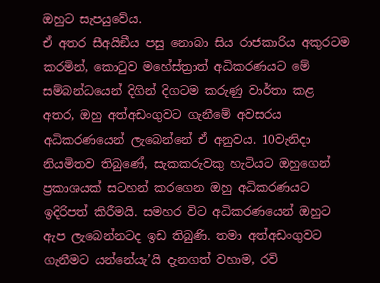ඔහුට සැපයුවේය.
ඒ අතර සීඅයිඞීය පසු නොබා සිය රාජකාරිය අකුරටම කරමින්, කොටුව මහේස්ත්‍රාත් අධිකරණයට මේ සම්බන්ධයෙන් දිගින් දිගටම කරුණු වාර්තා කළ අතර, ඔහු අත්අඩංගුවට ගැනීමේ අවසරය අධිකරණයෙන් ලැබෙන්නේ ඒ අනුවය. 10වැනිදා නියමිතව තිබුණේ, සැකකරුවකු හැටියට ඔහුගෙන් ප්‍රකාශයක් සටහන් කරගෙන ඔහු අධිකරණයට ඉදිරිපත් කිරීමයි. සමහර විට අධිකරණයෙන් ඔහුට ඇප ලැබෙන්නටද ඉඩ තිබුණි. තමා අත්අඩංගුවට ගැනීමට යන්නේයැ’යි දැනගත් වහාම, රවි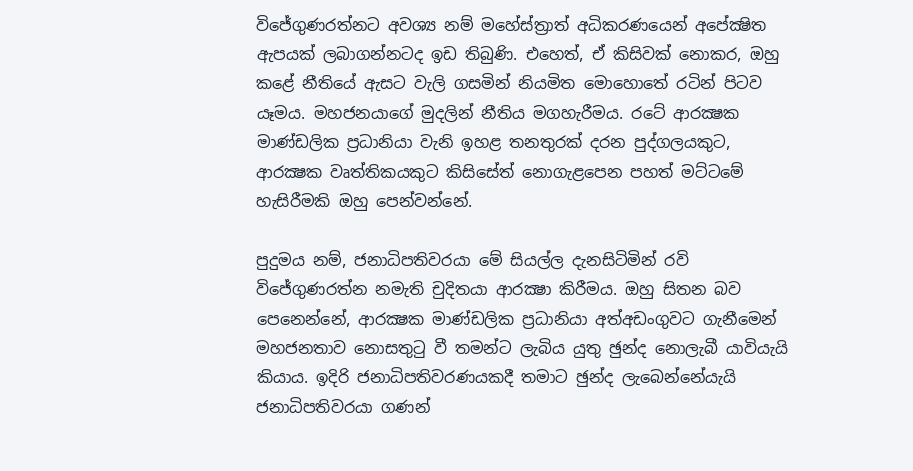විජේගුණරත්නට අවශ්‍ය නම් මහේස්ත්‍රාත් අධිකරණයෙන් අපේක්‍ෂිත ඇපයක් ලබාගන්නටද ඉඩ තිබුණි. එහෙත්, ඒ කිසිවක් නොකර, ඔහු කළේ නීතියේ ඇසට වැලි ගසමින් නියමිත මොහොතේ රටින් පිටව යෑමය. මහජනයාගේ මුදලින් නීතිය මගහැරීමය. රටේ ආරක්‍ෂක මාණ්ඩලික ප්‍රධානියා වැනි ඉහළ තනතුරක් දරන පුද්ගලයකුට, ආරක්‍ෂක වෘත්තිකයකුට කිසිසේත් නොගැළපෙන පහත් මට්ටමේ හැසිරීමකි ඔහු පෙන්වන්නේ.

පුදුමය නම්, ජනාධිපතිවරයා මේ සියල්ල දැනසිටිමින් රවි විජේගුණරත්න නමැති චුදිතයා ආරක්‍ෂා කිරීමය. ඔහු සිතන බව පෙනෙන්නේ, ආරක්‍ෂක මාණ්ඩලික ප්‍රධානියා අත්අඩංගුවට ගැනීමෙන් මහජනතාව නොසතුටු වී තමන්ට ලැබිය යුතු ඡුන්ද නොලැබී යාවියැයි කියාය. ඉදිරි ජනාධිපතිවරණයකදී තමාට ඡුන්ද ලැබෙන්නේයැයි ජනාධිපතිවරයා ගණන්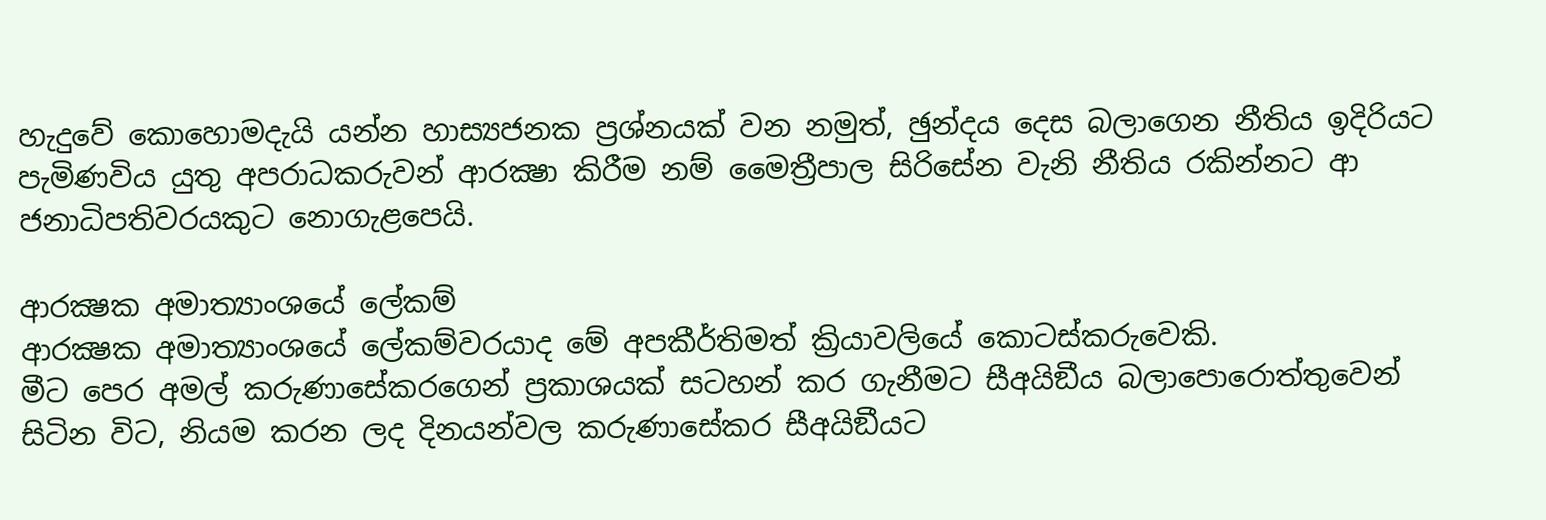හැදුවේ කොහොමදැයි යන්න හාස්‍යජනක ප්‍රශ්නයක් වන නමුත්, ඡුන්දය දෙස බලාගෙන නීතිය ඉදිරියට පැමිණවිය යුතු අපරාධකරුවන් ආරක්‍ෂා කිරීම නම් මෛත්‍රීපාල සිරිසේන වැනි නීතිය රකින්නට ආ ජනාධිපතිවරයකුට නොගැළපෙයි.

ආරක්‍ෂක අමාත්‍යාංශයේ ලේකම්
ආරක්‍ෂක අමාත්‍යාංශයේ ලේකම්වරයාද මේ අපකීර්තිමත් ක්‍රියාවලියේ කොටස්කරුවෙකි.
මීට පෙර අමල් කරුණාසේකරගෙන් ප්‍රකාශයක් සටහන් කර ගැනීමට සීඅයිඞීය බලාපොරොත්තුවෙන් සිටින විට, නියම කරන ලද දිනයන්වල කරුණාසේකර සීඅයිඞීයට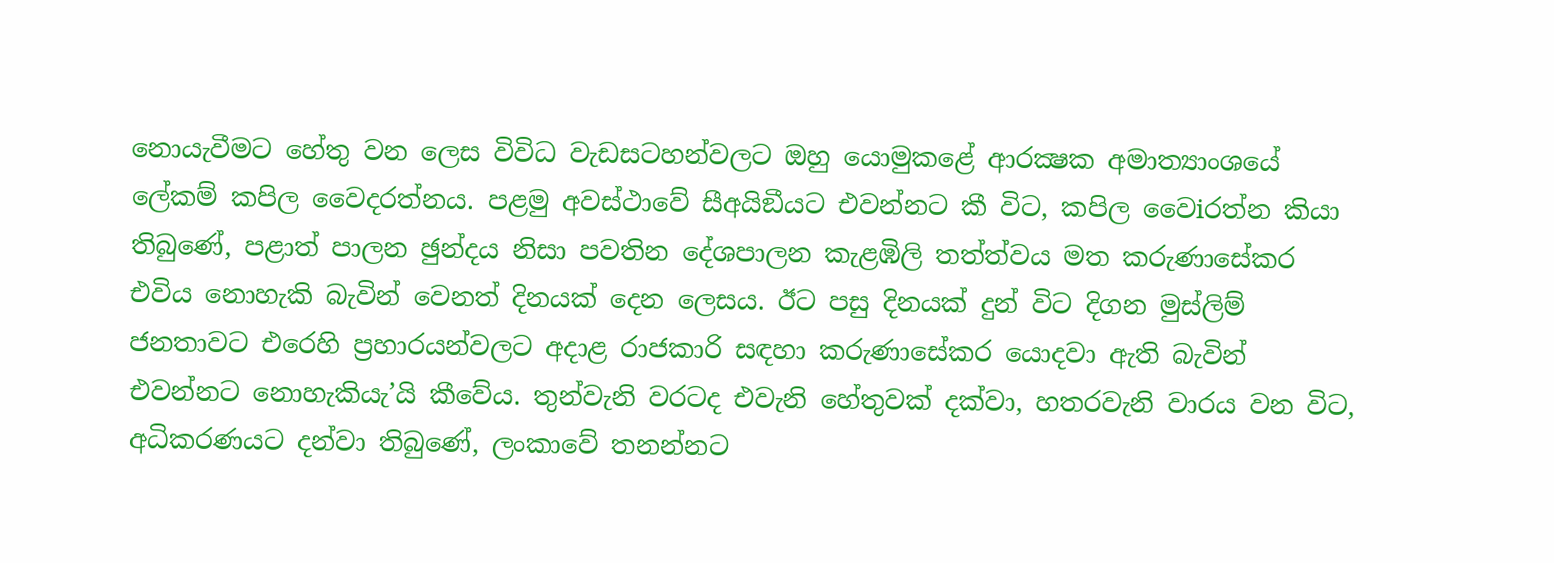නොයැවීමට හේතු වන ලෙස විවිධ වැඩසටහන්වලට ඔහු යොමුකළේ ආරක්‍ෂක අමාත්‍යාංශයේ ලේකම් කපිල වෛදරත්නය. පළමු අවස්ථාවේ සීඅයිඞීයට එවන්නට කී විට, කපිල වෛiරත්න කියා තිබුණේ, පළාත් පාලන ඡුන්දය නිසා පවතින දේශපාලන කැළඹිලි තත්ත්වය මත කරුණාසේකර එවිය නොහැකි බැවින් වෙනත් දිනයක් දෙන ලෙසය. ඊට පසු දිනයක් දුන් විට දිගන මුස්ලිම් ජනතාවට එරෙහි ප්‍රහාරයන්වලට අදාළ රාජකාරි සඳහා කරුණාසේකර යොදවා ඇති බැවින් එවන්නට නොහැකියැ’යි කීවේය. තුන්වැනි වරටද එවැනි හේතුවක් දක්වා, හතරවැනි වාරය වන විට, අධිකරණයට දන්වා තිබුණේ, ලංකාවේ තනන්නට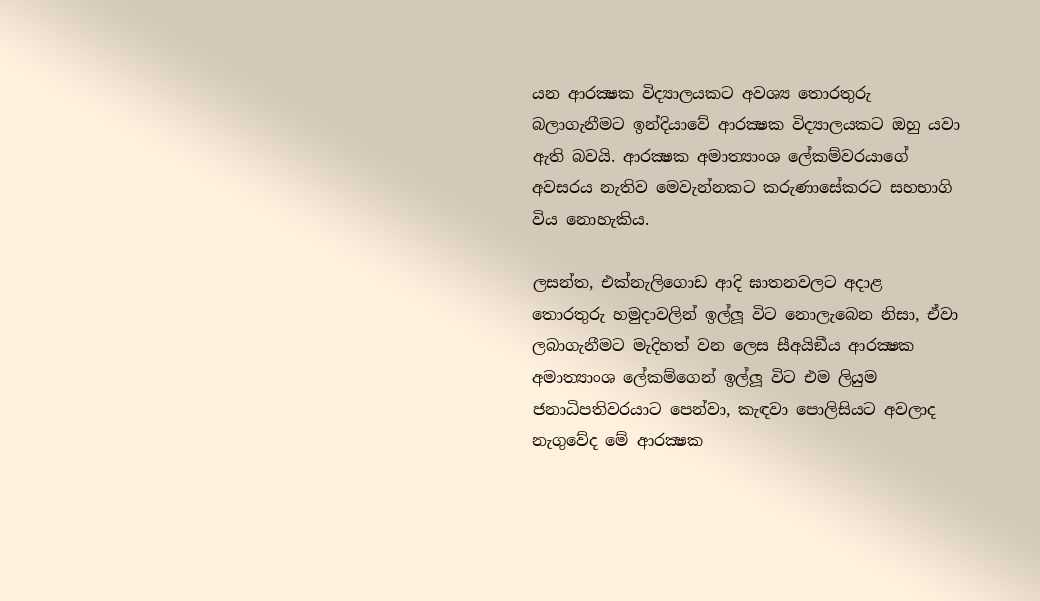යන ආරක්‍ෂක විද්‍යාලයකට අවශ්‍ය තොරතුරු බලාගැනීමට ඉන්දියාවේ ආරක්‍ෂක විද්‍යාලයකට ඔහු යවා ඇති බවයි. ආරක්‍ෂක අමාත්‍යාංශ ලේකම්වරයාගේ අවසරය නැතිව මෙවැන්නකට කරුණාසේකරට සහභාගි විය නොහැකිය.

ලසන්ත, එක්නැලිගොඩ ආදි ඝාතනවලට අදාළ තොරතුරු හමුදාවලින් ඉල්ලූ විට නොලැබෙන නිසා, ඒවා ලබාගැනීමට මැදිහත් වන ලෙස සීඅයිඞීය ආරක්‍ෂක අමාත්‍යාංශ ලේකම්ගෙන් ඉල්ලූ විට එම ලියුම ජනාධිපතිවරයාට පෙන්වා, කැඳවා පොලිසියට අවලාද නැගුවේද මේ ආරක්‍ෂක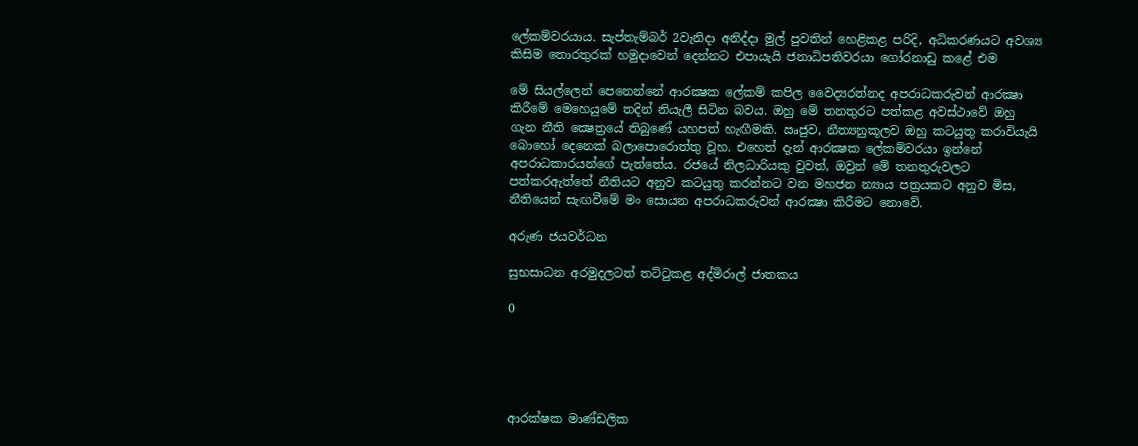ලේකම්වරයාය. සැප්තැම්බර් 2වැනිදා අනිද්දා මුල් පුවතින් හෙළිකළ පරිදි, අධිකරණයට අවශ්‍ය කිසිම තොරතුරක් හමුදාවෙන් දෙන්නට එපායැයි ජනාධිපතිවරයා ගෝරනාඩු කළේ එම

මේ සියල්ලෙන් පෙනෙන්නේ ආරක්‍ෂක ලේකම් කපිල වෛද්‍යරත්නද අපරාධකරුවන් ආරක්‍ෂා කිරීමේ මෙහෙයුමේ තදින් නියැලී සිටින බවය. ඔහු මේ තනතුරට පත්කළ අවස්ථාවේ ඔහු ගැන නීති ක්‍ෂෙත්‍රයේ තිබුණේ යහපත් හැඟීමකි. ඍජුව, නීත්‍යනුකූලව ඔහු කටයුතු කරාවියැයි බොහෝ දෙනෙක් බලාපොරොත්තු වූහ. එහෙත් දැන් ආරක්‍ෂක ලේකම්වරයා ඉන්නේ අපරාධකාරයන්ගේ පැත්තේය. රජයේ නිලධාරියකු වුවත්, ඔවුන් මේ තනතුරුවලට පත්කරඇත්තේ නීතියට අනුව කටයුතු කරන්නට වන මහජන න්‍යාය පත්‍රයකට අනුව මිස, නීතියෙන් සැඟවීමේ මං සොයන අපරාධකරුවන් ආරක්‍ෂා කිරීමට නොවේ.

අරුණ ජයවර්ධන

සුභසාධන අරමුදලටත් තට්ටුකළ අද්මිරාල් ජාතකය

0





ආරක්ෂක මාණ්ඩලික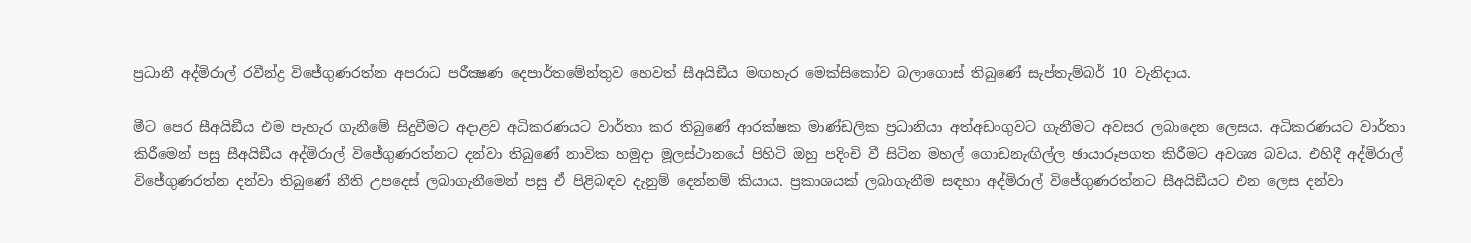ප්‍රධානී අද්මිරාල් රවීන්ද්‍ර විජේගුණරත්න අපරාධ පරීක්‍ෂණ දෙපාර්තමේන්තුව හෙවත් සීඅයිඞීය මඟහැර මෙක්සිකෝව බලාගොස් තිබුණේ සැප්තැම්බර් 10 වැනිදාය.

මීට පෙර සීඅයිඞීය එම පැහැර ගැනීමේ සිදුවීමට අදාළව අධිකරණයට වාර්තා කර තිබුණේ ආරක්ෂක මාණ්ඩලික ප්‍රධානියා අත්අඩංගුවට ගැනීමට අවසර ලබාදෙන ලෙසය. අධිකරණයට වාර්තා කිරීමෙන් පසු සීඅයිඞීය අද්මිරාල් විජේගුණරත්නට දන්වා තිබුණේ නාවික හමුදා මූලස්ථානයේ පිහිටි ඔහු පදිංචි වී සිටින මහල් ගොඩනැඟිල්ල ඡායාරූපගත කිරීමට අවශ්‍ය බවය. එහිදී අද්මිරාල් විජේගුණරත්න දන්වා තිබුණේ නීති උපදෙස් ලබාගැනීමෙන් පසු ඒ පිළිබඳව දැනුම් දෙන්නම් කියාය. ප්‍රකාශයක් ලබාගැනීම සඳහා අද්මිරාල් විජේගුණරත්නට සීඅයිඞීයට එන ලෙස දන්වා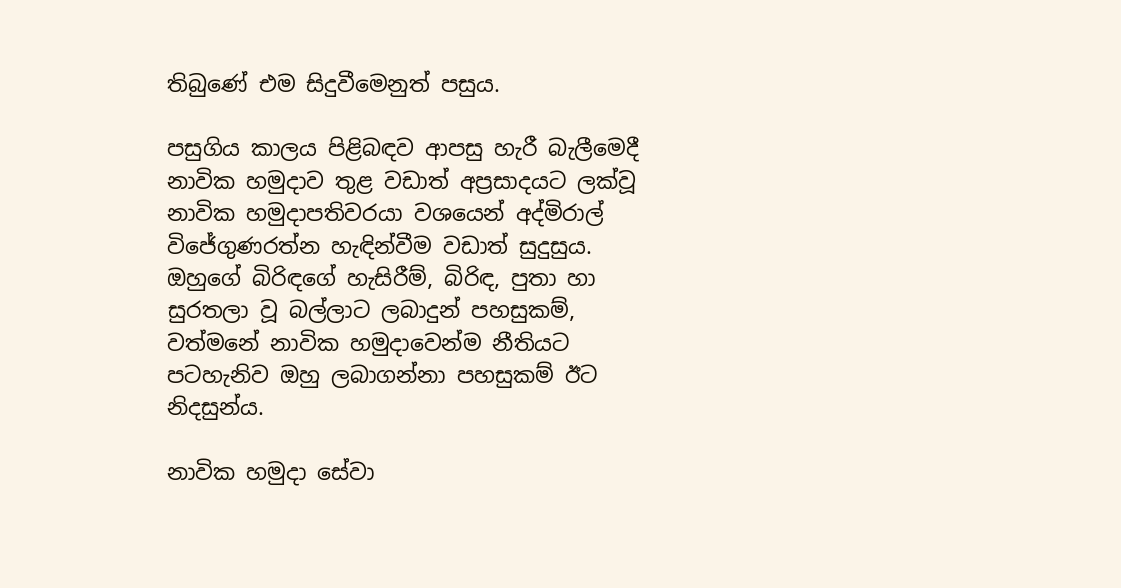තිබුණේ එම සිදුවීමෙනුත් පසුය.

පසුගිය කාලය පිළිබඳව ආපසු හැරී බැලීමෙදී නාවික හමුදාව තුළ වඩාත් අප්‍රසාදයට ලක්වූ නාවික හමුදාපතිවරයා වශයෙන් අද්මිරාල් විජේගුණරත්න හැඳින්වීම වඩාත් සුදුසුය. ඔහුගේ බිරිඳගේ හැසිරීම්, බිරිඳ, පුතා හා සුරතලා වූ බල්ලාට ලබාදුන් පහසුකම්, වත්මනේ නාවික හමුදාවෙන්ම නීතියට පටහැනිව ඔහු ලබාගන්නා පහසුකම් ඊට නිදසුන්ය.

නාවික හමුදා සේවා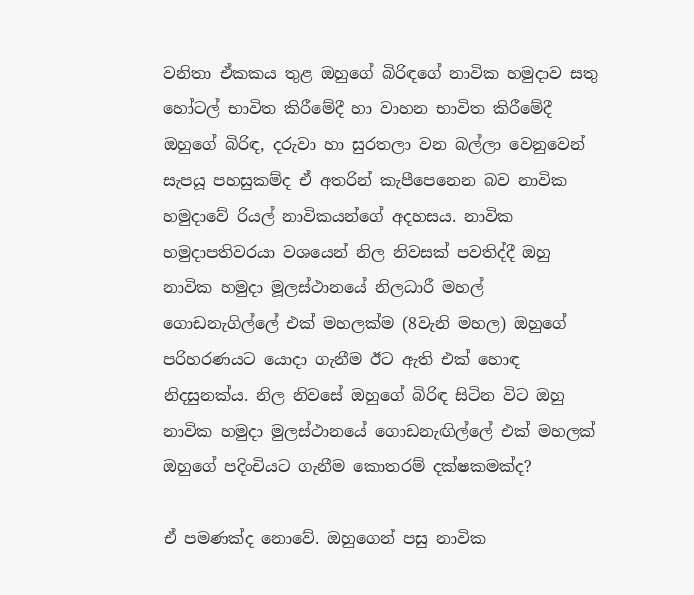වනිතා ඒකකය තුළ ඔහුගේ බිරිඳගේ නාවික හමුදාව සතු හෝටල් භාවිත කිරීමේදී හා වාහන භාවිත කිරීමේදී ඔහුගේ බිරිඳ, දරුවා හා සුරතලා වන බල්ලා වෙනුවෙන් සැපයූ පහසුකම්ද ඒ අතරින් කැපීපෙනෙන බව නාවික හමුදාවේ රියල් නාවිකයන්ගේ අදහසය. නාවික හමුදාපතිවරයා වශයෙන් නිල නිවසක් පවතිද්දී ඔහු නාවික හමුදා මූලස්ථානයේ නිලධාරී මහල් ගොඩනැගිල්ලේ එක් මහලක්ම (8වැනි මහල) ඔහුගේ පරිහරණයට යොදා ගැනීම ඊට ඇති එක් හොඳ නිදසුනක්ය. නිල නිවසේ ඔහුගේ බිරිඳ සිටින විට ඔහු නාවික හමුදා මුලස්ථානයේ ගොඩනැඟිල්ලේ එක් මහලක් ඔහුගේ පදිංචියට ගැනීම කොතරම් දක්ෂකමක්ද?

ඒ පමණක්ද නොවේ. ඔහුගෙන් පසු නාවික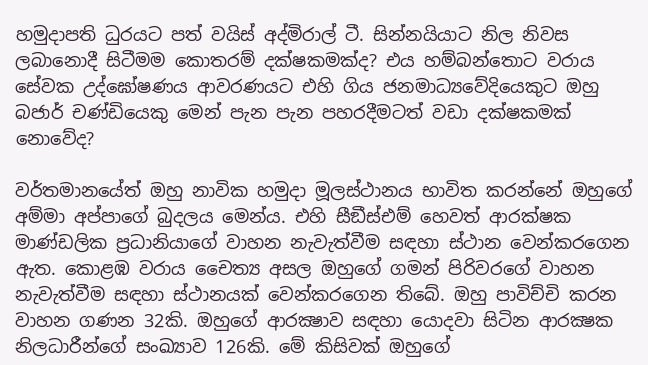හමුදාපති ධුරයට පත් වයිස් අද්මිරාල් ටී. සින්නයියාට නිල නිවස ලබානොදී සිටීමම කොතරම් දක්ෂකමක්ද? එය හම්බන්තොට වරාය සේවක උද්ඝෝෂණය ආවරණයට එහි ගිය ජනමාධ්‍යවේදියෙකුට ඔහු බජාර් චණ්ඩියෙකු මෙන් පැන පැන පහරදීමටත් වඩා දක්ෂකමක් නොවේද?

වර්තමානයේත් ඔහු නාවික හමුදා මූලස්ථානය භාවිත කරන්නේ ඔහුගේ අම්මා අප්පාගේ බුදලය මෙන්ය. එහි සීඞීස්එම් හෙවත් ආරක්ෂක මාණ්ඩලික ප්‍රධානියාගේ වාහන නැවැත්වීම සඳහා ස්ථාන වෙන්කරගෙන ඇත. කොළඹ වරාය චෛත්‍ය අසල ඔහුගේ ගමන් පිරිවරගේ වාහන නැවැත්වීම සඳහා ස්ථානයක් වෙන්කරගෙන තිබේ. ඔහු පාවිච්චි කරන වාහන ගණන 32කි. ඔහුගේ ආරක්‍ෂාව සඳහා යොදවා සිටින ආරක්‍ෂක නිලධාරීන්ගේ සංඛ්‍යාව 126කි. මේ කිසිවක් ඔහුගේ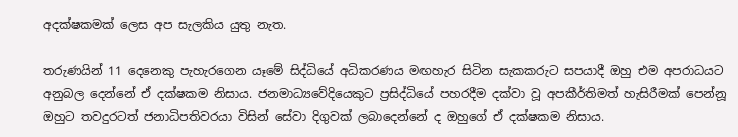අදක්ෂකමක් ලෙස අප සැලකිය යුතු නැත.

තරුණයින් 11 දෙනෙකු පැහැරගෙන යෑමේ සිද්ධියේ අධිකරණය මඟහැර සිටින සැකකරුට සපයාදී ඔහු එම අපරාධයට අනුබල දෙන්නේ ඒ දක්ෂකම නිසාය. ජනමාධ්‍යවේදියෙකුට ප්‍රසිද්ධියේ පහරදීම දක්වා වූ අපකීර්තිමත් හැසිරීමක් පෙන්නූ ඔහුට තවදුරටත් ජනාධිපතිවරයා විසින් සේවා දිගුවක් ලබාදෙන්නේ ද ඔහුගේ ඒ දක්ෂකම නිසාය.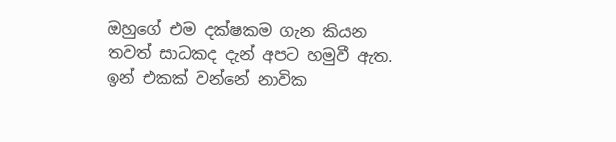ඔහුගේ එම දක්ෂකම ගැන කියන තවත් සාධකද දැන් අපට හමුවී ඇත. ඉන් එකක් වන්නේ නාවික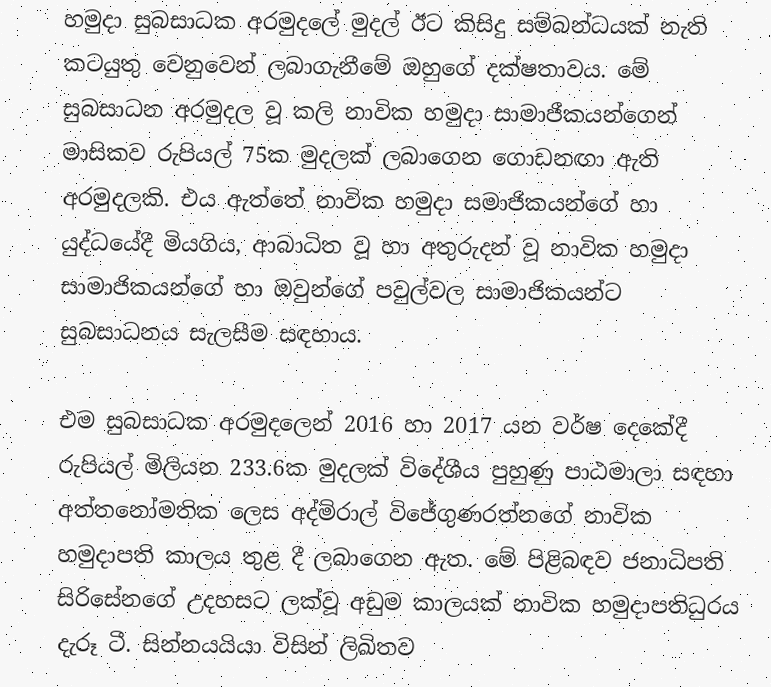හමුදා සුබසාධක අරමුදලේ මුදල් ඊට කිසිදු සම්බන්ධයක් නැති කටයුතු වෙනුවෙන් ලබාගැනීමේ ඔහුගේ දක්ෂතාවය. මේ සුබසාධන අරමුදල වූ කලි නාවික හමුදා සාමාජීකයන්ගෙන් මාසිකව රුපියල් 75ක මුදලක් ලබාගෙන ගොඩනඟා ඇති අරමුදලකි. එය ඇත්තේ නාවික හමුදා සමාජිකයන්ගේ හා යුද්ධයේදී මියගිය, ආබාධිත වූ හා අතුරුදන් වූ නාවික හමුදා සාමාජිකයන්ගේ හා ඔවුන්ගේ පවුල්වල සාමාජිකයන්ට සුබසාධනය සැලසීම සඳහාය.

එම සුබසාධක අරමුදලෙන් 2016 හා 2017 යන වර්ෂ දෙකේදී රුපියල් මිලියන 233.6ක මුදලක් විදේශීය පුහුණු පාඨමාලා සඳහා අත්තනෝමතික ලෙස අද්මිරාල් විජේගුණරත්නගේ නාවික හමුදාපති කාලය තුළ දී ලබාගෙන ඇත. මේ පිළිබඳව ජනාධිපති සිරිසේනගේ උදහසට ලක්වූ අඩුම කාලයක් නාවික හමුදාපතිධුරය දැරූ ටී. සින්නයයියා විසින් ලිඛිතව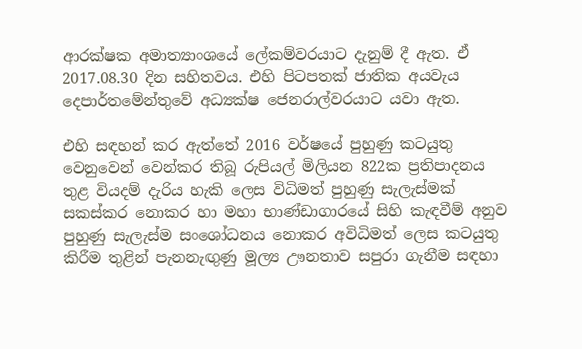ආරක්ෂක අමාත්‍යාංශයේ ලේකම්වරයාට දැනුම් දී ඇත. ඒ 2017.08.30 දින සහිතවය. එහි පිටපතක් ජාතික අයවැය දෙපාර්තමේන්තුවේ අධ්‍යක්ෂ ජෙනරාල්වරයාට යවා ඇත.

එහි සඳහන් කර ඇත්තේ 2016 වර්ෂයේ පුහුණු කටයුතු වෙනුවෙන් වෙන්කර තිබූ රුපියල් මිලියන 822ක ප්‍රතිපාදනය තුළ වියදම් දැරිය හැකි ලෙස විධිමත් පුහුණු සැලැස්මක් සකස්කර නොකර හා මහා භාණ්ඩාගාරයේ සිහි කැඳවීම් අනුව පුහුණු සැලැස්ම සංශෝධනය නොකර අවිධිමත් ලෙස කටයුතු කිරීම තුළින් පැනනැඟුණු මූල්‍ය ඌනතාව සපුරා ගැනීම සඳහා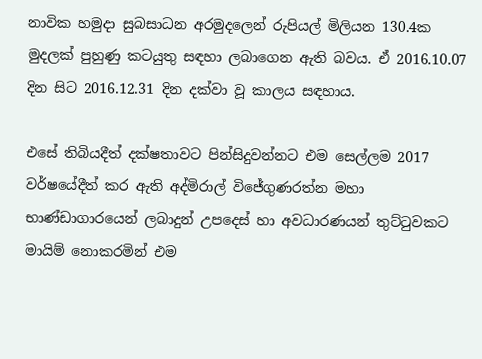නාවික හමුදා සුබසාධන අරමුදලෙන් රුපියල් මිලියන 130.4ක මුදලක් පුහුණු කටයුතු සඳහා ලබාගෙන ඇති බවය. ඒ 2016.10.07 දින සිට 2016.12.31 දින දක්වා වූ කාලය සඳහාය.

එසේ තිබියදීත් දක්ෂතාවට පින්සිදුවන්නට එම සෙල්ලම 2017 වර්ෂයේදීත් කර ඇති අද්මිරාල් විජේගුණරත්න මහා භාණ්ඩාගාරයෙන් ලබාදුන් උපදෙස් හා අවධාරණයන් තුට්ටුවකට මායිම් නොකරමින් එම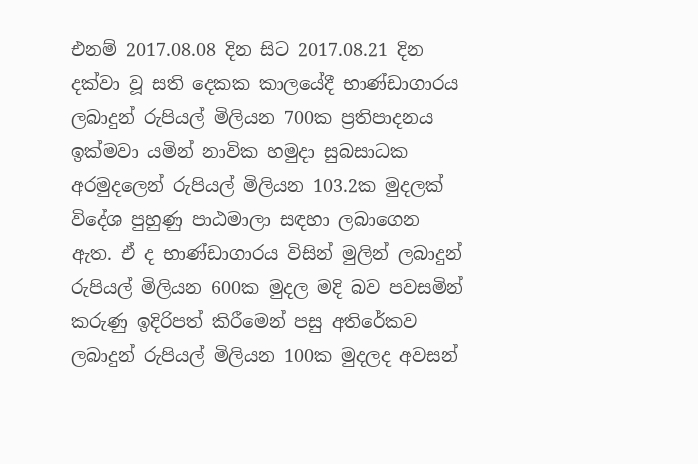එනම් 2017.08.08 දින සිට 2017.08.21 දින දක්වා වූ සති දෙකක කාලයේදී භාණ්ඩාගාරය ලබාදුන් රුපියල් මිලියන 700ක ප්‍රතිපාදනය ඉක්මවා යමින් නාවික හමුදා සුබසාධක අරමුදලෙන් රුපියල් මිලියන 103.2ක මුදලක් විදේශ පුහුණු පාඨමාලා සඳහා ලබාගෙන ඇත. ඒ ද භාණ්ඩාගාරය විසින් මුලින් ලබාදුන් රුපියල් මිලියන 600ක මුදල මදි බව පවසමින් කරුණු ඉදිරිපත් කිරීමෙන් පසු අතිරේකව ලබාදුන් රුපියල් මිලියන 100ක මුදලද අවසන්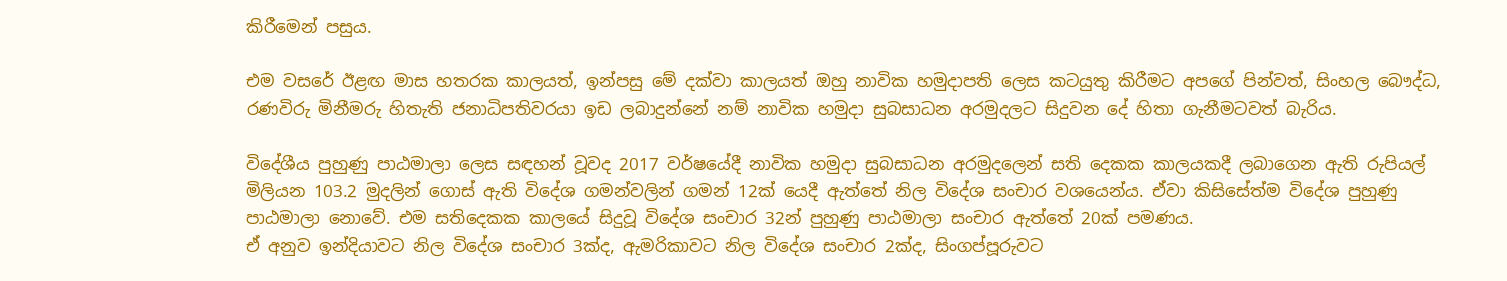කිරීමෙන් පසුය.

එම වසරේ ඊළඟ මාස හතරක කාලයත්, ඉන්පසු මේ දක්වා කාලයත් ඔහු නාවික හමුදාපති ලෙස කටයුතු කිරීමට අපගේ පින්වත්, සිංහල බෞද්ධ, රණවිරු මිනීමරු හිතැති ජනාධිපතිවරයා ඉඩ ලබාදුන්නේ නම් නාවික හමුදා සුබසාධන අරමුදලට සිදුවන දේ හිතා ගැනීමටවත් බැරිය.

විදේශීය පුහුණු පාඨමාලා ලෙස සඳහන් වූවද 2017 වර්ෂයේදී නාවික හමුදා සුබසාධන අරමුදලෙන් සති දෙකක කාලයකදී ලබාගෙන ඇති රුපියල් මිලියන 103.2 මුදලින් ගොස් ඇති විදේශ ගමන්වලින් ගමන් 12ක් යෙදී ඇත්තේ නිල විදේශ සංචාර වශයෙන්ය. ඒවා කිසිසේත්ම විදේශ පුහුණු පාඨමාලා නොවේ. එම සතිදෙකක කාලයේ සිදුවූ විදේශ සංචාර 32න් පුහුණු පාඨමාලා සංචාර ඇත්තේ 20ක් පමණය.
ඒ අනුව ඉන්දියාවට නිල විදේශ සංචාර 3ක්ද, ඇමරිකාවට නිල විදේශ සංචාර 2ක්ද, සිංගප්පූරුවට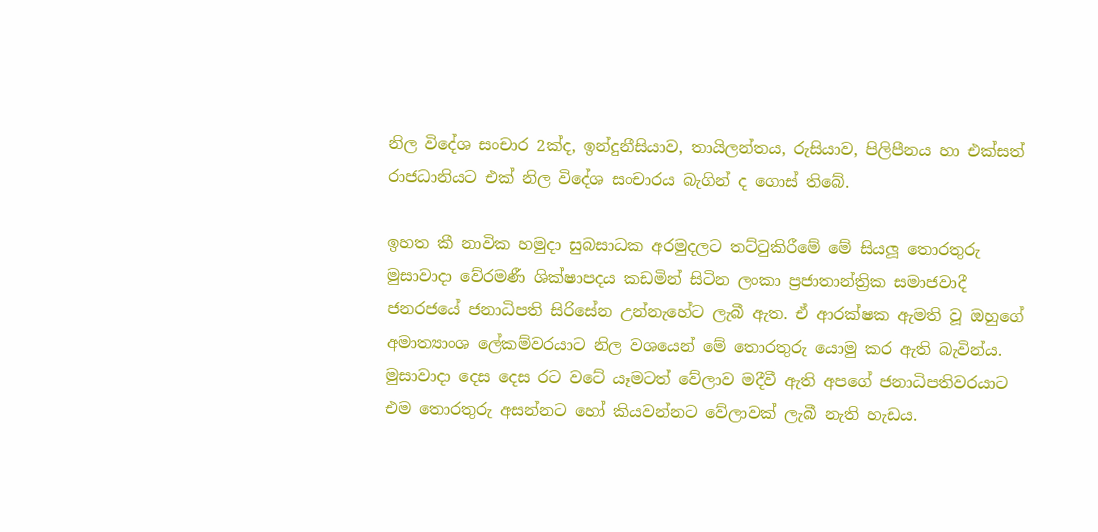නිල විදේශ සංචාර 2ක්ද, ඉන්දුනීසියාව, තායිලන්තය, රුසියාව, පිලිපීනය හා එක්සත් රාජධානියට එක් නිල විදේශ සංචාරය බැගින් ද ගොස් තිබේ.

ඉහත කී නාවික හමුදා සුබසාධක අරමුදලට තට්ටුකිරීමේ මේ සියලූ තොරතුරු මුසාවාදා වේරමණී ශික්ෂාපදය කඩමින් සිටින ලංකා ප්‍රජාතාන්ත්‍රික සමාජවාදී ජනරජයේ ජනාධිපති සිරිසේන උන්නැහේට ලැබී ඇත. ඒ ආරක්ෂක ඇමති වූ ඔහුගේ අමාත්‍යාංශ ලේකම්වරයාට නිල වශයෙන් මේ තොරතුරු යොමු කර ඇති බැවින්ය. මුසාවාදා දෙස දෙස රට වටේ යෑමටත් වේලාව මදීවී ඇති අපගේ ජනාධිපතිවරයාට එම තොරතුරු අසන්නට හෝ කියවන්නට වේලාවක් ලැබී නැති හැඩය.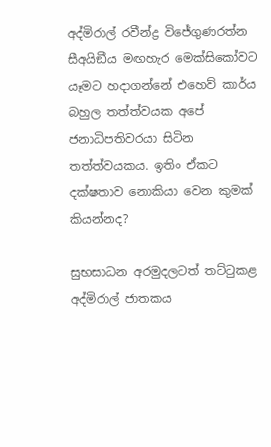අද්මිරාල් රවීන්ද්‍ර විජේගුණරත්න සීඅයිඞීය මඟහැර මෙක්සිකෝවට යෑමට හදාගන්නේ එහෙව් කාර්ය බහුල තත්ත්වයක අපේ ජනාධිපතිවරයා සිටින තත්ත්වයකය. ඉතිං ඒකට දක්ෂතාව නොකියා වෙන කුමක් කියන්නද?

සුභසාධන අරමුදලටත් තට්ටුකළ අද්මිරාල් ජාතකය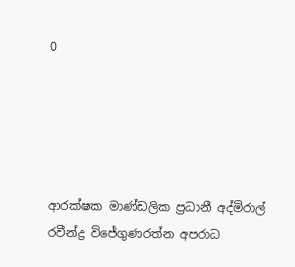0





ආරක්ෂක මාණ්ඩලික ප්‍රධානී අද්මිරාල් රවීන්ද්‍ර විජේගුණරත්න අපරාධ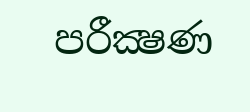පරීක්‍ෂණ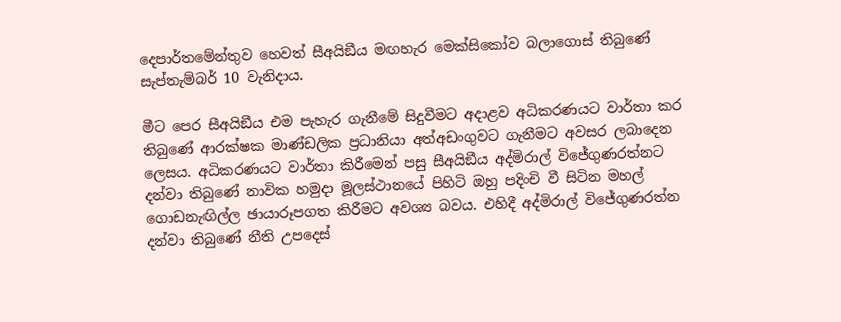දෙපාර්තමේන්තුව හෙවත් සීඅයිඞීය මඟහැර මෙක්සිකෝව බලාගොස් තිබුණේ සැප්තැම්බර් 10 වැනිදාය.

මීට පෙර සීඅයිඞීය එම පැහැර ගැනීමේ සිදුවීමට අදාළව අධිකරණයට වාර්තා කර තිබුණේ ආරක්ෂක මාණ්ඩලික ප්‍රධානියා අත්අඩංගුවට ගැනීමට අවසර ලබාදෙන ලෙසය. අධිකරණයට වාර්තා කිරීමෙන් පසු සීඅයිඞීය අද්මිරාල් විජේගුණරත්නට දන්වා තිබුණේ නාවික හමුදා මූලස්ථානයේ පිහිටි ඔහු පදිංචි වී සිටින මහල් ගොඩනැඟිල්ල ඡායාරූපගත කිරීමට අවශ්‍ය බවය. එහිදී අද්මිරාල් විජේගුණරත්න දන්වා තිබුණේ නීති උපදෙස්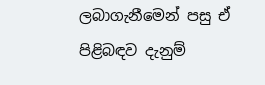ලබාගැනීමෙන් පසු ඒ පිළිබඳව දැනුම්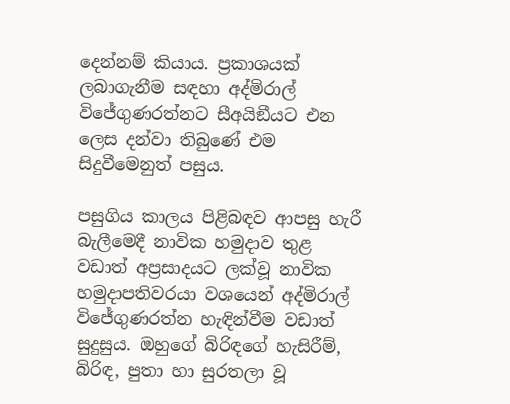දෙන්නම් කියාය. ප්‍රකාශයක් ලබාගැනීම සඳහා අද්මිරාල් විජේගුණරත්නට සීඅයිඞීයට එන ලෙස දන්වා තිබුණේ එම සිදුවීමෙනුත් පසුය.

පසුගිය කාලය පිළිබඳව ආපසු හැරී බැලීමෙදී නාවික හමුදාව තුළ වඩාත් අප්‍රසාදයට ලක්වූ නාවික හමුදාපතිවරයා වශයෙන් අද්මිරාල් විජේගුණරත්න හැඳින්වීම වඩාත් සුදුසුය. ඔහුගේ බිරිඳගේ හැසිරීම්, බිරිඳ, පුතා හා සුරතලා වූ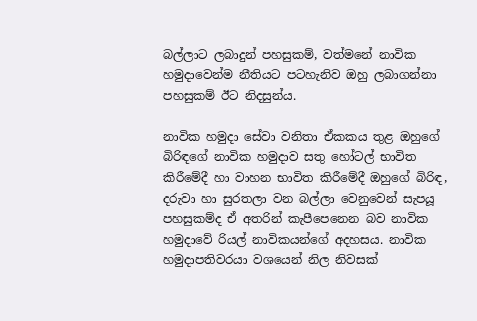බල්ලාට ලබාදුන් පහසුකම්, වත්මනේ නාවික හමුදාවෙන්ම නීතියට පටහැනිව ඔහු ලබාගන්නා පහසුකම් ඊට නිදසුන්ය.

නාවික හමුදා සේවා වනිතා ඒකකය තුළ ඔහුගේ බිරිඳගේ නාවික හමුදාව සතු හෝටල් භාවිත කිරීමේදී හා වාහන භාවිත කිරීමේදී ඔහුගේ බිරිඳ, දරුවා හා සුරතලා වන බල්ලා වෙනුවෙන් සැපයූ පහසුකම්ද ඒ අතරින් කැපීපෙනෙන බව නාවික හමුදාවේ රියල් නාවිකයන්ගේ අදහසය. නාවික හමුදාපතිවරයා වශයෙන් නිල නිවසක්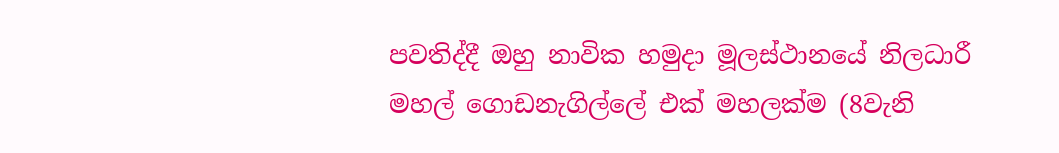පවතිද්දී ඔහු නාවික හමුදා මූලස්ථානයේ නිලධාරී මහල් ගොඩනැගිල්ලේ එක් මහලක්ම (8වැනි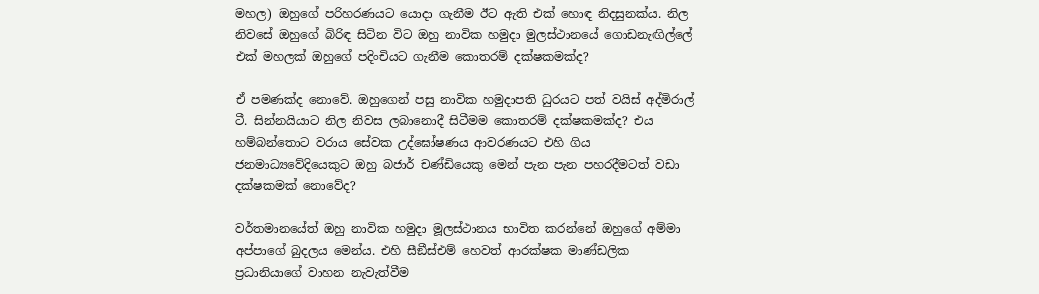මහල) ඔහුගේ පරිහරණයට යොදා ගැනීම ඊට ඇති එක් හොඳ නිදසුනක්ය. නිල නිවසේ ඔහුගේ බිරිඳ සිටින විට ඔහු නාවික හමුදා මුලස්ථානයේ ගොඩනැඟිල්ලේ එක් මහලක් ඔහුගේ පදිංචියට ගැනීම කොතරම් දක්ෂකමක්ද?

ඒ පමණක්ද නොවේ. ඔහුගෙන් පසු නාවික හමුදාපති ධුරයට පත් වයිස් අද්මිරාල් ටී. සින්නයියාට නිල නිවස ලබානොදී සිටීමම කොතරම් දක්ෂකමක්ද? එය හම්බන්තොට වරාය සේවක උද්ඝෝෂණය ආවරණයට එහි ගිය ජනමාධ්‍යවේදියෙකුට ඔහු බජාර් චණ්ඩියෙකු මෙන් පැන පැන පහරදීමටත් වඩා දක්ෂකමක් නොවේද?

වර්තමානයේත් ඔහු නාවික හමුදා මූලස්ථානය භාවිත කරන්නේ ඔහුගේ අම්මා අප්පාගේ බුදලය මෙන්ය. එහි සීඞීස්එම් හෙවත් ආරක්ෂක මාණ්ඩලික ප්‍රධානියාගේ වාහන නැවැත්වීම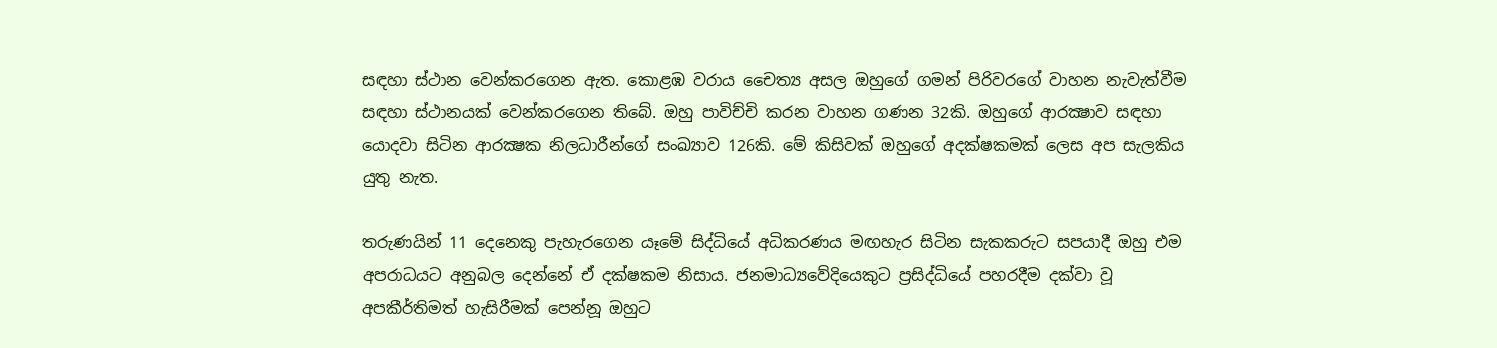සඳහා ස්ථාන වෙන්කරගෙන ඇත. කොළඹ වරාය චෛත්‍ය අසල ඔහුගේ ගමන් පිරිවරගේ වාහන නැවැත්වීම සඳහා ස්ථානයක් වෙන්කරගෙන තිබේ. ඔහු පාවිච්චි කරන වාහන ගණන 32කි. ඔහුගේ ආරක්‍ෂාව සඳහා යොදවා සිටින ආරක්‍ෂක නිලධාරීන්ගේ සංඛ්‍යාව 126කි. මේ කිසිවක් ඔහුගේ අදක්ෂකමක් ලෙස අප සැලකිය යුතු නැත.

තරුණයින් 11 දෙනෙකු පැහැරගෙන යෑමේ සිද්ධියේ අධිකරණය මඟහැර සිටින සැකකරුට සපයාදී ඔහු එම අපරාධයට අනුබල දෙන්නේ ඒ දක්ෂකම නිසාය. ජනමාධ්‍යවේදියෙකුට ප්‍රසිද්ධියේ පහරදීම දක්වා වූ අපකීර්තිමත් හැසිරීමක් පෙන්නූ ඔහුට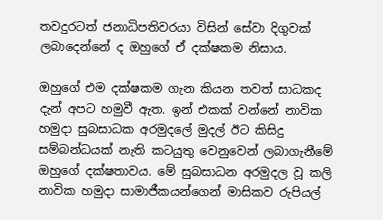තවදුරටත් ජනාධිපතිවරයා විසින් සේවා දිගුවක් ලබාදෙන්නේ ද ඔහුගේ ඒ දක්ෂකම නිසාය.

ඔහුගේ එම දක්ෂකම ගැන කියන තවත් සාධකද දැන් අපට හමුවී ඇත. ඉන් එකක් වන්නේ නාවික හමුදා සුබසාධක අරමුදලේ මුදල් ඊට කිසිදු සම්බන්ධයක් නැති කටයුතු වෙනුවෙන් ලබාගැනීමේ ඔහුගේ දක්ෂතාවය. මේ සුබසාධන අරමුදල වූ කලි නාවික හමුදා සාමාජීකයන්ගෙන් මාසිකව රුපියල්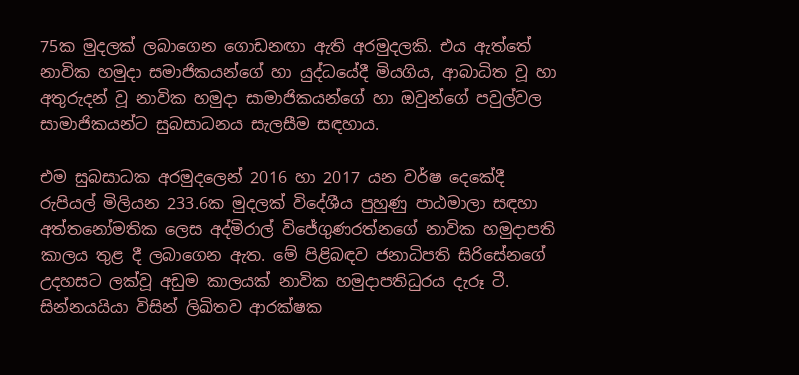75ක මුදලක් ලබාගෙන ගොඩනඟා ඇති අරමුදලකි. එය ඇත්තේ නාවික හමුදා සමාජිකයන්ගේ හා යුද්ධයේදී මියගිය, ආබාධිත වූ හා අතුරුදන් වූ නාවික හමුදා සාමාජිකයන්ගේ හා ඔවුන්ගේ පවුල්වල සාමාජිකයන්ට සුබසාධනය සැලසීම සඳහාය.

එම සුබසාධක අරමුදලෙන් 2016 හා 2017 යන වර්ෂ දෙකේදී රුපියල් මිලියන 233.6ක මුදලක් විදේශීය පුහුණු පාඨමාලා සඳහා අත්තනෝමතික ලෙස අද්මිරාල් විජේගුණරත්නගේ නාවික හමුදාපති කාලය තුළ දී ලබාගෙන ඇත. මේ පිළිබඳව ජනාධිපති සිරිසේනගේ උදහසට ලක්වූ අඩුම කාලයක් නාවික හමුදාපතිධුරය දැරූ ටී. සින්නයයියා විසින් ලිඛිතව ආරක්ෂක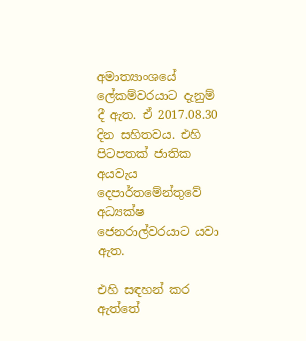අමාත්‍යාංශයේ ලේකම්වරයාට දැනුම් දී ඇත. ඒ 2017.08.30 දින සහිතවය. එහි පිටපතක් ජාතික අයවැය දෙපාර්තමේන්තුවේ අධ්‍යක්ෂ ජෙනරාල්වරයාට යවා ඇත.

එහි සඳහන් කර ඇත්තේ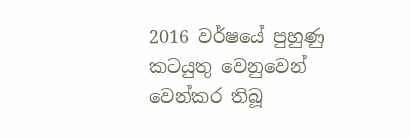2016 වර්ෂයේ පුහුණු කටයුතු වෙනුවෙන් වෙන්කර තිබූ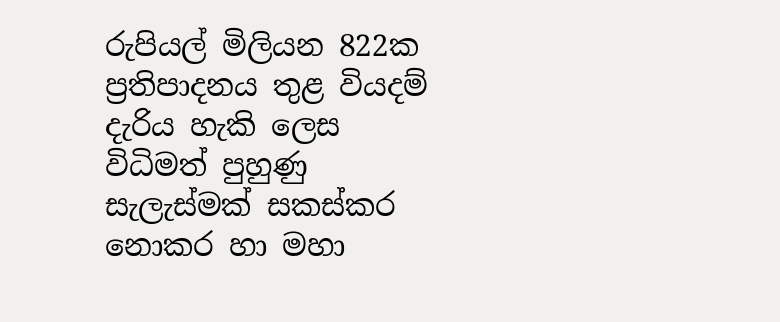රුපියල් මිලියන 822ක ප්‍රතිපාදනය තුළ වියදම් දැරිය හැකි ලෙස විධිමත් පුහුණු සැලැස්මක් සකස්කර නොකර හා මහා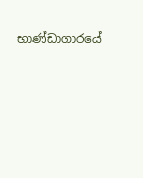භාණ්ඩාගාරයේ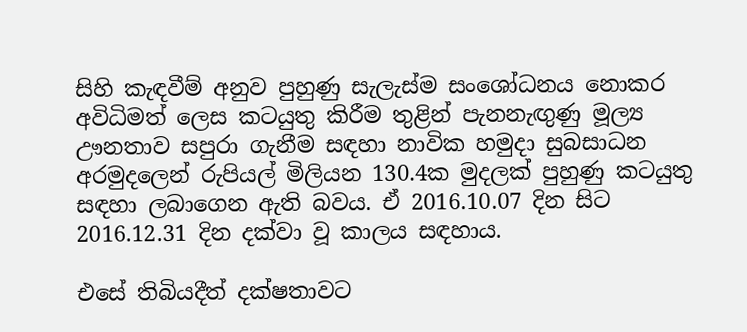සිහි කැඳවීම් අනුව පුහුණු සැලැස්ම සංශෝධනය නොකර අවිධිමත් ලෙස කටයුතු කිරීම තුළින් පැනනැඟුණු මූල්‍ය ඌනතාව සපුරා ගැනීම සඳහා නාවික හමුදා සුබසාධන අරමුදලෙන් රුපියල් මිලියන 130.4ක මුදලක් පුහුණු කටයුතු සඳහා ලබාගෙන ඇති බවය. ඒ 2016.10.07 දින සිට 2016.12.31 දින දක්වා වූ කාලය සඳහාය.

එසේ තිබියදීත් දක්ෂතාවට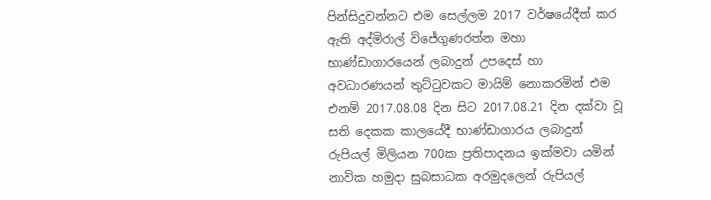පින්සිදුවන්නට එම සෙල්ලම 2017 වර්ෂයේදීත් කර ඇති අද්මිරාල් විජේගුණරත්න මහා භාණ්ඩාගාරයෙන් ලබාදුන් උපදෙස් හා අවධාරණයන් තුට්ටුවකට මායිම් නොකරමින් එම එනම් 2017.08.08 දින සිට 2017.08.21 දින දක්වා වූ සති දෙකක කාලයේදී භාණ්ඩාගාරය ලබාදුන් රුපියල් මිලියන 700ක ප්‍රතිපාදනය ඉක්මවා යමින් නාවික හමුදා සුබසාධක අරමුදලෙන් රුපියල්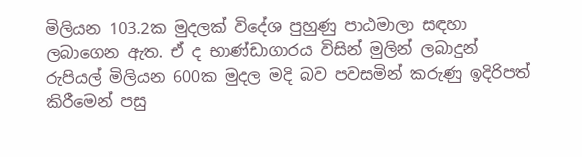මිලියන 103.2ක මුදලක් විදේශ පුහුණු පාඨමාලා සඳහා ලබාගෙන ඇත. ඒ ද භාණ්ඩාගාරය විසින් මුලින් ලබාදුන් රුපියල් මිලියන 600ක මුදල මදි බව පවසමින් කරුණු ඉදිරිපත් කිරීමෙන් පසු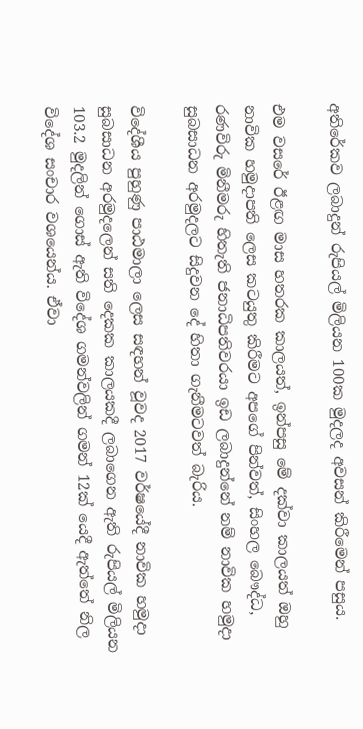අතිරේකව ලබාදුන් රුපියල් මිලියන 100ක මුදලද අවසන් කිරීමෙන් පසුය.

එම වසරේ ඊළඟ මාස හතරක කාලයත්, ඉන්පසු මේ දක්වා කාලයත් ඔහු නාවික හමුදාපති ලෙස කටයුතු කිරීමට අපගේ පින්වත්, සිංහල බෞද්ධ, රණවිරු මිනීමරු හිතැති ජනාධිපතිවරයා ඉඩ ලබාදුන්නේ නම් නාවික හමුදා සුබසාධන අරමුදලට සිදුවන දේ හිතා ගැනීමටවත් බැරිය.

විදේශීය පුහුණු පාඨමාලා ලෙස සඳහන් වූවද 2017 වර්ෂයේදී නාවික හමුදා සුබසාධන අරමුදලෙන් සති දෙකක කාලයකදී ලබාගෙන ඇති රුපියල් මිලියන 103.2 මුදලින් ගොස් ඇති විදේශ ගමන්වලින් ගමන් 12ක් යෙදී ඇත්තේ නිල විදේශ සංචාර වශයෙන්ය. ඒවා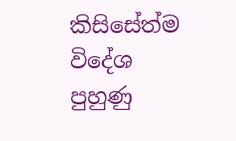කිසිසේත්ම විදේශ පුහුණු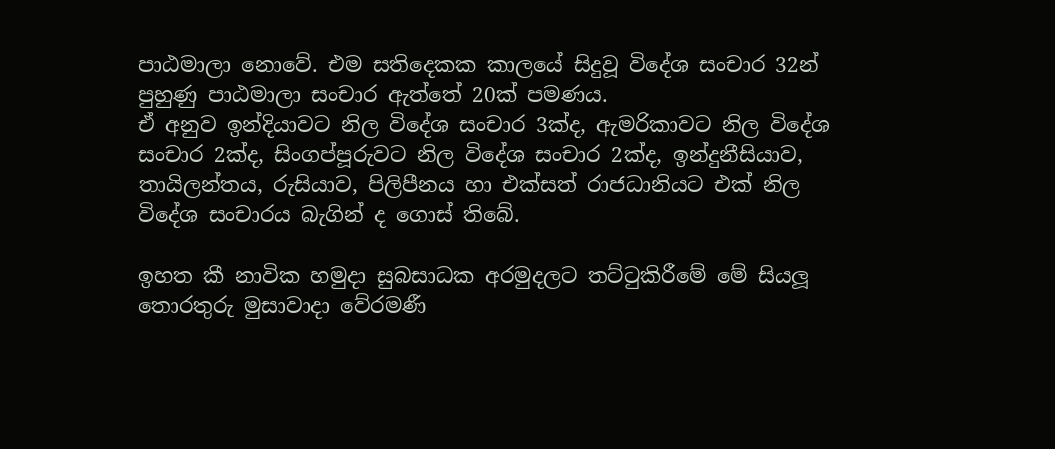පාඨමාලා නොවේ. එම සතිදෙකක කාලයේ සිදුවූ විදේශ සංචාර 32න් පුහුණු පාඨමාලා සංචාර ඇත්තේ 20ක් පමණය.
ඒ අනුව ඉන්දියාවට නිල විදේශ සංචාර 3ක්ද, ඇමරිකාවට නිල විදේශ සංචාර 2ක්ද, සිංගප්පූරුවට නිල විදේශ සංචාර 2ක්ද, ඉන්දුනීසියාව, තායිලන්තය, රුසියාව, පිලිපීනය හා එක්සත් රාජධානියට එක් නිල විදේශ සංචාරය බැගින් ද ගොස් තිබේ.

ඉහත කී නාවික හමුදා සුබසාධක අරමුදලට තට්ටුකිරීමේ මේ සියලූ තොරතුරු මුසාවාදා වේරමණී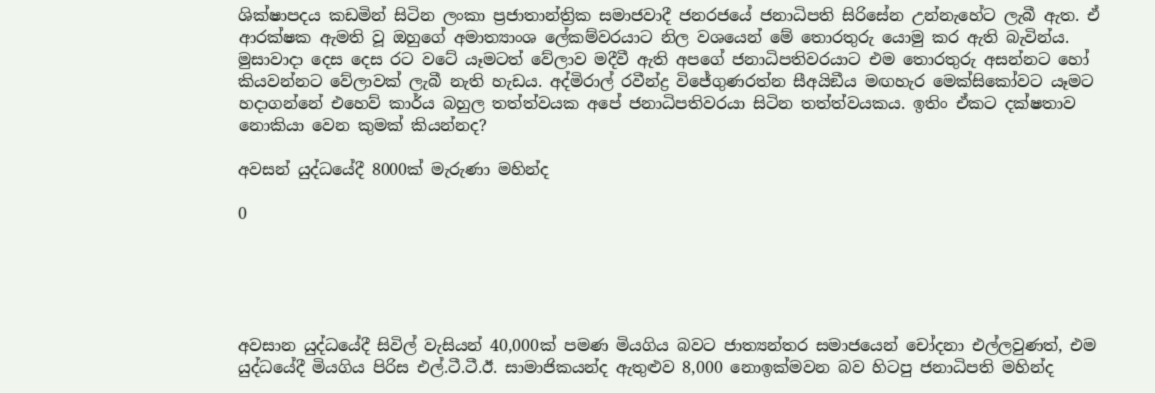ශික්ෂාපදය කඩමින් සිටින ලංකා ප්‍රජාතාන්ත්‍රික සමාජවාදී ජනරජයේ ජනාධිපති සිරිසේන උන්නැහේට ලැබී ඇත. ඒ ආරක්ෂක ඇමති වූ ඔහුගේ අමාත්‍යාංශ ලේකම්වරයාට නිල වශයෙන් මේ තොරතුරු යොමු කර ඇති බැවින්ය. මුසාවාදා දෙස දෙස රට වටේ යෑමටත් වේලාව මදීවී ඇති අපගේ ජනාධිපතිවරයාට එම තොරතුරු අසන්නට හෝ කියවන්නට වේලාවක් ලැබී නැති හැඩය. අද්මිරාල් රවීන්ද්‍ර විජේගුණරත්න සීඅයිඞීය මඟහැර මෙක්සිකෝවට යෑමට හදාගන්නේ එහෙව් කාර්ය බහුල තත්ත්වයක අපේ ජනාධිපතිවරයා සිටින තත්ත්වයකය. ඉතිං ඒකට දක්ෂතාව නොකියා වෙන කුමක් කියන්නද?

අවසන් යුද්ධයේදී 8000ක් මැරුණා මහින්ද

0





අවසාන යුද්ධයේදී සිවිල් වැසියන් 40,000ක් පමණ මියගිය බවට ජාත්‍යන්තර සමාජයෙන් චෝදනා එල්ලවුණත්, එම යුද්ධයේදී මියගිය පිරිස එල්.ටී.ටී.ඊ. සාමාජිකයන්ද ඇතුළුව 8,000 නොඉක්මවන බව හිටපු ජනාධිපති මහින්ද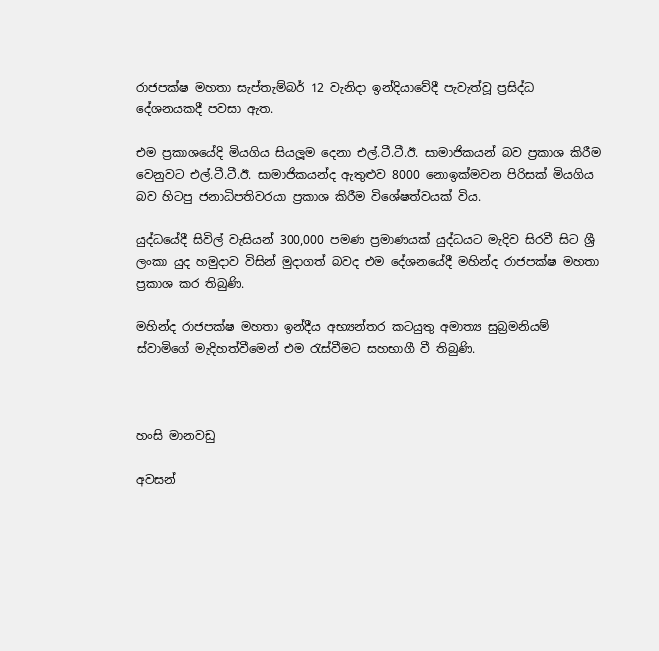රාජපක්ෂ මහතා සැප්තැම්බර් 12 වැනිදා ඉන්දියාවේදී පැවැත්වූ ප්‍රසිද්ධ දේශනයකදී පවසා ඇත.

එම ප්‍රකාශයේදි මියගිය සියලූම දෙනා එල්.ටී.ටී.ඊ. සාමාජිකයන් බව ප්‍රකාශ කිරීම වෙනුවට එල්.ටී.ටී.ඊ. සාමාජිකයන්ද ඇතුළුව 8000 නොඉක්මවන පිරිසක් මියගිය බව හිටපු ජනාධිපතිවරයා ප්‍රකාශ කිරීම විශේෂත්වයක් විය.

යුද්ධයේදී සිවිල් වැසියන් 300,000 පමණ ප්‍රමාණයක් යුද්ධයට මැදිව සිරවී සිට ශ්‍රී ලංකා යුද හමුදාව විසින් මුදාගත් බවද එම දේශනයේදී මහින්ද රාජපක්ෂ මහතා ප්‍රකාශ කර තිබුණි.

මහින්ද රාජපක්ෂ මහතා ඉන්දීය අභ්‍යන්තර කටයුතු අමාත්‍ය සුබ්‍රමනියම් ස්වාමිගේ මැදිහත්වීමෙන් එම රැස්වීමට සහභාගී වී තිබුණි.



හංසි මානවඩු

අවසන්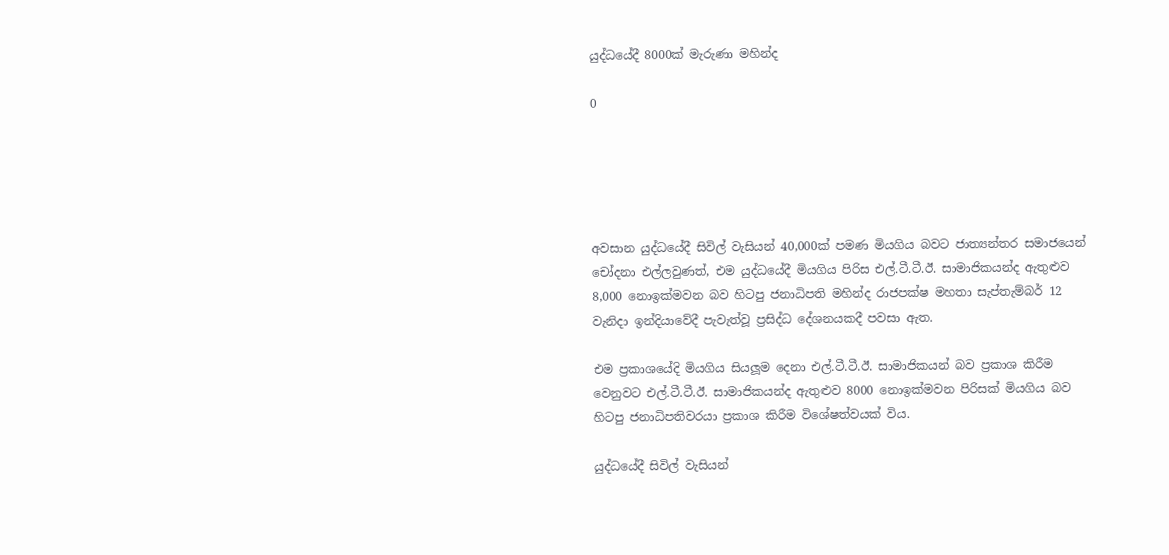යුද්ධයේදී 8000ක් මැරුණා මහින්ද

0





අවසාන යුද්ධයේදී සිවිල් වැසියන් 40,000ක් පමණ මියගිය බවට ජාත්‍යන්තර සමාජයෙන් චෝදනා එල්ලවුණත්, එම යුද්ධයේදී මියගිය පිරිස එල්.ටී.ටී.ඊ. සාමාජිකයන්ද ඇතුළුව 8,000 නොඉක්මවන බව හිටපු ජනාධිපති මහින්ද රාජපක්ෂ මහතා සැප්තැම්බර් 12 වැනිදා ඉන්දියාවේදී පැවැත්වූ ප්‍රසිද්ධ දේශනයකදී පවසා ඇත.

එම ප්‍රකාශයේදි මියගිය සියලූම දෙනා එල්.ටී.ටී.ඊ. සාමාජිකයන් බව ප්‍රකාශ කිරීම වෙනුවට එල්.ටී.ටී.ඊ. සාමාජිකයන්ද ඇතුළුව 8000 නොඉක්මවන පිරිසක් මියගිය බව හිටපු ජනාධිපතිවරයා ප්‍රකාශ කිරීම විශේෂත්වයක් විය.

යුද්ධයේදී සිවිල් වැසියන්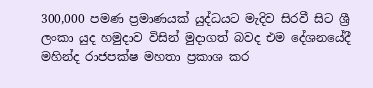300,000 පමණ ප්‍රමාණයක් යුද්ධයට මැදිව සිරවී සිට ශ්‍රී ලංකා යුද හමුදාව විසින් මුදාගත් බවද එම දේශනයේදී මහින්ද රාජපක්ෂ මහතා ප්‍රකාශ කර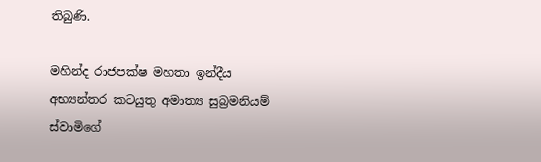තිබුණි.

මහින්ද රාජපක්ෂ මහතා ඉන්දීය අභ්‍යන්තර කටයුතු අමාත්‍ය සුබ්‍රමනියම් ස්වාමිගේ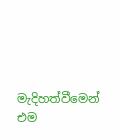මැදිහත්වීමෙන් එම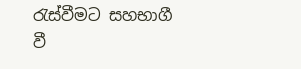රැස්වීමට සහභාගී වී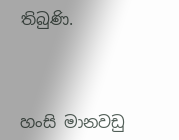තිබුණි.



හංසි මානවඩු